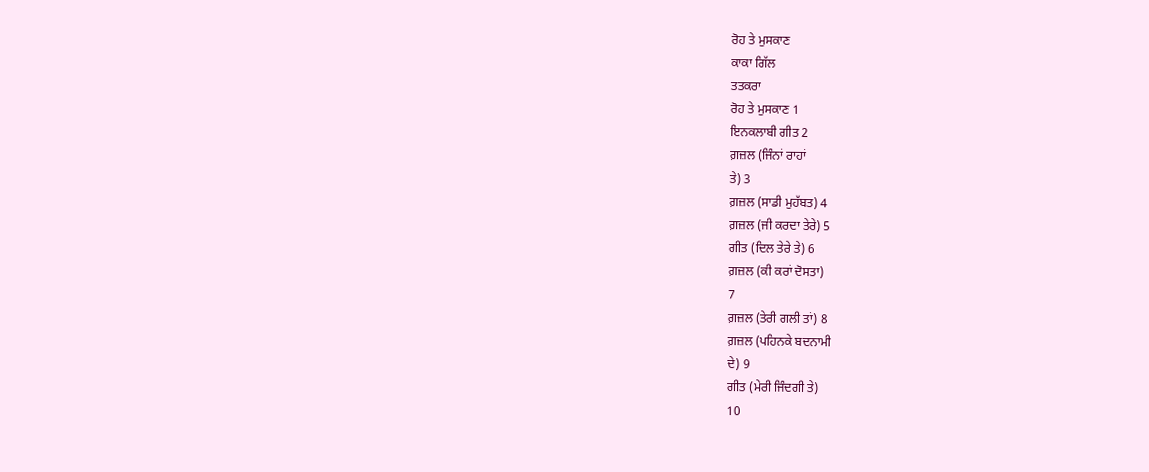ਰੋਹ ਤੇ ਮੁਸਕਾਣ
ਕਾਕਾ ਗਿੱਲ
ਤਤਕਰਾ
ਰੋਹ ਤੇ ਮੁਸਕਾਣ 1
ਇਨਕਲਾਬੀ ਗੀਤ 2
ਗ਼ਜ਼ਲ (ਜਿੰਨਾਂ ਰਾਹਾਂ
ਤੇ) 3
ਗ਼ਜ਼ਲ (ਸਾਡੀ ਮੁਹੱਬਤ) 4
ਗ਼ਜ਼ਲ (ਜੀ ਕਰਦਾ ਤੇਰੇ) 5
ਗੀਤ (ਦਿਲ ਤੇਰੇ ਤੇ) 6
ਗ਼ਜ਼ਲ (ਕੀ ਕਰਾਂ ਦੋਸਤਾ)
7
ਗ਼ਜ਼ਲ (ਤੇਰੀ ਗਲੀ ਤਾਂ) 8
ਗ਼ਜ਼ਲ (ਪਹਿਨਕੇ ਬਦਨਾਮੀ
ਦੇ) 9
ਗੀਤ (ਮੇਰੀ ਜਿੰਦਗੀ ਤੇ)
10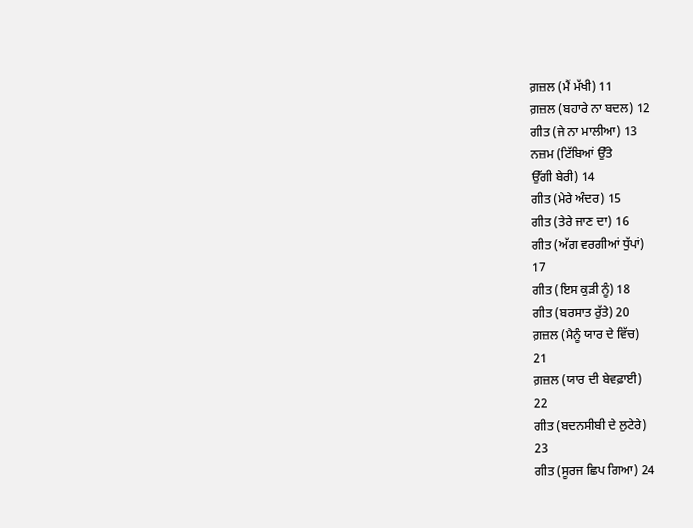ਗ਼ਜ਼ਲ (ਮੈਂ ਮੱਖੀ) 11
ਗ਼ਜ਼ਲ (ਬਹਾਰੇ ਨਾ ਬਦਲ) 12
ਗੀਤ (ਜੇ ਨਾ ਮਾਲੀਆ) 13
ਨਜ਼ਮ (ਟਿੱਬਿਆਂ ਉੱਤੇ
ਉੱਗੀ ਬੇਰੀ) 14
ਗੀਤ (ਮੇਰੇ ਅੰਦਰ) 15
ਗੀਤ (ਤੇਰੇ ਜਾਣ ਦਾ) 16
ਗੀਤ (ਅੱਗ ਵਰਗੀਆਂ ਧੁੱਪਾਂ)
17
ਗੀਤ (ਇਸ ਕੁੜੀ ਨੂੰ) 18
ਗੀਤ (ਬਰਸਾਤ ਰੁੱਤੇ) 20
ਗ਼ਜ਼ਲ (ਮੈਨੂੰ ਯਾਰ ਦੇ ਵਿੱਚ)
21
ਗ਼ਜ਼ਲ (ਯਾਰ ਦੀ ਬੇਵਫ਼ਾਈ)
22
ਗੀਤ (ਬਦਨਸੀਬੀ ਦੇ ਲੁਟੇਰੇ)
23
ਗੀਤ (ਸੂਰਜ ਛਿਪ ਗਿਆ) 24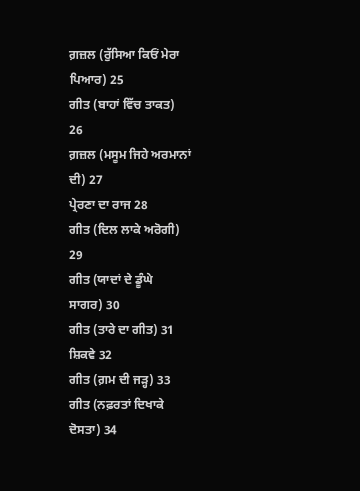ਗ਼ਜ਼ਲ (ਰੁੱਸਿਆ ਕਿਓਂ ਮੇਰਾ
ਪਿਆਰ) 25
ਗੀਤ (ਬਾਹਾਂ ਵਿੱਚ ਤਾਕਤ)
26
ਗ਼ਜ਼ਲ (ਮਸੂਮ ਜਿਹੇ ਅਰਮਾਨਾਂ
ਦੀ) 27
ਪ੍ਰੇਰਣਾ ਦਾ ਰਾਜ 28
ਗੀਤ (ਦਿਲ ਲਾਕੇ ਅਰੋਗੀ)
29
ਗੀਤ (ਯਾਦਾਂ ਦੇ ਡੂੰਘੇ
ਸਾਗਰ) 30
ਗੀਤ (ਤਾਰੇ ਦਾ ਗੀਤ) 31
ਸ਼ਿਕਵੇ 32
ਗੀਤ (ਗ਼ਮ ਦੀ ਜੜ੍ਹ) 33
ਗੀਤ (ਨਫ਼ਰਤਾਂ ਦਿਖਾਕੇ
ਦੋਸਤਾ) 34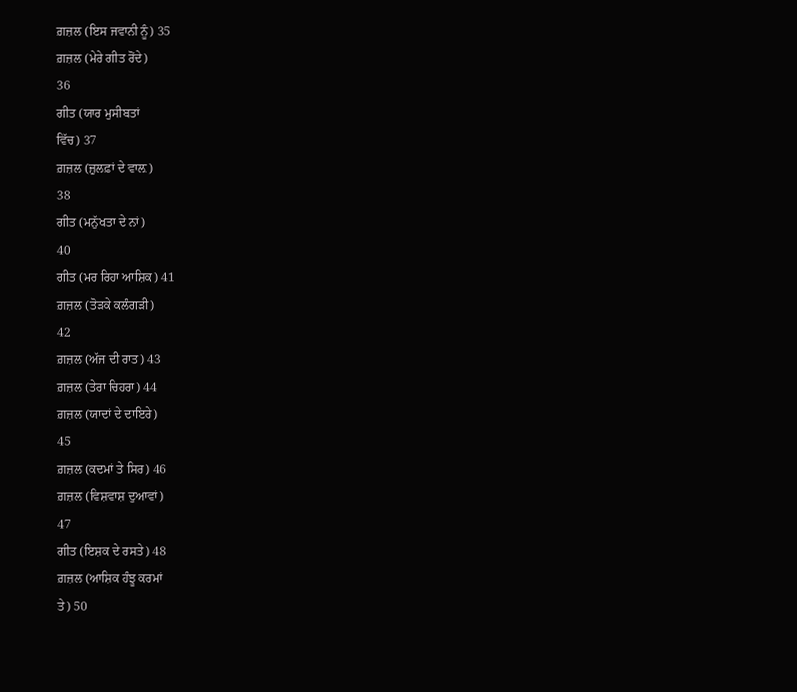ਗ਼ਜ਼ਲ (ਇਸ ਜਵਾਨੀ ਨੂੰ) 35
ਗ਼ਜ਼ਲ (ਮੇਰੇ ਗੀਤ ਰੋਂਦੇ)
36
ਗੀਤ (ਯਾਰ ਮੁਸੀਬਤਾਂ
ਵਿੱਚ) 37
ਗ਼ਜ਼ਲ (ਜ਼ੁਲਫ਼ਾਂ ਦੇ ਵਾਲ਼)
38
ਗੀਤ (ਮਨੁੱਖਤਾ ਦੇ ਨਾਂ)
40
ਗੀਤ (ਮਰ ਰਿਹਾ ਆਸ਼ਿਕ) 41
ਗ਼ਜ਼ਲ (ਤੋੜਕੇ ਕਲੰਗੜੀ)
42
ਗ਼ਜ਼ਲ (ਅੱਜ ਦੀ ਰਾਤ) 43
ਗ਼ਜ਼ਲ (ਤੇਰਾ ਚਿਹਰਾ) 44
ਗ਼ਜ਼ਲ (ਯਾਦਾਂ ਦੇ ਦਾਇਰੇ)
45
ਗ਼ਜ਼ਲ (ਕਦਮਾਂ ਤੇ ਸਿਰ) 46
ਗ਼ਜ਼ਲ (ਵਿਸ਼ਵਾਸ਼ ਦੁਆਵਾਂ)
47
ਗੀਤ (ਇਸ਼ਕ ਦੇ ਰਸਤੇ) 48
ਗ਼ਜ਼ਲ (ਆਸ਼ਿਕ ਹੰਝੂ ਕਰਮਾਂ
ਤੇ) 50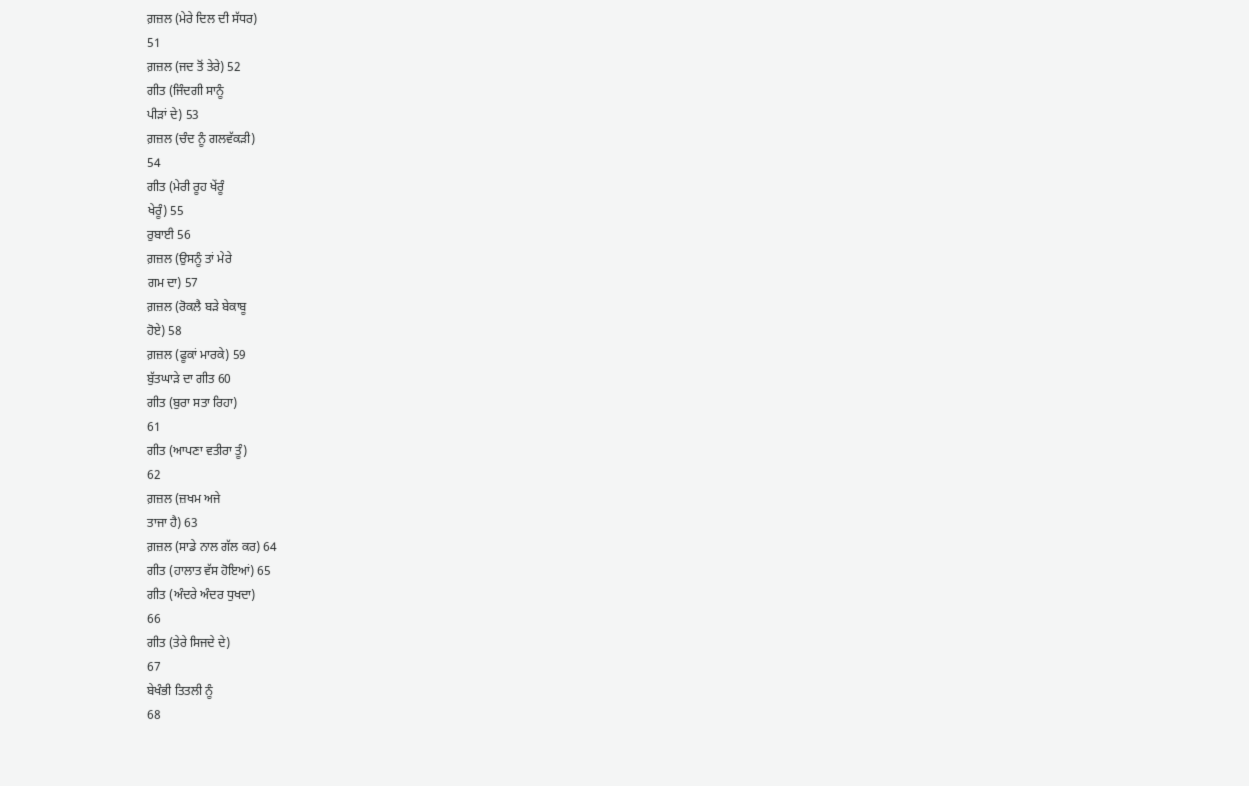ਗ਼ਜ਼ਲ (ਮੇਰੇ ਦਿਲ ਦੀ ਸੱਧਰ)
51
ਗ਼ਜ਼ਲ (ਜਦ ਤੋਂ ਤੇਰੇ) 52
ਗੀਤ (ਜਿੰਦਗੀ ਸਾਨੂੰ
ਪੀੜਾਂ ਦੇ) 53
ਗ਼ਜ਼ਲ (ਚੰਦ ਨੂੰ ਗਲਵੱਕੜੀ)
54
ਗੀਤ (ਮੇਰੀ ਰੂਹ ਖੇਂਰੂੰ
ਖੇਰੂੰ) 55
ਰੁਬਾਈ 56
ਗ਼ਜ਼ਲ (ਉਸਨੂੰ ਤਾਂ ਮੇਰੇ
ਗਮ ਦਾ) 57
ਗ਼ਜ਼ਲ (ਰੋਕਲੈ ਬੜੇ ਬੇਕਾਬੂ
ਹੋਏ) 58
ਗ਼ਜ਼ਲ (ਫੂਕਾਂ ਮਾਰਕੇ) 59
ਬੁੱਤਘਾੜੇ ਦਾ ਗੀਤ 60
ਗੀਤ (ਬੁਰਾ ਸਤਾ ਰਿਹਾ)
61
ਗੀਤ (ਆਪਣਾ ਵਤੀਰਾ ਤੂੰ)
62
ਗ਼ਜ਼ਲ (ਜ਼ਖਮ ਅਜੇ
ਤਾਜਾ ਹੈ) 63
ਗ਼ਜ਼ਲ (ਸਾਡੇ ਨਾਲ ਗੱਲ ਕਰ) 64
ਗੀਤ (ਹਾਲਾਤ ਵੱਸ ਹੋਇਆਂ) 65
ਗੀਤ (ਅੰਦਰੇ ਅੰਦਰ ਧੁਖਦਾ)
66
ਗੀਤ (ਤੇਰੇ ਸਿਜਦੇ ਦੇ)
67
ਬੇਖੰਭੀ ਤਿਤਲੀ ਨੂੰ
68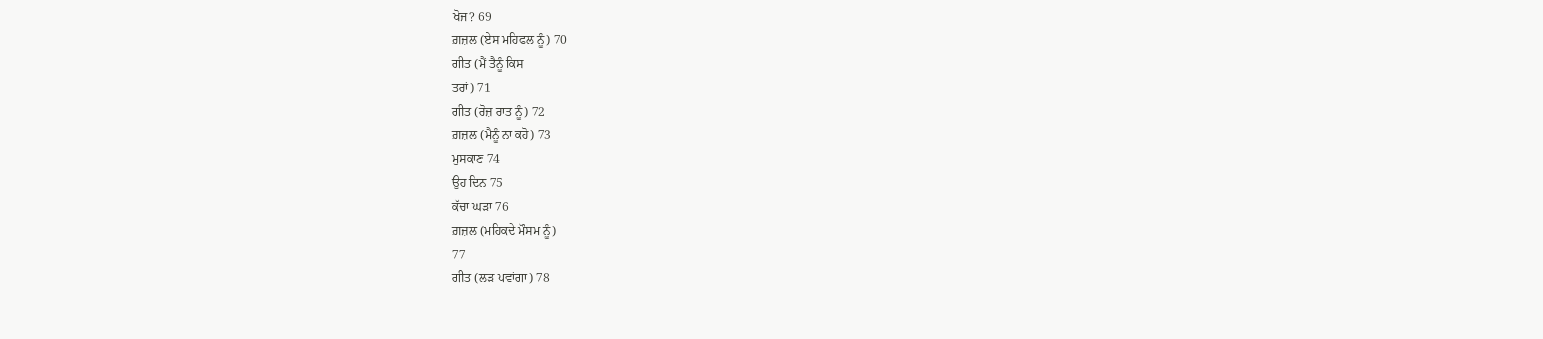ਖੋਜ? 69
ਗ਼ਜ਼ਲ (ਏਸ ਮਹਿਫਲ ਨੂੰ) 70
ਗੀਤ (ਮੈਂ ਤੈਨੂੰ ਕਿਸ
ਤਰਾਂ) 71
ਗੀਤ (ਰੋਜ਼ ਰਾਤ ਨੂੰ) 72
ਗ਼ਜ਼ਲ (ਮੈਨੂੰ ਨਾ ਕਹੋ) 73
ਮੁਸਕਾਣ 74
ਉਹ ਦਿਨ 75
ਕੱਚਾ ਘੜਾ 76
ਗ਼ਜ਼ਲ (ਮਹਿਕਦੇ ਮੌਸਮ ਨੂੰ)
77
ਗੀਤ (ਲੜ ਪਵਾਂਗਾ) 78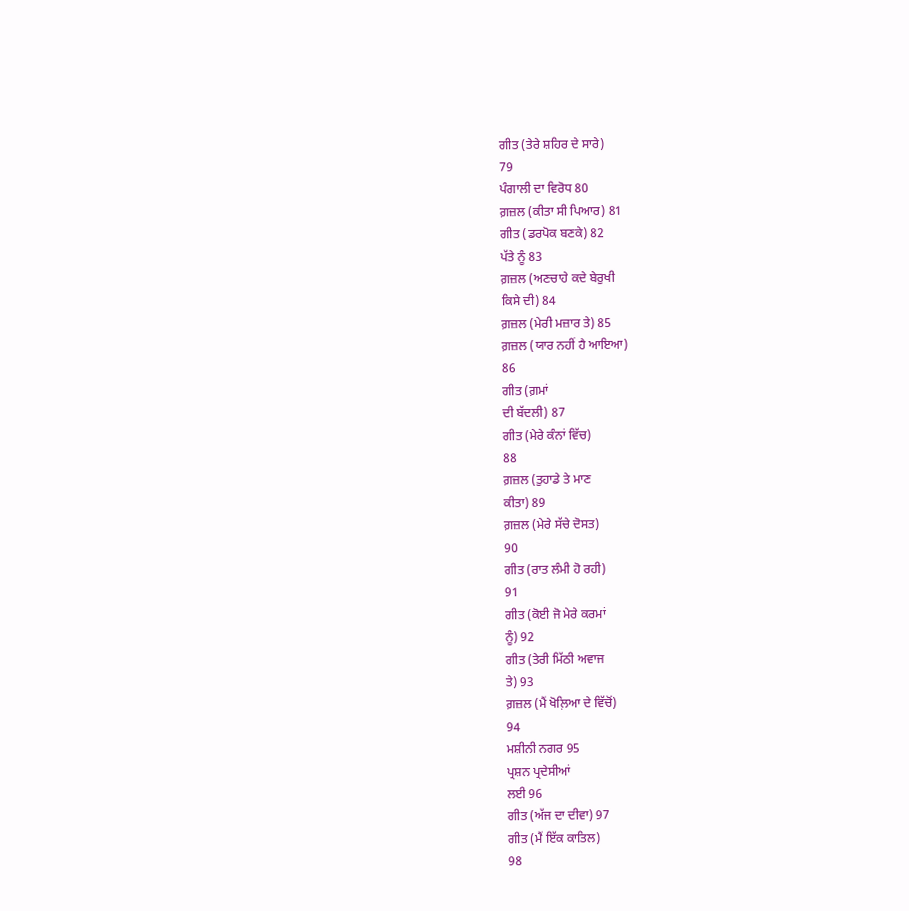ਗੀਤ (ਤੇਰੇ ਸ਼ਹਿਰ ਦੇ ਸਾਰੇ)
79
ਪੰਗਾਲੀ ਦਾ ਵਿਰੋਧ 80
ਗ਼ਜ਼ਲ (ਕੀਤਾ ਸੀ ਪਿਆਰ) 81
ਗੀਤ (ਡਰਪੋਕ ਬਣਕੇ) 82
ਪੱਤੇ ਨੂੰ 83
ਗ਼ਜ਼ਲ (ਅਣਚਾਹੇ ਕਦੇ ਬੇਰੁਖੀ
ਕਿਸੇ ਦੀ) 84
ਗ਼ਜ਼ਲ (ਮੇਰੀ ਮਜ਼ਾਰ ਤੇ) 85
ਗ਼ਜ਼ਲ (ਯਾਰ ਨਹੀਂ ਹੈ ਆਇਆ)
86
ਗੀਤ (ਗ਼ਮਾਂ
ਦੀ ਬੱਦਲੀ) 87
ਗੀਤ (ਮੇਰੇ ਕੰਨਾਂ ਵਿੱਚ)
88
ਗ਼ਜ਼ਲ (ਤੁਹਾਡੇ ਤੇ ਮਾਣ
ਕੀਤਾ) 89
ਗ਼ਜ਼ਲ (ਮੇਰੇ ਸੱਚੇ ਦੋਸਤ)
90
ਗੀਤ (ਰਾਤ ਲੰਮੀ ਹੋ ਰਹੀ)
91
ਗੀਤ (ਕੋਈ ਜੋ ਮੇਰੇ ਕਰਮਾਂ
ਨੂੰ) 92
ਗੀਤ (ਤੇਰੀ ਮਿੱਠੀ ਅਵਾਜ
ਤੇ) 93
ਗ਼ਜ਼ਲ (ਮੈਂ ਖੋਲ਼ਿਆ ਦੇ ਵਿੱਚੋਂ)
94
ਮਸ਼ੀਨੀ ਨਗਰ 95
ਪ੍ਰਸ਼ਨ ਪ੍ਰਦੇਸੀਆਂ
ਲਈ 96
ਗੀਤ (ਅੱਜ ਦਾ ਦੀਵਾ) 97
ਗੀਤ (ਮੈਂ ਇੱਕ ਕਾਤਿਲ)
98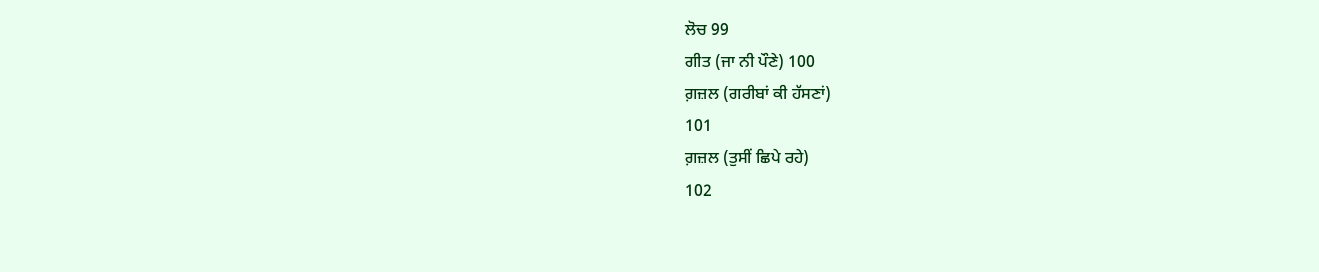ਲੋਚ 99
ਗੀਤ (ਜਾ ਨੀ ਪੌਣੇ) 100
ਗ਼ਜ਼ਲ (ਗਰੀਬਾਂ ਕੀ ਹੱਸਣਾਂ)
101
ਗ਼ਜ਼ਲ (ਤੁਸੀਂ ਛਿਪੇ ਰਹੇ)
102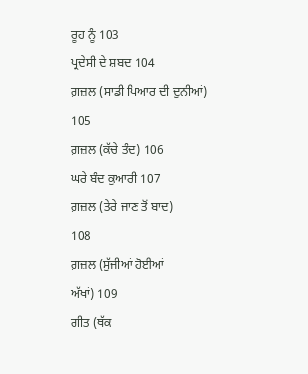ਰੂਹ ਨੂੰ 103
ਪ੍ਰਦੇਸੀ ਦੇ ਸ਼ਬਦ 104
ਗ਼ਜ਼ਲ (ਸਾਡੀ ਪਿਆਰ ਦੀ ਦੁਨੀਆਂ)
105
ਗ਼ਜ਼ਲ (ਕੱਚੇ ਤੰਦ) 106
ਘਰੇ ਬੰਦ ਕੁਆਰੀ 107
ਗ਼ਜ਼ਲ (ਤੇਰੇ ਜਾਣ ਤੋਂ ਬਾਦ)
108
ਗ਼ਜ਼ਲ (ਸੁੱਜੀਆਂ ਹੋਈਆਂ
ਅੱਖਾਂ) 109
ਗੀਤ (ਥੱਕ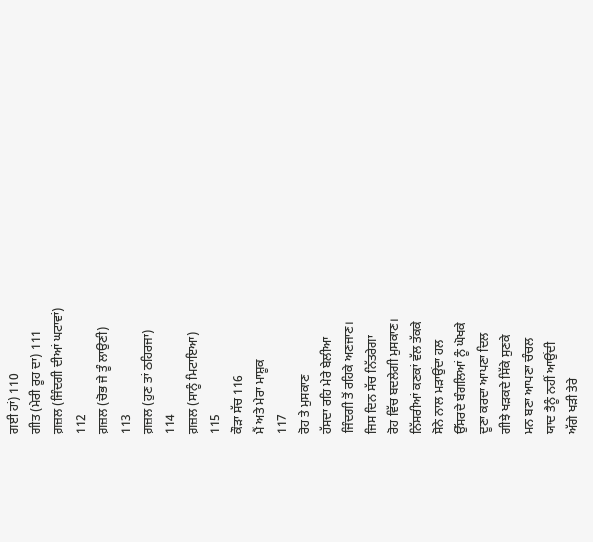ਗਈ ਹਾਂ) 110
ਗੀਤ (ਮੇਰੀ ਰੂਹ ਦਾ) 111
ਗ਼ਜ਼ਲ (ਜਿੰਦਗੀ ਦੀਆਂ ਘਟਾਵਾਂ)
112
ਗ਼ਜ਼ਲ (ਚੋਭ ਜੇ ਤੂੰ ਲਾਉਣੀ)
113
ਗ਼ਜ਼ਲ (ਹੁਣ ਤਾਂ ਠਹਿਰਜਾ)
114
ਗ਼ਜ਼ਲ (ਸਾਨੂੰ ਮਿਟਾਇਆ)
115
ਕੌੜਾ ਸੱਚ 116
ਮੈਂ ਅਤੇ ਮੇਰਾ ਮਾਸ਼ੂਕ
117
ਰੋਹ ਤੇ ਮੁਸਕਾਣ
ਹੱਸਦਾ ਰਹਿ ਮੇਰੇ ਬੇਲੀਆ
ਜਿੰਦਗੀ ਤੋਂ ਰਹਿਕੇ ਅਣਜਾਣ।
ਜਿਸ ਦਿਨ ਸੱਚ ਨਿੱਤਰੇਗਾ
ਰੋਹ ਵਿੱਚ ਬਦਲੇਗੀ ਮੁਸਕਾਣ।
ਨਿੱਸਰੀਆਂ ਕਣਕਾਂ ਵੱਲ ਤੱਕਕੇ
ਸੋਨੇ ਨਾਲ ਮੜਾਉਂਦਾ ਹਲ
ਉੱਸਰਦੇ ਬੰਗਲਿਆਂ ਨੂੰ ਘੋਖਕੇ
ਦੂਣਾ ਕਰਦਾ ਆਪਣਾ ਦਿਲ
ਗੀਝੇ ਖੜਕਦੇ ਸਿੱਕੇ ਸੁਣਕੇ
ਮਨ ਬਣਾ ਆਪਣਾ ਚੰਚਲ
ਯਾਦ ਤੈਨੂੰ ਨਹੀਂ ਆਉਂਦੀ
ਅੱਗੇ ਖੜੀ ਤੇਰੇ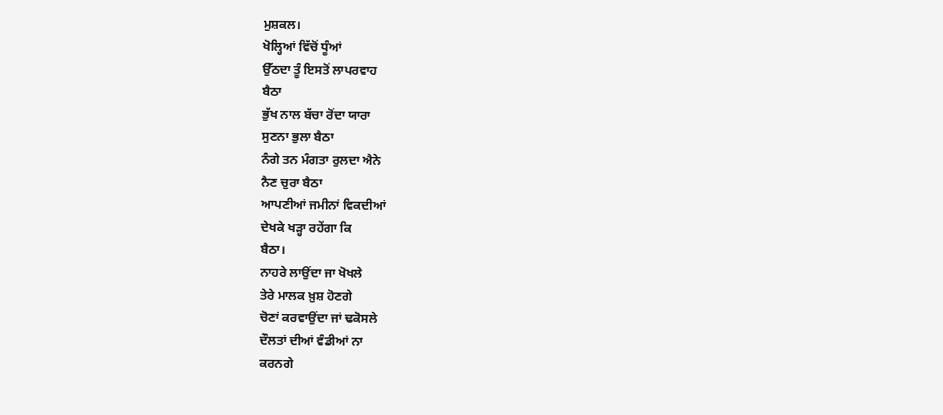ਮੁਸ਼ਕਲ।
ਖੋਲ੍ਹਿਆਂ ਵਿੱਚੋਂ ਧੂੰਆਂ
ਉੱਠਦਾ ਤੂੰ ਇਸਤੋਂ ਲਾਪਰਵਾਹ
ਬੈਠਾ
ਭੁੱਖ ਨਾਲ ਬੱਚਾ ਰੋਂਦਾ ਯਾਰਾ
ਸੁਣਨਾ ਭੁਲਾ ਬੈਠਾ
ਨੰਗੇ ਤਨ ਮੰਗਤਾ ਰੁਲਦਾ ਐਨੇ
ਨੈਣ ਚੁਰਾ ਬੈਠਾ
ਆਪਣੀਆਂ ਜਮੀਨਾਂ ਵਿਕਦੀਆਂ
ਦੇਖਕੇ ਖੜ੍ਹਾ ਰਹੇਂਗਾ ਕਿ
ਬੈਠਾ।
ਨਾਹਰੇ ਲਾਉਂਦਾ ਜਾ ਖੋਖਲੇ
ਤੇਰੇ ਮਾਲਕ ਖ਼ੁਸ਼ ਹੋਣਗੇ
ਚੋਣਾਂ ਕਰਵਾਉਂਦਾ ਜਾਂ ਢਕੋਸਲੇ
ਦੌਲਤਾਂ ਦੀਆਂ ਵੰਡੀਆਂ ਨਾ
ਕਰਨਗੇ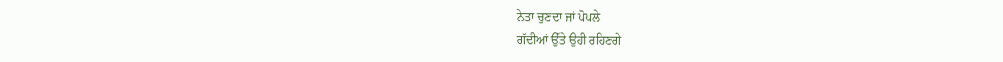ਨੇਤਾ ਚੁਣਦਾ ਜਾਂ ਪੋਪਲੇ
ਗੱਦੀਆਂ ਉੱਤੇ ਉਹੀ ਰਹਿਣਗੇ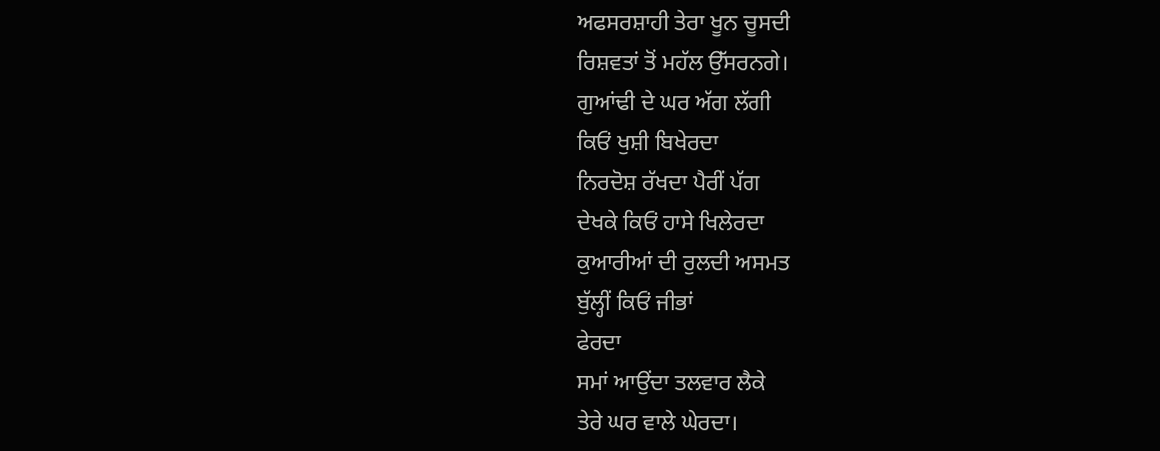ਅਫਸਰਸ਼ਾਹੀ ਤੇਰਾ ਖੂਨ ਚੂਸਦੀ
ਰਿਸ਼ਵਤਾਂ ਤੋਂ ਮਹੱਲ ਉੱਸਰਨਗੇ।
ਗੁਆਂਢੀ ਦੇ ਘਰ ਅੱਗ ਲੱਗੀ
ਕਿਓਂ ਖੁਸ਼ੀ ਬਿਖੇਰਦਾ
ਨਿਰਦੋਸ਼ ਰੱਖਦਾ ਪੈਰੀਂ ਪੱਗ
ਦੇਖਕੇ ਕਿਓਂ ਹਾਸੇ ਖਿਲੇਰਦਾ
ਕੁਆਰੀਆਂ ਦੀ ਰੁਲਦੀ ਅਸਮਤ
ਬੁੱਲ੍ਹੀਂ ਕਿਓਂ ਜੀਭਾਂ
ਫੇਰਦਾ
ਸਮਾਂ ਆਉਂਦਾ ਤਲਵਾਰ ਲੈਕੇ
ਤੇਰੇ ਘਰ ਵਾਲੇ ਘੇਰਦਾ।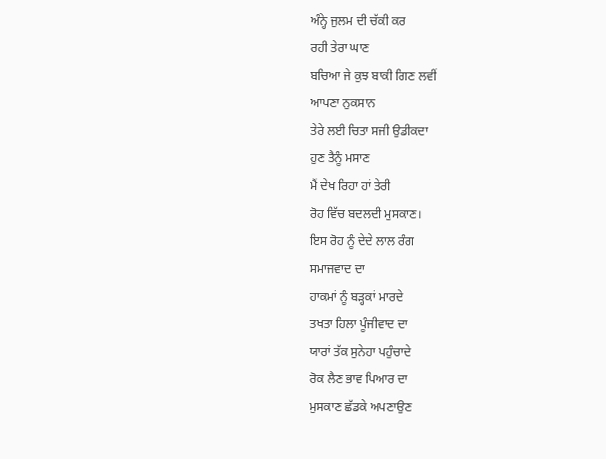ਅੰਨ੍ਹੇ ਜੁਲਮ ਦੀ ਚੱਕੀ ਕਰ
ਰਹੀ ਤੇਰਾ ਘਾਣ
ਬਚਿਆ ਜੇ ਕੁਝ ਬਾਕੀ ਗਿਣ ਲਵੀਂ
ਆਪਣਾ ਨੁਕਸਾਨ
ਤੇਰੇ ਲਈ ਚਿਤਾ ਸਜੀ ਉਡੀਕਦਾ
ਹੁਣ ਤੈਨੂੰ ਮਸਾਣ
ਮੈਂ ਦੇਖ ਰਿਹਾ ਹਾਂ ਤੇਰੀ
ਰੋਹ ਵਿੱਚ ਬਦਲਦੀ ਮੁਸਕਾਣ।
ਇਸ ਰੋਹ ਨੂੰ ਦੇਦੇ ਲਾਲ ਰੰਗ
ਸਮਾਜਵਾਦ ਦਾ
ਹਾਕਮਾਂ ਨੂੰ ਬੜ੍ਹਕਾਂ ਮਾਰਦੇ
ਤਖਤਾ ਹਿਲਾ ਪੂੰਜੀਵਾਦ ਦਾ
ਯਾਰਾਂ ਤੱਕ ਸੁਨੇਹਾ ਪਹੁੰਚਾਦੇ
ਰੋਕ ਲੈਣ ਭਾਵ ਪਿਆਰ ਦਾ
ਮੁਸਕਾਣ ਛੱਡਕੇ ਅਪਣਾਉਣ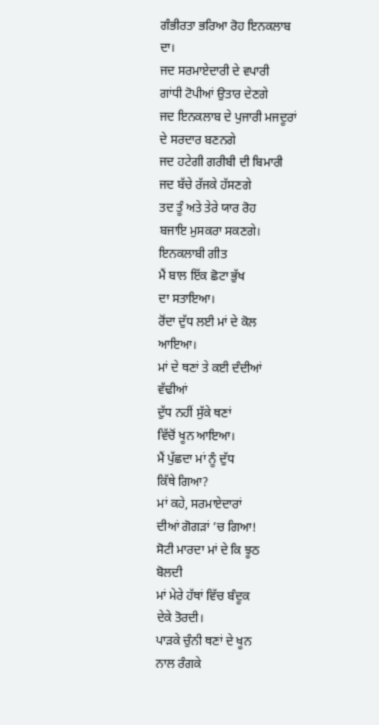ਗੰਭੀਰਤਾ ਭਰਿਆ ਰੋਹ ਇਨਕਲਾਬ
ਦਾ।
ਜਦ ਸਰਮਾਏਦਾਰੀ ਦੇ ਵਪਾਰੀ
ਗਾਂਧੀ ਟੋਪੀਆਂ ਉਤਾਰ ਦੇਣਗੇ
ਜਦ ਇਨਕਲਾਬ ਦੇ ਪੁਜਾਰੀ ਮਜਦੂਰਾਂ
ਦੇ ਸਰਦਾਰ ਬਣਨਗੇ
ਜਦ ਹਟੇਗੀ ਗਰੀਬੀ ਦੀ ਬਿਮਾਰੀ
ਜਦ ਬੱਚੇ ਰੱਜਕੇ ਹੱਸਣਗੇ
ਤਦ ਤੂੰ ਅਤੇ ਤੇਰੇ ਯਾਰ ਰੋਹ
ਬਜਾਇ ਮੁਸਕਰਾ ਸਕਣਗੇ।
ਇਨਕਲਾਬੀ ਗੀਤ
ਮੈਂ ਬਾਲ ਇੱਕ ਛੋਟਾ ਭੁੱਖ
ਦਾ ਸਤਾਇਆ।
ਰੋਂਦਾ ਦੁੱਧ ਲਈ ਮਾਂ ਦੇ ਕੋਲ
ਆਇਆ।
ਮਾਂ ਦੇ ਥਣਾਂ ਤੇ ਕਈ ਦੰਦੀਆਂ
ਵੱਢੀਆਂ
ਦੁੱਧ ਨਹੀਂ ਸੁੱਕੇ ਥਣਾਂ
ਵਿੱਚੋਂ ਖੂਨ ਆਇਆ।
ਮੈਂ ਪੁੱਛਦਾ ਮਾਂ ਨੂੰ ਦੁੱਧ
ਕਿੱਥੇ ਗਿਆ?
ਮਾਂ ਕਹੇ, ਸਰਮਾਏਦਾਰਾਂ
ਦੀਆਂ ਗੋਗੜਾਂ ’ਚ ਗਿਆ!
ਸੋਟੀ ਮਾਰਦਾ ਮਾਂ ਦੇ ਕਿ ਝੂਠ
ਬੋਲਦੀ
ਮਾਂ ਮੇਰੇ ਹੱਥਾਂ ਵਿੱਚ ਬੰਦੂਕ
ਦੇਕੇ ਤੋਰਦੀ।
ਪਾੜਕੇ ਚੁੰਨੀ ਥਣਾਂ ਦੇ ਖੂਨ
ਨਾਲ ਰੰਗਕੇ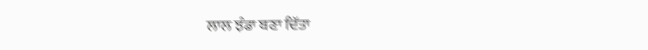ਲਾਲ ਝੰਡਾ ਬਣਾ ਦਿੱਤਾ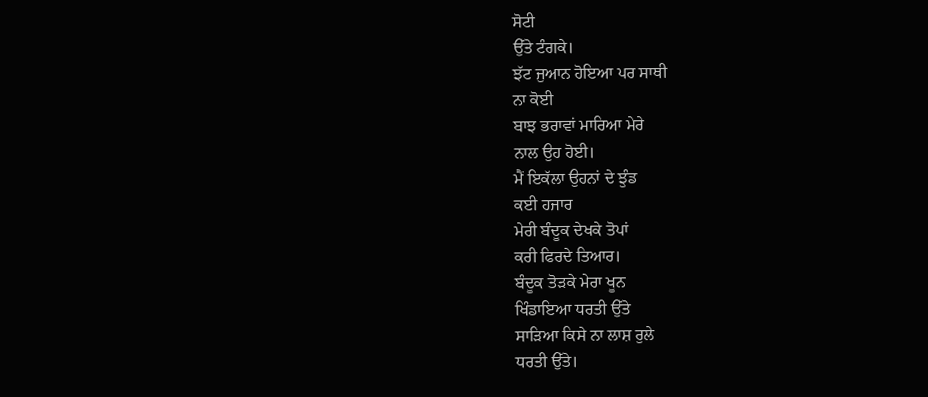ਸੋਟੀ
ਉੱਤੇ ਟੰਗਕੇ।
ਝੱਟ ਜੁਆਨ ਹੋਇਆ ਪਰ ਸਾਥੀ
ਨਾ ਕੋਈ
ਬਾਝ ਭਰਾਵਾਂ ਮਾਰਿਆ ਮੇਰੇ
ਨਾਲ ਉਹ ਹੋਈ।
ਮੈਂ ਇਕੱਲਾ ਉਹਨਾਂ ਦੇ ਝੁੰਡ
ਕਈ ਹਜਾਰ
ਮੇਰੀ ਬੰਦੂਕ ਦੇਖਕੇ ਤੋਪਾਂ
ਕਰੀ ਫਿਰਦੇ ਤਿਆਰ।
ਬੰਦੂਕ ਤੋੜਕੇ ਮੇਰਾ ਖੂਨ
ਖਿੰਡਾਇਆ ਧਰਤੀ ਉੱਤੇ
ਸਾੜਿਆ ਕਿਸੇ ਨਾ ਲਾਸ਼ ਰੁਲੇ
ਧਰਤੀ ਉੱਤੇ।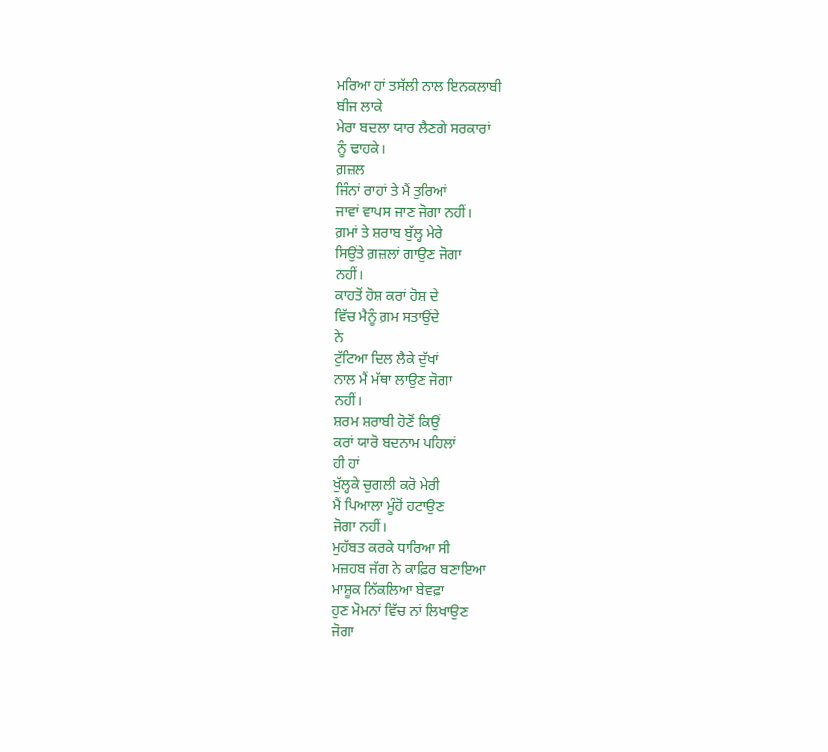ਮਰਿਆ ਹਾਂ ਤਸੱਲੀ ਨਾਲ ਇਨਕਲਾਬੀ
ਬੀਜ ਲਾਕੇ
ਮੇਰਾ ਬਦਲਾ ਯਾਰ ਲੈਣਗੇ ਸਰਕਾਰਾਂ
ਨੂੰ ਢਾਹਕੇ।
ਗ਼ਜ਼ਲ
ਜਿੰਨਾਂ ਰਾਹਾਂ ਤੇ ਮੈਂ ਤੁਰਿਆਂ
ਜਾਵਾਂ ਵਾਪਸ ਜਾਣ ਜੋਗਾ ਨਹੀਂ।
ਗ਼ਮਾਂ ਤੇ ਸ਼ਰਾਬ ਬੁੱਲ੍ਹ ਮੇਰੇ
ਸਿਉਂਤੇ ਗ਼ਜ਼ਲਾਂ ਗਾਉਣ ਜੋਗਾ
ਨਹੀਂ।
ਕਾਹਤੋਂ ਹੋਸ਼ ਕਰਾਂ ਹੋਸ਼ ਦੇ
ਵਿੱਚ ਮੈਨੂੰ ਗ਼ਮ ਸਤਾਉਂਦੇ
ਨੇ
ਟੁੱਟਿਆ ਦਿਲ ਲੈਕੇ ਦੁੱਖਾਂ
ਨਾਲ ਮੈਂ ਮੱਥਾ ਲਾਉਣ ਜੋਗਾ
ਨਹੀਂ।
ਸ਼ਰਮ ਸ਼ਰਾਬੀ ਹੋਣੋਂ ਕਿਉਂ
ਕਰਾਂ ਯਾਰੋ ਬਦਨਾਮ ਪਹਿਲਾਂ
ਹੀ ਹਾਂ
ਖੁੱਲ੍ਹਕੇ ਚੁਗਲੀ ਕਰੋ ਮੇਰੀ
ਮੈਂ ਪਿਆਲਾ ਮੂੰਹੋਂ ਹਟਾਉਣ
ਜੋਗਾ ਨਹੀਂ।
ਮੁਹੱਬਤ ਕਰਕੇ ਧਾਰਿਆ ਸੀ
ਮਜ਼ਹਬ ਜੱਗ ਨੇ ਕਾਫ਼ਿਰ ਬਣਾਇਆ
ਮਾਸ਼ੂਕ ਨਿੱਕਲਿਆ ਬੇਵਫ਼ਾ
ਹੁਣ ਮੋਮਨਾਂ ਵਿੱਚ ਨਾਂ ਲਿਖਾਉਣ
ਜੋਗਾ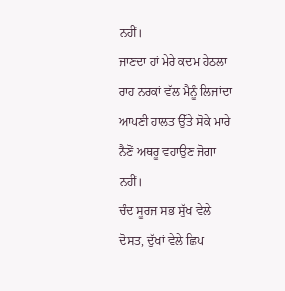ਨਹੀਂ।
ਜਾਣਦਾ ਹਾਂ ਮੇਰੇ ਕਦਮ ਹੇਠਲਾ
ਰਾਹ ਨਰਕਾਂ ਵੱਲ ਮੈਨੂੰ ਲਿਜਾਂਦਾ
ਆਪਣੀ ਹਾਲਤ ਉੱਤੇ ਸੋਕੇ ਮਾਰੇ
ਨੈਣੋਂ ਅਥਰੂ ਵਹਾਉਣ ਜੋਗਾ
ਨਹੀਂ।
ਚੰਦ ਸੂਰਜ ਸਭ ਸੁੱਖ ਵੇਲੇ
ਦੋਸਤ, ਦੁੱਖਾਂ ਵੇਲੇ ਛਿਪ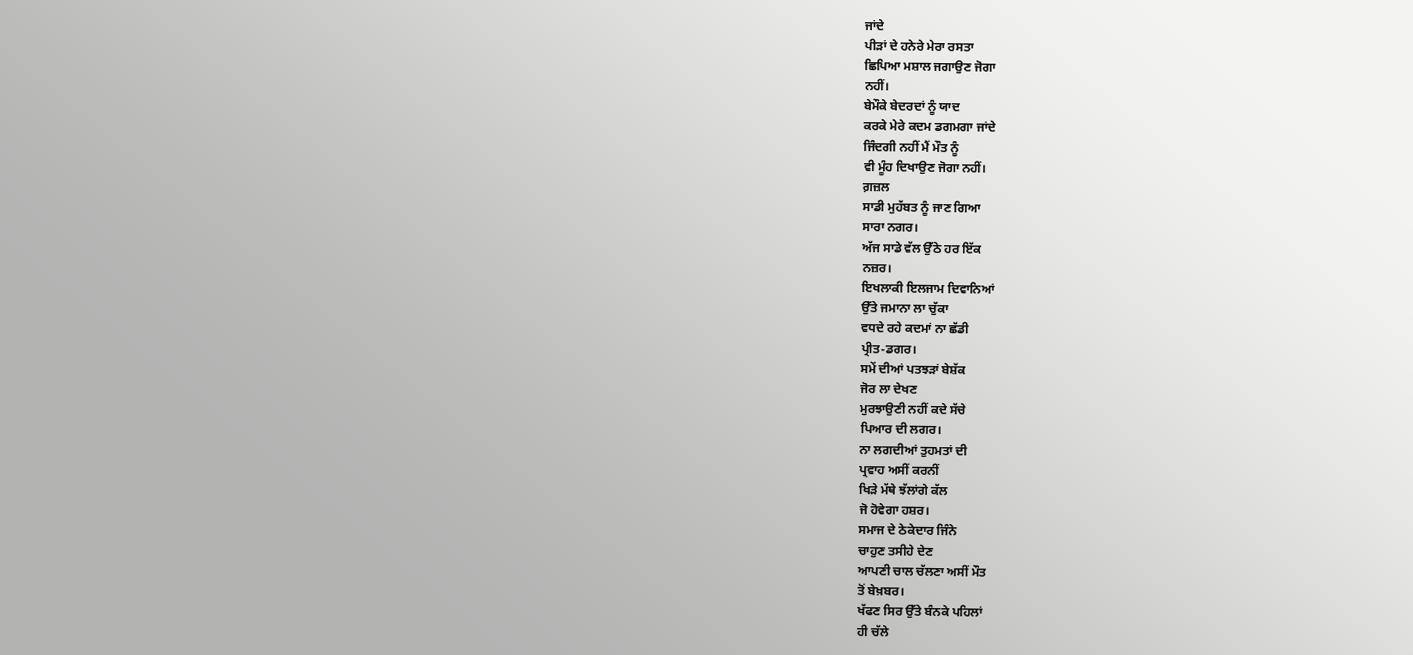ਜਾਂਦੇ
ਪੀੜਾਂ ਦੇ ਹਨੇਰੇ ਮੇਰਾ ਰਸਤਾ
ਛਿਪਿਆ ਮਸ਼ਾਲ ਜਗਾਉਣ ਜੋਗਾ
ਨਹੀਂ।
ਬੇਮੌਕੇ ਬੇਦਰਦਾਂ ਨੂੰ ਯਾਦ
ਕਰਕੇ ਮੇਰੇ ਕਦਮ ਡਗਮਗਾ ਜਾਂਦੇ
ਜਿੰਦਗੀ ਨਹੀਂ ਮੈਂ ਮੌਤ ਨੂੰ
ਵੀ ਮੂੰਹ ਦਿਖਾਉਣ ਜੋਗਾ ਨਹੀਂ।
ਗ਼ਜ਼ਲ
ਸਾਡੀ ਮੁਹੱਬਤ ਨੂੰ ਜਾਣ ਗਿਆ
ਸਾਰਾ ਨਗਰ।
ਅੱਜ ਸਾਡੇ ਵੱਲ ਉੱਠੇ ਹਰ ਇੱਕ
ਨਜ਼ਰ।
ਇਖਲਾਕੀ ਇਲਜਾਮ ਦਿਵਾਨਿਆਂ
ਉੱਤੇ ਜਮਾਨਾ ਲਾ ਚੁੱਕਾ
ਵਧਦੇ ਰਹੇ ਕਦਮਾਂ ਨਾ ਛੱਡੀ
ਪ੍ਰੀਤ-ਡਗਰ।
ਸਮੇਂ ਦੀਆਂ ਪਤਝੜਾਂ ਬੇਸ਼ੱਕ
ਜੋਰ ਲਾ ਦੇਖਣ
ਮੁਰਝਾਉਣੀ ਨਹੀਂ ਕਦੇ ਸੱਚੇ
ਪਿਆਰ ਦੀ ਲਗਰ।
ਨਾ ਲਗਦੀਆਂ ਤੁਹਮਤਾਂ ਦੀ
ਪ੍ਰਵਾਹ ਅਸੀਂ ਕਰਨੀਂ
ਖਿੜੇ ਮੱਥੇ ਝੱਲਾਂਗੇ ਕੱਲ
ਜੋ ਹੋਵੇਗਾ ਹਸ਼ਰ।
ਸਮਾਜ ਦੇ ਠੇਕੇਦਾਰ ਜਿੰਨੇ
ਚਾਹੁਣ ਤਸੀਹੇ ਦੇਣ
ਆਪਣੀ ਚਾਲ ਚੱਲਣਾ ਅਸੀਂ ਮੌਤ
ਤੋਂ ਬੇਖ਼ਬਰ।
ਖੱਫਣ ਸਿਰ ਉੱਤੇ ਬੰਨਕੇ ਪਹਿਲਾਂ
ਹੀ ਚੱਲੇ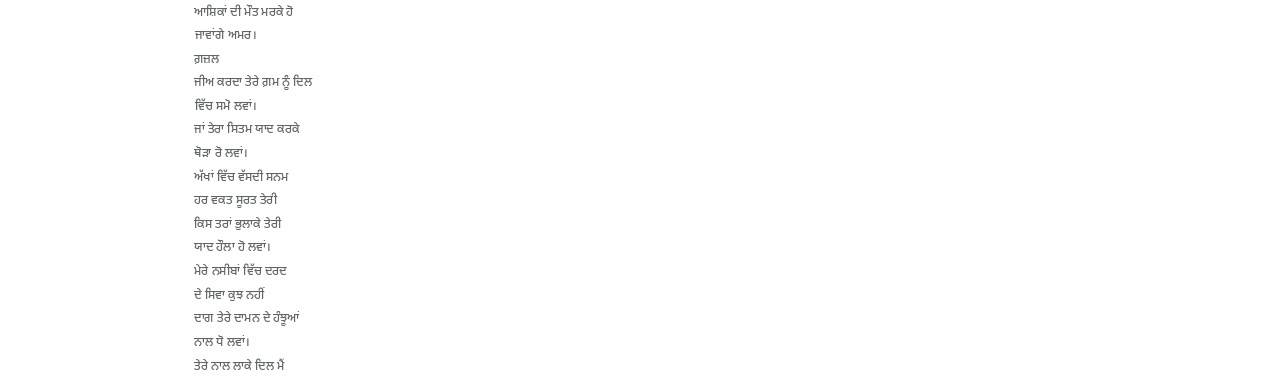ਆਸ਼ਿਕਾਂ ਦੀ ਮੌਤ ਮਰਕੇ ਹੋ
ਜਾਵਾਂਗੇ ਅਮਰ।
ਗ਼ਜ਼ਲ
ਜੀਅ ਕਰਦਾ ਤੇਰੇ ਗ਼ਮ ਨੂੰ ਦਿਲ
ਵਿੱਚ ਸਮੋ ਲਵਾਂ।
ਜਾਂ ਤੇਰਾ ਸਿਤਮ ਯਾਦ ਕਰਕੇ
ਥੋੜਾ ਰੋ ਲਵਾਂ।
ਅੱਖਾਂ ਵਿੱਚ ਵੱਸਦੀ ਸਨਮ
ਹਰ ਵਕਤ ਸੂਰਤ ਤੇਰੀ
ਕਿਸ ਤਰਾਂ ਭੁਲਾਕੇ ਤੇਰੀ
ਯਾਦ ਹੌਲਾ ਹੋ ਲਵਾਂ।
ਮੇਰੇ ਨਸੀਬਾਂ ਵਿੱਚ ਦਰਦ
ਦੇ ਸਿਵਾ ਕੁਝ ਨਹੀਂ
ਦਾਗ ਤੇਰੇ ਦਾਮਨ ਦੇ ਹੰਝੂਆਂ
ਨਾਲ ਧੋ ਲਵਾਂ।
ਤੇਰੇ ਨਾਲ ਲਾਕੇ ਦਿਲ ਮੈਂ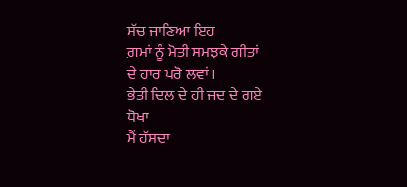ਸੱਚ ਜਾਣਿਆ ਇਹ
ਗ਼ਮਾਂ ਨੂੰ ਮੋਤੀ ਸਮਝਕੇ ਗੀਤਾਂ
ਦੇ ਹਾਰ ਪਰੋ ਲਵਾਂ।
ਭੇਤੀ ਦਿਲ ਦੇ ਹੀ ਜਦ ਦੇ ਗਏ
ਧੋਖਾ
ਮੈਂ ਹੱਸਦਾ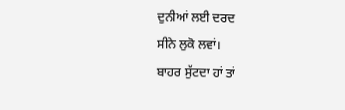ਦੁਨੀਆਂ ਲਈ ਦਰਦ
ਸੀਨੇ ਲੁਕੋ ਲਵਾਂ।
ਬਾਹਰ ਸੁੱਟਦਾ ਹਾਂ ਤਾਂ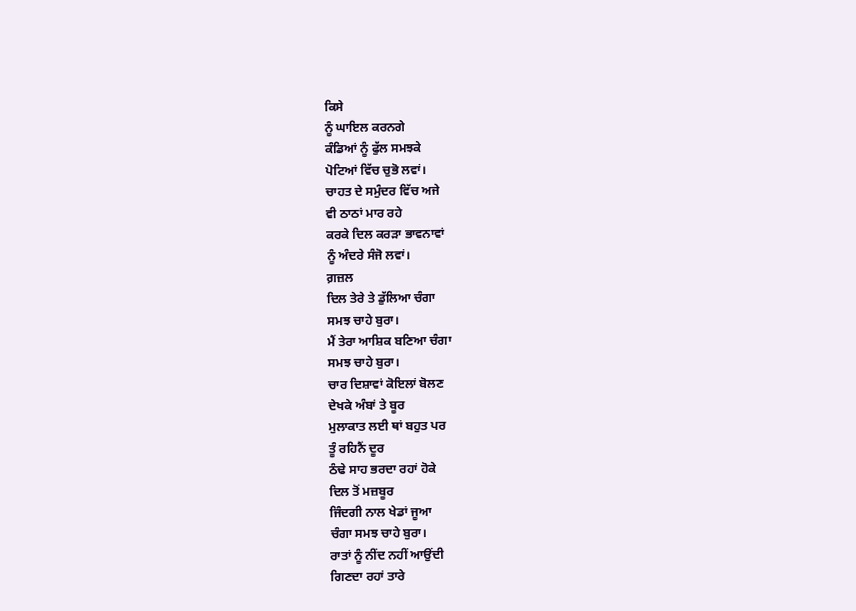ਕਿਸੇ
ਨੂੰ ਘਾਇਲ ਕਰਨਗੇ
ਕੰਡਿਆਂ ਨੂੰ ਫੁੱਲ ਸਮਝਕੇ
ਪੋਟਿਆਂ ਵਿੱਚ ਚੁਭੋ ਲਵਾਂ।
ਚਾਹਤ ਦੇ ਸਮੁੰਦਰ ਵਿੱਚ ਅਜੇ
ਵੀ ਠਾਠਾਂ ਮਾਰ ਰਹੇ
ਕਰਕੇ ਦਿਲ ਕਰੜਾ ਭਾਵਨਾਵਾਂ
ਨੂੰ ਅੰਦਰੇ ਸੰਜੋ ਲਵਾਂ।
ਗ਼ਜ਼ਲ
ਦਿਲ ਤੇਰੇ ਤੇ ਡੁੱਲਿਆ ਚੰਗਾ
ਸਮਝ ਚਾਹੇ ਬੁਰਾ।
ਮੈਂ ਤੇਰਾ ਆਸ਼ਿਕ ਬਣਿਆ ਚੰਗਾ
ਸਮਝ ਚਾਹੇ ਬੁਰਾ।
ਚਾਰ ਦਿਸ਼ਾਵਾਂ ਕੋਇਲਾਂ ਬੋਲਣ
ਦੇਖਕੇ ਅੰਬਾਂ ਤੇ ਬੂਰ
ਮੁਲਾਕਾਤ ਲਈ ਥਾਂ ਬਹੁਤ ਪਰ
ਤੂੰ ਰਹਿਨੈਂ ਦੂਰ
ਠੰਢੇ ਸਾਹ ਭਰਦਾ ਰਹਾਂ ਹੋਕੇ
ਦਿਲ ਤੋਂ ਮਜ਼ਬੂਰ
ਜਿੰਦਗੀ ਨਾਲ ਖੇਡਾਂ ਜੂਆ
ਚੰਗਾ ਸਮਝ ਚਾਹੇ ਬੁਰਾ।
ਰਾਤਾਂ ਨੂੰ ਨੀਂਦ ਨਹੀਂ ਆਉਂਦੀ
ਗਿਣਦਾ ਰਹਾਂ ਤਾਰੇ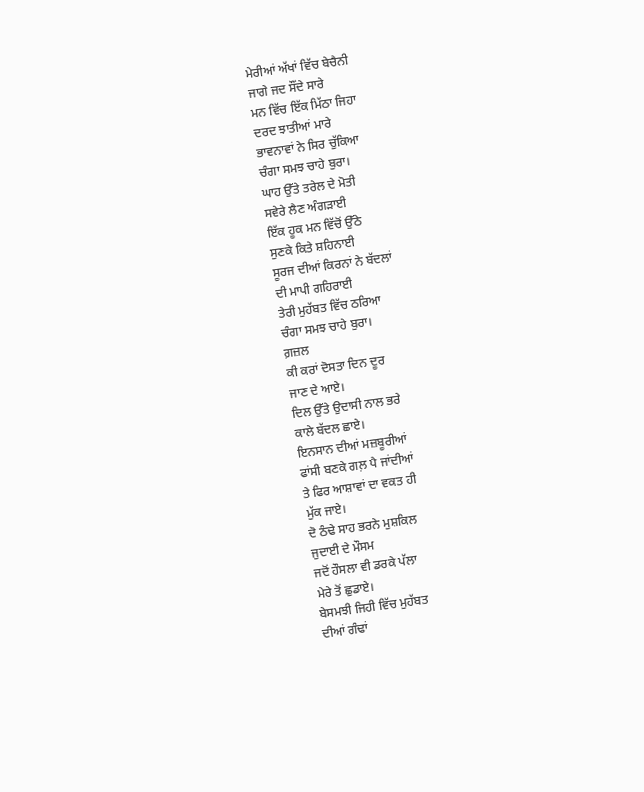ਮੇਰੀਆਂ ਅੱਖਾਂ ਵਿੱਚ ਬੇਚੈਨੀ
ਜਾਗੇ ਜਦ ਸੌਂਦੇ ਸਾਰੇ
ਮਨ ਵਿੱਚ ਇੱਕ ਮਿੱਠਾ ਜਿਹਾ
ਦਰਦ ਝਾਤੀਆਂ ਮਾਰੇ
ਭਾਵਨਾਵਾਂ ਨੇ ਸਿਰ ਚੁੱਕਿਆ
ਚੰਗਾ ਸਮਝ ਚਾਹੇ ਬੁਰਾ।
ਘਾਹ ਉੱਤੇ ਤਰੇਲ ਦੇ ਮੋਤੀ
ਸਵੇਰੇ ਲੈਣ ਅੰਗੜਾਈ
ਇੱਕ ਹੂਕ ਮਨ ਵਿੱਚੋਂ ਉੱਠੇ
ਸੁਣਕੇ ਕਿਤੇ ਸ਼ਹਿਨਾਈ
ਸੂਰਜ ਦੀਆਂ ਕਿਰਨਾਂ ਨੇ ਬੱਦਲਾਂ
ਦੀ ਮਾਪੀ ਗਹਿਰਾਈ
ਤੇਰੀ ਮੁਹੱਬਤ ਵਿੱਚ ਠਰਿਆ
ਚੰਗਾ ਸਮਝ ਚਾਹੇ ਬੁਰਾ।
ਗ਼ਜ਼ਲ
ਕੀ ਕਰਾਂ ਦੋਸਤਾ ਦਿਨ ਦੂਰ
ਜਾਣ ਦੇ ਆਏ।
ਦਿਲ ਉੱਤੇ ਉਦਾਸੀ ਨਾਲ ਭਰੇ
ਕਾਲੇ ਬੱਦਲ ਛਾਏ।
ਇਨਸਾਨ ਦੀਆਂ ਮਜ਼ਬੂਰੀਆਂ
ਫਾਂਸੀ ਬਣਕੇ ਗਲ਼ ਪੈ ਜਾਂਦੀਆਂ
ਤੇ ਫਿਰ ਆਸ਼ਾਵਾਂ ਦਾ ਵਕਤ ਹੀ
ਮੁੱਕ ਜਾਏ।
ਦੋ ਠੰਢੇ ਸਾਹ ਭਰਨੇ ਮੁਸ਼ਕਿਲ
ਜੁਦਾਈ ਦੇ ਮੌਸਮ
ਜਦੋਂ ਹੌਸਲਾ ਵੀ ਡਰਕੇ ਪੱਲਾ
ਮੇਰੇ ਤੋਂ ਛੁਡਾਏ।
ਬੇਸਮਝੀ ਜਿਹੀ ਵਿੱਚ ਮੁਹੱਬਤ
ਦੀਆਂ ਗੰਢਾਂ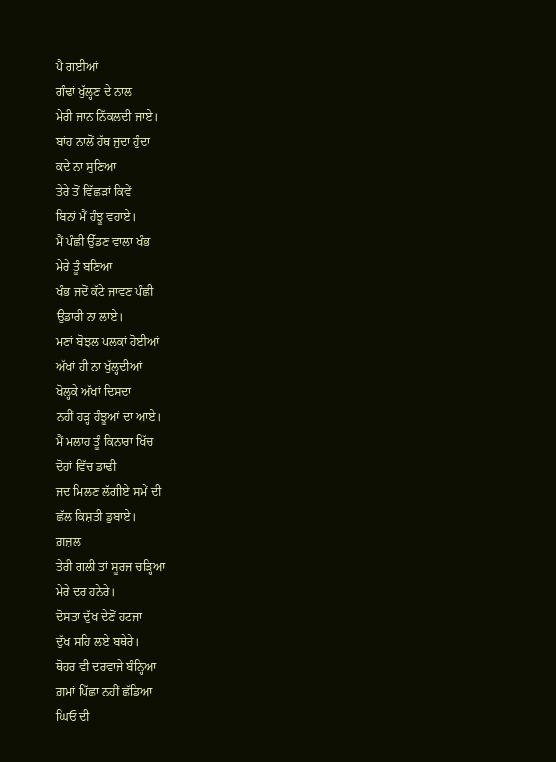ਪੈ ਗਈਆਂ
ਗੰਢਾਂ ਖੁੱਲ੍ਹਣ ਦੇ ਨਾਲ
ਮੇਰੀ ਜਾਨ ਨਿੱਕਲਦੀ ਜਾਏ।
ਬਾਂਹ ਨਾਲੋਂ ਹੱਥ ਜੁਦਾ ਹੁੰਦਾ
ਕਦੇ ਨਾ ਸੁਣਿਆ
ਤੇਰੇ ਤੋਂ ਵਿੱਛੜਾਂ ਕਿਵੇਂ
ਬਿਨਾਂ ਮੈਂ ਹੰਝੂ ਵਹਾਏ।
ਮੈਂ ਪੰਛੀ ਉੱਡਣ ਵਾਲਾ ਖੰਭ
ਮੇਰੇ ਤੂੰ ਬਣਿਆ
ਖੰਭ ਜਦੋਂ ਕੱਟੇ ਜਾਵਣ ਪੰਛੀ
ਉਡਾਰੀ ਨਾ ਲਾਏ।
ਮਣਾਂ ਬੋਝਲ ਪਲਕਾਂ ਹੋਈਆਂ
ਅੱਖਾਂ ਹੀ ਨਾ ਖੁੱਲ੍ਹਦੀਆਂ
ਖੋਲ੍ਹਕੇ ਅੱਖਾਂ ਦਿਸਦਾ
ਨਹੀਂ ਹੜ੍ਹ ਹੰਝੂਆਂ ਦਾ ਆਏ।
ਮੈਂ ਮਲਾਹ ਤੂੰ ਕਿਨਾਰਾ ਖਿੱਚ
ਦੋਹਾਂ ਵਿੱਚ ਡਾਢੀ
ਜਦ ਮਿਲਣ ਲੱਗੀਏ ਸਮੇਂ ਦੀ
ਛੱਲ ਕਿਸ਼ਤੀ ਡੁਬਾਏ।
ਗ਼ਜ਼ਲ
ਤੇਰੀ ਗਲੀ ਤਾਂ ਸੂਰਜ ਚੜ੍ਹਿਆ
ਮੇਰੇ ਦਰ ਹਨੇਰੇ।
ਦੋਸਤਾ ਦੁੱਖ ਦੇਣੋਂ ਹਟਜਾ
ਦੁੱਖ ਸਹਿ ਲਏ ਬਥੇਰੇ।
ਥੋਹਰ ਵੀ ਦਰਵਾਜੇ ਬੰਨ੍ਹਿਆ
ਗ਼ਮਾਂ ਪਿੱਛਾ ਨਹੀਂ ਛੱਡਿਆ
ਘਿਓ ਦੀ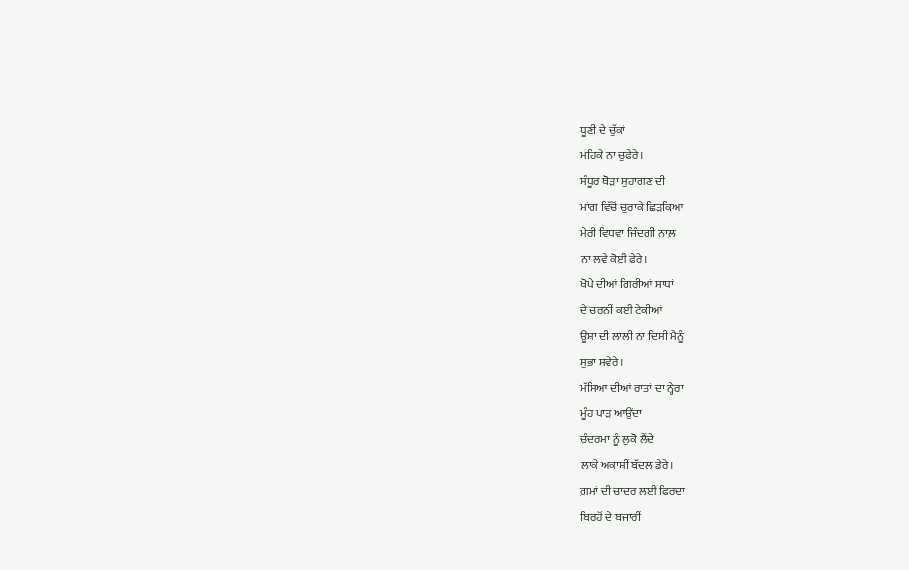ਧੂਣੀ ਦੇ ਚੁੱਕਾਂ
ਮਹਿਕੇ ਨਾ ਚੁਫੇਰੇ।
ਸੰਧੂਰ ਥੋੜਾ ਸੁਹਾਗਣ ਦੀ
ਮਾਂਗ ਵਿੱਚੋਂ ਚੁਰਾਕੇ ਛਿੜਕਿਆ
ਮੇਰੀ ਵਿਧਵਾ ਜਿੰਦਗੀ ਨਾਲ਼
ਨਾ ਲਵੇ ਕੋਈ ਫੇਰੇ।
ਖੋਪੇ ਦੀਆਂ ਗਿਰੀਆਂ ਸਾਧਾਂ
ਦੇ ਚਰਨੀਂ ਕਈ ਟੇਕੀਆਂ
ਊਸ਼ਾ ਦੀ ਲਾਲੀ ਨਾ ਦਿਸੀ ਮੈਨੂੰ
ਸੁਭਾ ਸਵੇਰੇ।
ਮੱਸਿਆ ਦੀਆਂ ਰਾਤਾਂ ਦਾ ਨ੍ਹੇਰਾ
ਮੂੰਹ ਪਾੜ ਆਉਂਦਾ
ਚੰਦਰਮਾ ਨੂੰ ਲੁਕੋ ਲੈਂਦੇ
ਲਾਕੇ ਅਕਾਸ਼ੀਂ ਬੱਦਲ ਡੇਰੇ।
ਗ਼ਮਾਂ ਦੀ ਚਾਦਰ ਲਈ ਫਿਰਦਾ
ਬਿਰਹੋਂ ਦੇ ਬਜਾਰੀਂ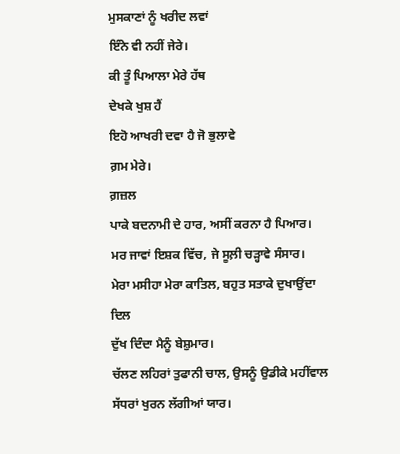ਮੁਸਕਾਣਾਂ ਨੂੰ ਖਰੀਦ ਲਵਾਂ
ਇੰਨੇ ਵੀ ਨਹੀਂ ਜੇਰੇ।
ਕੀ ਤੂੰ ਪਿਆਲਾ ਮੇਰੇ ਹੱਥ
ਦੇਖਕੇ ਖੁਸ਼ ਹੈਂ
ਇਹੋ ਆਖਰੀ ਦਵਾ ਹੈ ਜੋ ਭੁਲਾਵੇ
ਗ਼ਮ ਮੇਰੇ।
ਗ਼ਜ਼ਲ
ਪਾਕੇ ਬਦਨਾਮੀ ਦੇ ਹਾਰ, ਅਸੀਂ ਕਰਨਾ ਹੈ ਪਿਆਰ।
ਮਰ ਜਾਵਾਂ ਇਸ਼ਕ ਵਿੱਚ, ਜੇ ਸੂਲ਼ੀ ਚੜ੍ਹਾਵੇ ਸੰਸਾਰ।
ਮੇਰਾ ਮਸੀਹਾ ਮੇਰਾ ਕਾਤਿਲ, ਬਹੁਤ ਸਤਾਕੇ ਦੁਖਾਉਂਦਾ
ਦਿਲ
ਦੁੱਖ ਦਿੰਦਾ ਮੈਨੂੰ ਬੇਸ਼ੁਮਾਰ।
ਚੱਲਣ ਲਹਿਰਾਂ ਤੁਫਾਨੀ ਚਾਲ, ਉਸਨੂੰ ਉਡੀਕੇ ਮਹੀਂਵਾਲ
ਸੱਧਰਾਂ ਖੁਰਨ ਲੱਗੀਆਂ ਯਾਰ।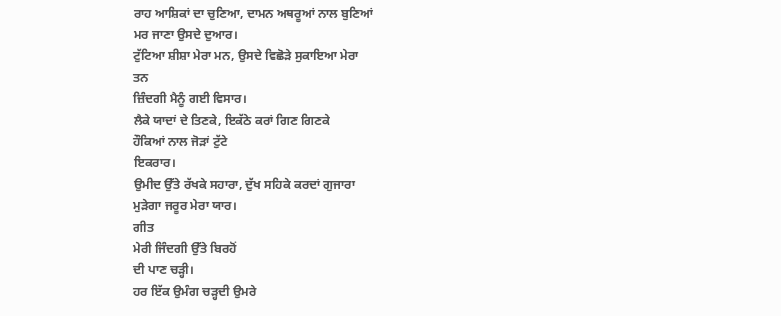ਰਾਹ ਆਸ਼ਿਕਾਂ ਦਾ ਚੁਣਿਆ, ਦਾਮਨ ਅਥਰੂਆਂ ਨਾਲ ਬੁਣਿਆਂ
ਮਰ ਜਾਣਾ ਉਸਦੇ ਦੁਆਰ।
ਟੁੱਟਿਆ ਸ਼ੀਸ਼ਾ ਮੇਰਾ ਮਨ, ਉਸਦੇ ਵਿਛੋੜੇ ਸੁਕਾਇਆ ਮੇਰਾ
ਤਨ
ਜ਼ਿੰਦਗੀ ਮੈਨੂੰ ਗਈ ਵਿਸਾਰ।
ਲੈਕੇ ਯਾਦਾਂ ਦੇ ਤਿਣਕੇ, ਇਕੱਠੇ ਕਰਾਂ ਗਿਣ ਗਿਣਕੇ
ਹੌਕਿਆਂ ਨਾਲ ਜੋੜਾਂ ਟੁੱਟੇ
ਇਕਰਾਰ।
ਉਮੀਦ ਉੱਤੇ ਰੱਖਕੇ ਸਹਾਰਾ, ਦੁੱਖ ਸਹਿਕੇ ਕਰਦਾਂ ਗੁਜਾਰਾ
ਮੁੜੇਗਾ ਜਰੂਰ ਮੇਰਾ ਯਾਰ।
ਗੀਤ
ਮੇਰੀ ਜਿੰਦਗੀ ਉੱਤੇ ਬਿਰਹੋਂ
ਦੀ ਪਾਣ ਚੜ੍ਹੀ।
ਹਰ ਇੱਕ ਉਮੰਗ ਚੜ੍ਹਦੀ ਉਮਰੇ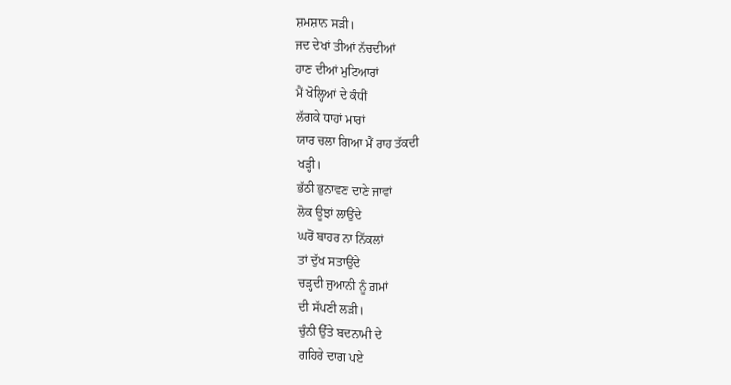ਸ਼ਮਸ਼ਾਨ ਸੜੀ।
ਜਦ ਦੇਖਾਂ ਤੀਆਂ ਨੱਚਦੀਆਂ
ਹਾਣ ਦੀਆਂ ਮੁਟਿਆਰਾਂ
ਮੈਂ ਖੋਲ੍ਹਿਆਂ ਦੇ ਕੰਧੀਂ
ਲੱਗਕੇ ਧਾਹਾਂ ਮਾਰਾਂ
ਯਾਰ ਚਲਾ ਗਿਆ ਮੈਂ ਰਾਹ ਤੱਕਦੀ
ਖੜ੍ਹੀ।
ਭੱਠੀ ਭੁਨਾਵਣ ਦਾਣੇ ਜਾਵਾਂ
ਲੋਕ ਊਝਾਂ ਲਾਉਂਦੇ
ਘਰੋਂ ਬਾਹਰ ਨਾ ਨਿੱਕਲਾਂ
ਤਾਂ ਦੁੱਖ ਸਤਾਉਂਦੇ
ਚੜ੍ਹਦੀ ਜੁਆਨੀ ਨੂੰ ਗ਼ਮਾਂ
ਦੀ ਸੱਪਣੀ ਲੜੀ।
ਚੁੰਨੀ ਉੱਤੇ ਬਦਨਾਮੀ ਦੇ
ਗਹਿਰੇ ਦਾਗ ਪਏ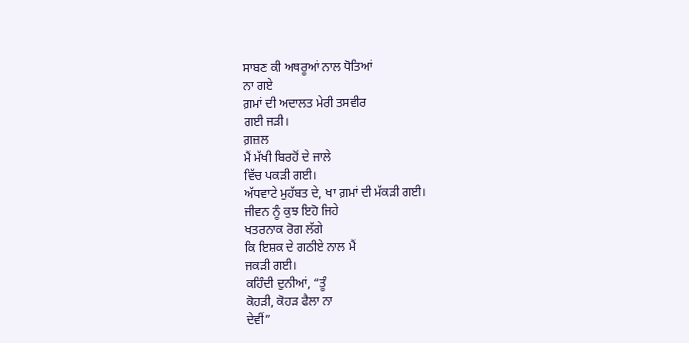ਸਾਬਣ ਕੀ ਅਥਰੂਆਂ ਨਾਲ ਧੋਤਿਆਂ
ਨਾ ਗਏ
ਗ਼ਮਾਂ ਦੀ ਅਦਾਲਤ ਮੇਰੀ ਤਸਵੀਰ
ਗਈ ਜੜੀ।
ਗ਼ਜ਼ਲ
ਮੈਂ ਮੱਖੀ ਬਿਰਹੋਂ ਦੇ ਜਾਲੇ
ਵਿੱਚ ਪਕੜੀ ਗਈ।
ਅੱਧਵਾਟੇ ਮੁਹੱਬਤ ਦੇ, ਖਾ ਗ਼ਮਾਂ ਦੀ ਮੱਕੜੀ ਗਈ।
ਜੀਵਨ ਨੂੰ ਕੁਝ ਇਹੋ ਜਿਹੇ
ਖਤਰਨਾਕ ਰੋਗ ਲੱਗੇ
ਕਿ ਇਸ਼ਕ ਦੇ ਗਠੀਏ ਨਾਲ ਮੈਂ
ਜਕੜੀ ਗਈ।
ਕਹਿੰਦੀ ਦੁਨੀਆਂ, “ਤੂੰ
ਕੋਹੜੀ, ਕੋਹੜ ਫੈਲਾ ਨਾ
ਦੇਵੀਂ”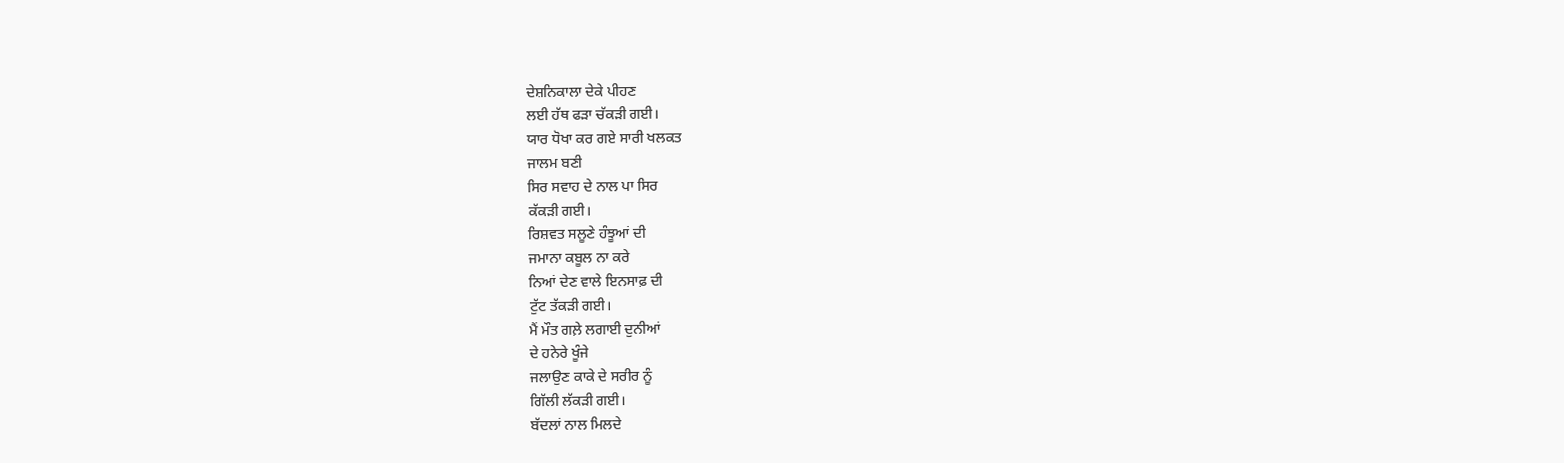ਦੇਸ਼ਨਿਕਾਲਾ ਦੇਕੇ ਪੀਹਣ
ਲਈ ਹੱਥ ਫੜਾ ਚੱਕੜੀ ਗਈ।
ਯਾਰ ਧੋਖਾ ਕਰ ਗਏ ਸਾਰੀ ਖਲਕਤ
ਜਾਲਮ ਬਣੀ
ਸਿਰ ਸਵਾਹ ਦੇ ਨਾਲ ਪਾ ਸਿਰ
ਕੱਕੜੀ ਗਈ।
ਰਿਸ਼ਵਤ ਸਲੂਣੇ ਹੰਝੂਆਂ ਦੀ
ਜਮਾਨਾ ਕਬੂਲ ਨਾ ਕਰੇ
ਨਿਆਂ ਦੇਣ ਵਾਲੇ ਇਨਸਾਫ਼ ਦੀ
ਟੁੱਟ ਤੱਕੜੀ ਗਈ।
ਮੈਂ ਮੌਤ ਗਲ਼ੇ ਲਗਾਈ ਦੁਨੀਆਂ
ਦੇ ਹਨੇਰੇ ਖੂੰਜੇ
ਜਲਾਉਣ ਕਾਕੇ ਦੇ ਸਰੀਰ ਨੂੰ
ਗਿੱਲੀ ਲੱਕੜੀ ਗਈ।
ਬੱਦਲਾਂ ਨਾਲ ਮਿਲਦੇ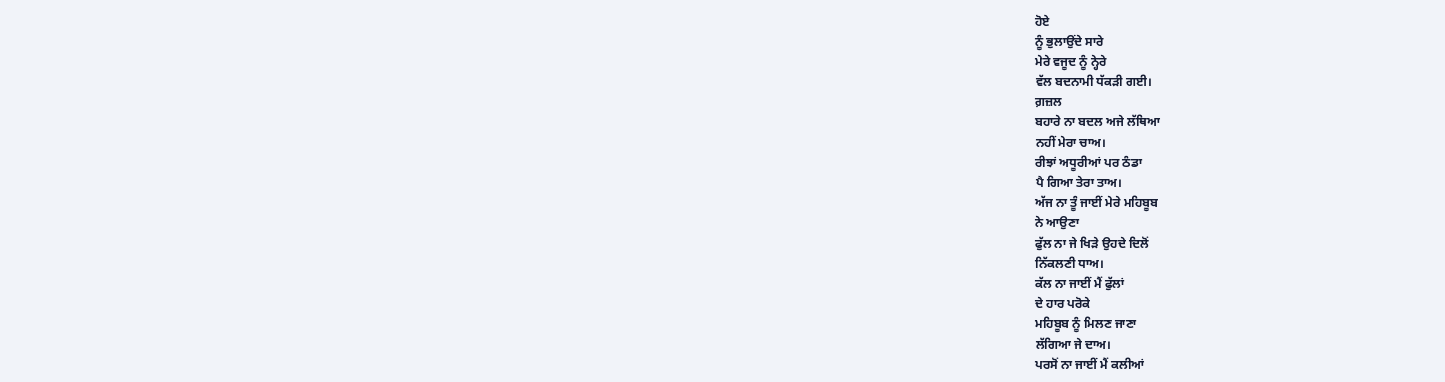ਹੋਏ
ਨੂੰ ਭੁਲਾਉਂਦੇ ਸਾਰੇ
ਮੇਰੇ ਵਜੂਦ ਨੂੰ ਨ੍ਹੇਰੇ
ਵੱਲ ਬਦਨਾਮੀ ਧੱਕੜੀ ਗਈ।
ਗ਼ਜ਼ਲ
ਬਹਾਰੇ ਨਾ ਬਦਲ ਅਜੇ ਲੱਥਿਆ
ਨਹੀਂ ਮੇਰਾ ਚਾਅ।
ਰੀਝਾਂ ਅਧੂਰੀਆਂ ਪਰ ਠੰਡਾ
ਪੈ ਗਿਆ ਤੇਰਾ ਤਾਅ।
ਅੱਜ ਨਾ ਤੂੰ ਜਾਈਂ ਮੇਰੇ ਮਹਿਬੂਬ
ਨੇ ਆਉਣਾ
ਫੁੱਲ ਨਾ ਜੇ ਖਿੜੇ ਉਹਦੇ ਦਿਲੋਂ
ਨਿੱਕਲਣੀ ਧਾਅ।
ਕੱਲ ਨਾ ਜਾਈਂ ਮੈਂ ਫੁੱਲਾਂ
ਦੇ ਹਾਰ ਪਰੋਕੇ
ਮਹਿਬੂਬ ਨੂੰ ਮਿਲਣ ਜਾਣਾ
ਲੱਗਿਆ ਜੇ ਦਾਅ।
ਪਰਸੋਂ ਨਾ ਜਾਈਂ ਮੈਂ ਕਲੀਆਂ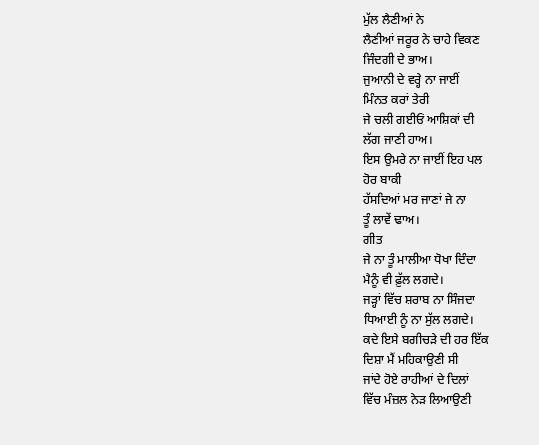ਮੁੱਲ ਲੈਣੀਆਂ ਨੇ
ਲੈਣੀਆਂ ਜਰੂਰ ਨੇ ਚਾਹੇ ਵਿਕਣ
ਜਿੰਦਗੀ ਦੇ ਭਾਅ।
ਜੁਆਨੀ ਦੇ ਵਰ੍ਹੇ ਨਾ ਜਾਈਂ
ਮਿੰਨਤ ਕਰਾਂ ਤੇਰੀ
ਜੇ ਚਲੀ ਗਈਓਂ ਆਸ਼ਿਕਾਂ ਦੀ
ਲੱਗ ਜਾਣੀ ਹਾਅ।
ਇਸ ਉਮਰੇ ਨਾ ਜਾਈਂ ਇਹ ਪਲ
ਹੋਰ ਬਾਕੀ
ਹੱਸਦਿਆਂ ਮਰ ਜਾਣਾਂ ਜੇ ਨਾ
ਤੂੰ ਲਾਵੇਂ ਢਾਅ।
ਗੀਤ
ਜੇ ਨਾ ਤੂੰ ਮਾਲੀਆ ਧੋਖਾ ਦਿੰਦਾ
ਮੈਨੂੰ ਵੀ ਫ਼ੁੱਲ ਲਗਦੇ।
ਜੜ੍ਹਾਂ ਵਿੱਚ ਸ਼ਰਾਬ ਨਾ ਸਿੰਜਦਾ
ਧਿਆਈ ਨੂੰ ਨਾ ਸੁੱਲ ਲਗਦੇ।
ਕਦੇ ਇਸੇ ਬਗੀਚੜੇ ਦੀ ਹਰ ਇੱਕ
ਦਿਸ਼ਾ ਮੈਂ ਮਹਿਕਾਉਣੀ ਸੀ
ਜਾਂਦੇ ਹੋਏ ਰਾਹੀਆਂ ਦੇ ਦਿਲਾਂ
ਵਿੱਚ ਮੰਜ਼ਲ ਨੇੜ ਲਿਆਉਣੀ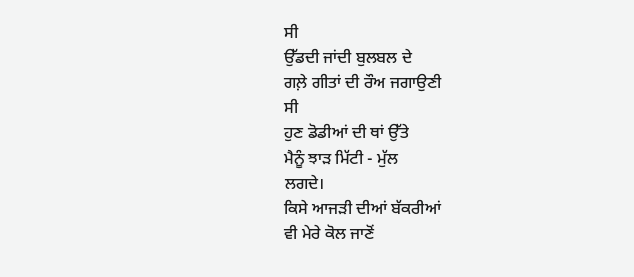ਸੀ
ਉੱਡਦੀ ਜਾਂਦੀ ਬੁਲਬਲ ਦੇ
ਗਲ਼ੇ ਗੀਤਾਂ ਦੀ ਰੌਅ ਜਗਾਉਣੀ
ਸੀ
ਹੁਣ ਡੋਡੀਆਂ ਦੀ ਥਾਂ ਉੱਤੇ
ਮੈਨੂੰ ਝਾੜ ਮਿੱਟੀ - ਮੁੱਲ
ਲਗਦੇ।
ਕਿਸੇ ਆਜੜੀ ਦੀਆਂ ਬੱਕਰੀਆਂ
ਵੀ ਮੇਰੇ ਕੋਲ ਜਾਣੋਂ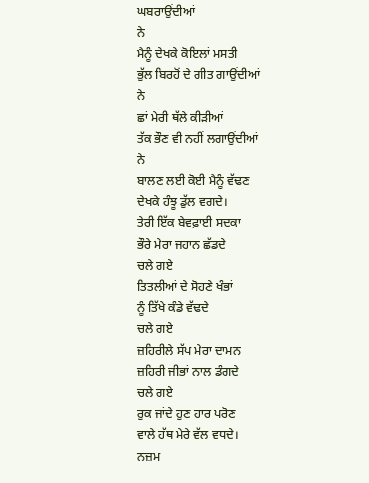ਘਬਰਾਉਂਦੀਆਂ
ਨੇ
ਮੈਨੂੰ ਦੇਖਕੇ ਕੋਇਲਾਂ ਮਸਤੀ
ਭੁੱਲ ਬਿਰਹੋਂ ਦੇ ਗੀਤ ਗਾਉਂਦੀਆਂ
ਨੇ
ਛਾਂ ਮੇਰੀ ਥੱਲੇ ਕੀੜੀਆਂ
ਤੱਕ ਭੌਣ ਵੀ ਨਹੀਂ ਲਗਾਉਂਦੀਆਂ
ਨੇ
ਬਾਲਣ ਲਈ ਕੋਈ ਮੈਨੂੰ ਵੱਢਣ
ਦੇਖਕੇ ਹੰਝੂ ਡੁੱਲ ਵਗਦੇ।
ਤੇਰੀ ਇੱਕ ਬੇਵਫ਼ਾਈ ਸਦਕਾ
ਭੌਰੇ ਮੇਰਾ ਜਹਾਨ ਛੱਡਦੇ
ਚਲੇ ਗਏ
ਤਿਤਲੀਆਂ ਦੇ ਸੋਹਣੇ ਖੰਭਾਂ
ਨੂੰ ਤਿੱਖੇ ਕੰਡੇ ਵੱਢਦੇ
ਚਲੇ ਗਏ
ਜ਼ਹਿਰੀਲੇ ਸੱਪ ਮੇਰਾ ਦਾਮਨ
ਜ਼ਹਿਰੀ ਜੀਭਾਂ ਨਾਲ ਡੰਗਦੇ
ਚਲੇ ਗਏ
ਰੁਕ ਜਾਂਦੇ ਹੁਣ ਹਾਰ ਪਰੋਣ
ਵਾਲੇ ਹੱਥ ਮੇਰੇ ਵੱਲ ਵਧਦੇ।
ਨਜ਼ਮ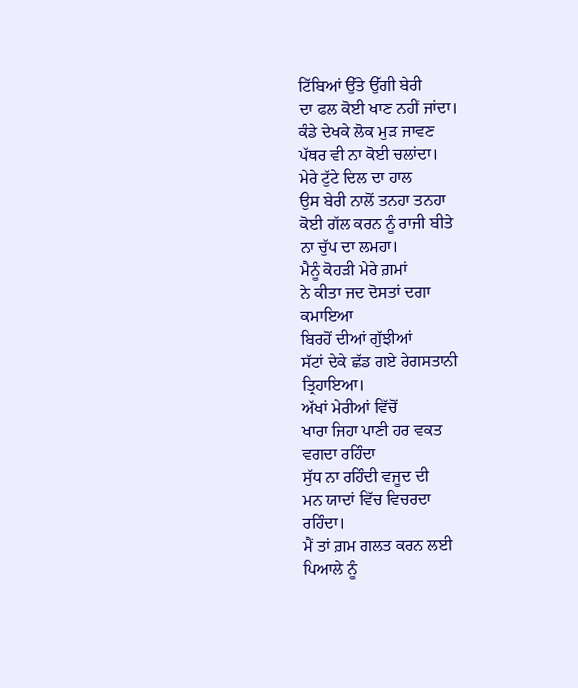ਟਿੱਬਿਆਂ ਉੱਤੇ ਉੱਗੀ ਬੇਰੀ
ਦਾ ਫਲ ਕੋਈ ਖਾਣ ਨਹੀਂ ਜਾਂਦਾ।
ਕੰਡੇ ਦੇਖਕੇ ਲੋਕ ਮੁੜ ਜਾਵਣ
ਪੱਥਰ ਵੀ ਨਾ ਕੋਈ ਚਲਾਂਦਾ।
ਮੇਰੇ ਟੁੱਟੇ ਦਿਲ ਦਾ ਹਾਲ
ਉਸ ਬੇਰੀ ਨਾਲੋਂ ਤਨਹਾ ਤਨਹਾ
ਕੋਈ ਗੱਲ ਕਰਨ ਨੂੰ ਰਾਜੀ ਬੀਤੇ
ਨਾ ਚੁੱਪ ਦਾ ਲਮਹਾ।
ਮੈਨੂੰ ਕੋਹੜੀ ਮੇਰੇ ਗ਼ਮਾਂ
ਨੇ ਕੀਤਾ ਜਦ ਦੋਸਤਾਂ ਦਗਾ
ਕਮਾਇਆ
ਬਿਰਹੋਂ ਦੀਆਂ ਗੁੱਝੀਆਂ
ਸੱਟਾਂ ਦੇਕੇ ਛੱਡ ਗਏ ਰੇਗਸਤਾਨੀ
ਤ੍ਰਿਹਾਇਆ।
ਅੱਖਾਂ ਮੇਰੀਆਂ ਵਿੱਚੋਂ
ਖਾਰਾ ਜਿਹਾ ਪਾਣੀ ਹਰ ਵਕਤ
ਵਗਦਾ ਰਹਿੰਦਾ
ਸੁੱਧ ਨਾ ਰਹਿੰਦੀ ਵਜੂਦ ਦੀ
ਮਨ ਯਾਦਾਂ ਵਿੱਚ ਵਿਚਰਦਾ
ਰਹਿੰਦਾ।
ਮੈਂ ਤਾਂ ਗ਼ਮ ਗਲਤ ਕਰਨ ਲਈ
ਪਿਆਲੇ ਨੂੰ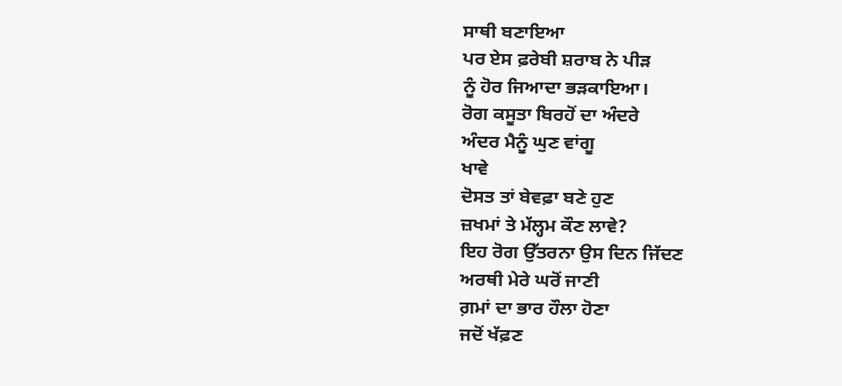ਸਾਥੀ ਬਣਾਇਆ
ਪਰ ਏਸ ਫ਼ਰੇਬੀ ਸ਼ਰਾਬ ਨੇ ਪੀੜ
ਨੂੰ ਹੋਰ ਜਿਆਦਾ ਭੜਕਾਇਆ।
ਰੋਗ ਕਸੂਤਾ ਬਿਰਹੋਂ ਦਾ ਅੰਦਰੇ
ਅੰਦਰ ਮੈਨੂੰ ਘੁਣ ਵਾਂਗੂ
ਖਾਵੇ
ਦੋਸਤ ਤਾਂ ਬੇਵਫ਼ਾ ਬਣੇ ਹੁਣ
ਜ਼ਖਮਾਂ ਤੇ ਮੱਲ੍ਹਮ ਕੌਣ ਲਾਵੇ?
ਇਹ ਰੋਗ ਉੱਤਰਨਾ ਉਸ ਦਿਨ ਜਿੱਦਣ
ਅਰਥੀ ਮੇਰੇ ਘਰੋਂ ਜਾਣੀ
ਗ਼ਮਾਂ ਦਾ ਭਾਰ ਹੌਲਾ ਹੋਣਾ
ਜਦੋਂ ਖੱਫ਼ਣ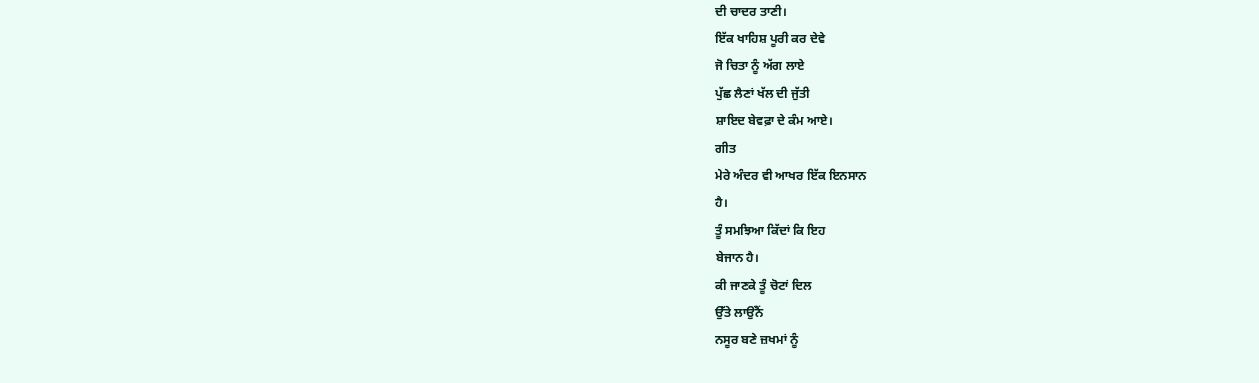ਦੀ ਚਾਦਰ ਤਾਣੀ।
ਇੱਕ ਖਾਹਿਸ਼ ਪੂਰੀ ਕਰ ਦੇਵੇ
ਜੋ ਚਿਤਾ ਨੂੰ ਅੱਗ ਲਾਏ
ਪੁੱਛ ਲੈਣਾਂ ਖੱਲ ਦੀ ਜੁੱਤੀ
ਸ਼ਾਇਦ ਬੇਵਫ਼ਾ ਦੇ ਕੰਮ ਆਏ।
ਗੀਤ
ਮੇਰੇ ਅੰਦਰ ਵੀ ਆਖਰ ਇੱਕ ਇਨਸਾਨ
ਹੈ।
ਤੂੰ ਸਮਝਿਆ ਕਿੱਦਾਂ ਕਿ ਇਹ
ਬੇਜਾਨ ਹੈ।
ਕੀ ਜਾਣਕੇ ਤੂੰ ਚੋਟਾਂ ਦਿਲ
ਉੱਤੇ ਲਾਉਂਨੈਂ
ਨਸੂਰ ਬਣੇ ਜ਼ਖਮਾਂ ਨੂੰ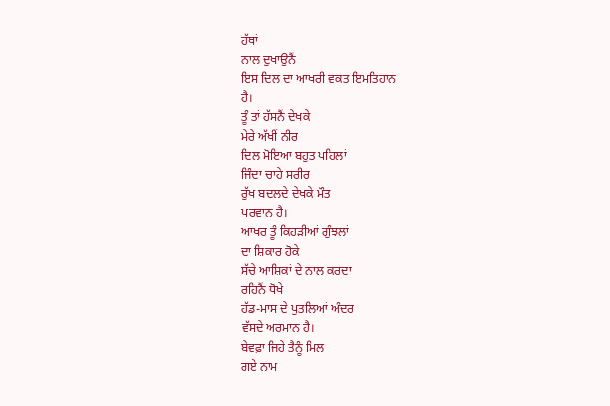ਹੱਥਾਂ
ਨਾਲ ਦੁਖਾਉਨੈਂ
ਇਸ ਦਿਲ ਦਾ ਆਖਰੀ ਵਕਤ ਇਮਤਿਹਾਨ
ਹੈ।
ਤੂੰ ਤਾਂ ਹੱਸਨੈਂ ਦੇਖਕੇ
ਮੇਰੇ ਅੱਖੀਂ ਨੀਰ
ਦਿਲ ਮੋਇਆ ਬਹੁਤ ਪਹਿਲਾਂ
ਜਿੰਦਾ ਚਾਹੇ ਸਰੀਰ
ਰੁੱਖ ਬਦਲਦੇ ਦੇਖਕੇ ਮੌਤ
ਪਰਵਾਨ ਹੈ।
ਆਖਰ ਤੂੰ ਕਿਹੜੀਆਂ ਗੁੰਝਲਾਂ
ਦਾ ਸ਼ਿਕਾਰ ਹੋਕੇ
ਸੱਚੇ ਆਸ਼ਿਕਾਂ ਦੇ ਨਾਲ ਕਰਦਾ
ਰਹਿਨੈਂ ਧੋਖੇ
ਹੱਡ-ਮਾਸ ਦੇ ਪੁਤਲਿਆਂ ਅੰਦਰ
ਵੱਸਦੇ ਅਰਮਾਨ ਹੈ।
ਬੇਵਫ਼ਾ ਜਿਹੇ ਤੈਨੂੰ ਮਿਲ
ਗਏ ਨਾਮ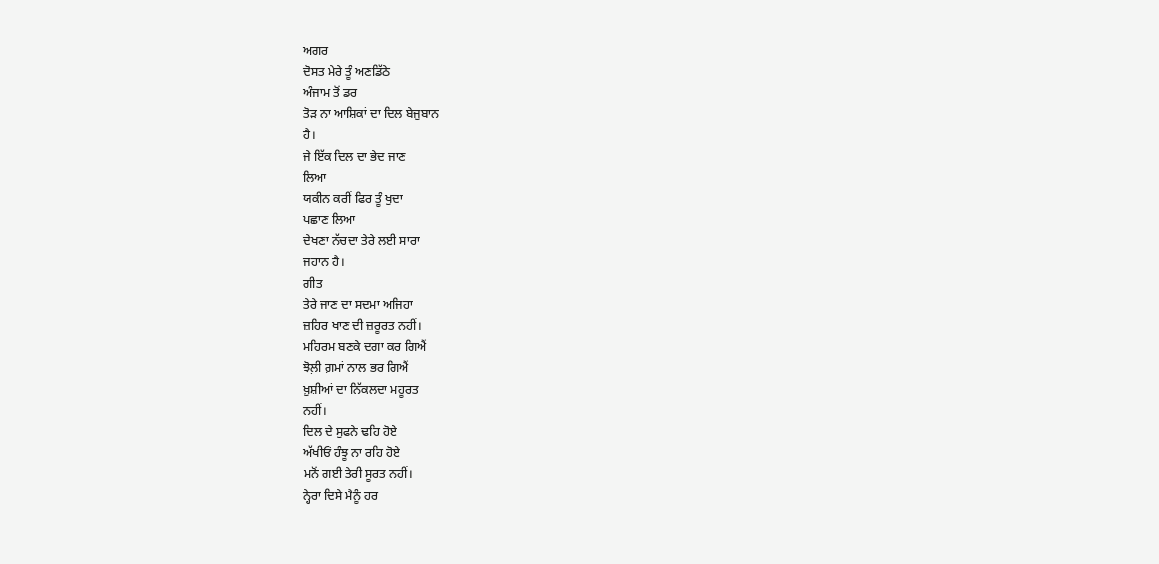ਅਗਰ
ਦੋਸਤ ਮੇਰੇ ਤੂੰ ਅਣਡਿੱਠੇ
ਅੰਜਾਮ ਤੋਂ ਡਰ
ਤੋੜ ਨਾ ਆਸ਼ਿਕਾਂ ਦਾ ਦਿਲ ਬੇਜੁਬਾਨ
ਹੈ।
ਜੇ ਇੱਕ ਦਿਲ ਦਾ ਭੇਦ ਜਾਣ
ਲਿਆ
ਯਕੀਨ ਕਰੀਂ ਫਿਰ ਤੂੰ ਖੁਦਾ
ਪਛਾਣ ਲਿਆ
ਦੇਖਣਾ ਨੱਚਦਾ ਤੇਰੇ ਲਈ ਸਾਰਾ
ਜਹਾਨ ਹੈ।
ਗੀਤ
ਤੇਰੇ ਜਾਣ ਦਾ ਸਦਮਾ ਅਜਿਹਾ
ਜ਼ਹਿਰ ਖਾਣ ਦੀ ਜ਼ਰੂਰਤ ਨਹੀਂ।
ਮਹਿਰਮ ਬਣਕੇ ਦਗਾ ਕਰ ਗਿਐਂ
ਝੋਲ਼ੀ ਗ਼ਮਾਂ ਨਾਲ ਭਰ ਗਿਐਂ
ਖ਼ੁਸ਼ੀਆਂ ਦਾ ਨਿੱਕਲਦਾ ਮਹੂਰਤ
ਨਹੀਂ।
ਦਿਲ ਦੇ ਸੁਫਨੇ ਢਹਿ ਹੋਏ
ਅੱਖੀਓਂ ਹੰਝੂ ਨਾ ਰਹਿ ਹੋਏ
ਮਨੋਂ ਗਈ ਤੇਰੀ ਸੂਰਤ ਨਹੀਂ।
ਨ੍ਹੇਰਾ ਦਿਸੇ ਮੈਨੂੰ ਹਰ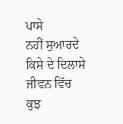ਪਾਸੇ
ਨਹੀਂ ਸੁਆਰਦੇ ਕਿਸੇ ਦੇ ਦਿਲਾਸੇ
ਜੀਵਨ ਵਿੱਚ ਕੁਝ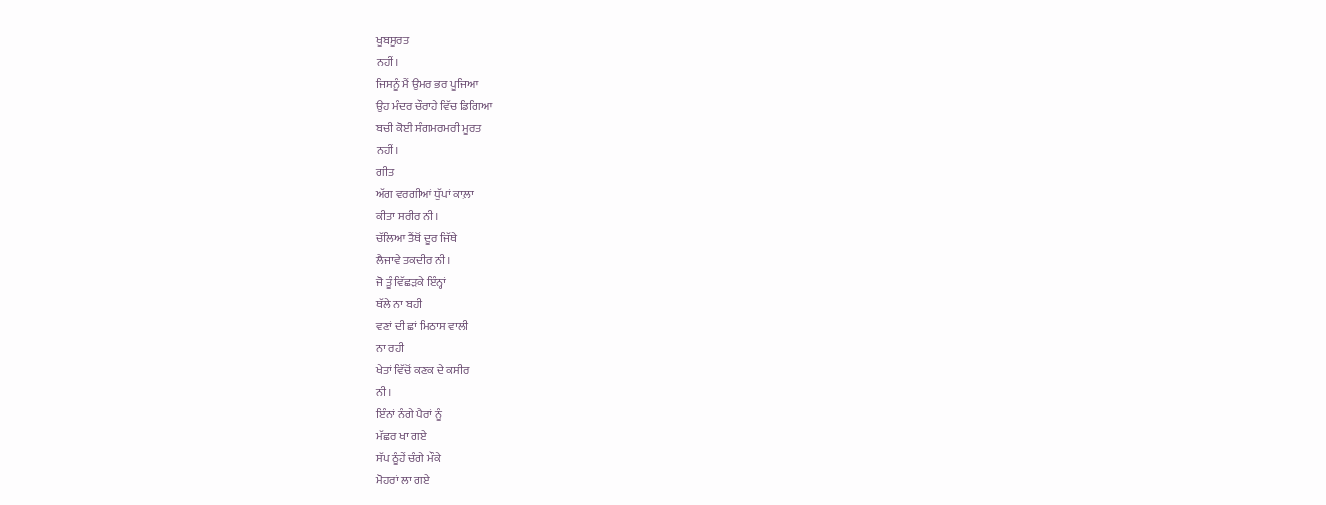ਖੂਬਸੂਰਤ
ਨਹੀਂ।
ਜਿਸਨੂੰ ਮੈਂ ਉਮਰ ਭਰ ਪੂਜਿਆ
ਉਹ ਮੰਦਰ ਚੌਰਾਹੇ ਵਿੱਚ ਡਿਗਿਆ
ਬਚੀ ਕੋਈ ਸੰਗਮਰਮਰੀ ਮੂਰਤ
ਨਹੀਂ।
ਗੀਤ
ਅੱਗ ਵਰਗੀਆਂ ਧੁੱਪਾਂ ਕਾਲ਼ਾ
ਕੀਤਾ ਸਰੀਰ ਨੀ।
ਚੱਲਿਆ ਤੈਂਥੋਂ ਦੂਰ ਜਿੱਥੇ
ਲੈਜਾਵੇ ਤਕਦੀਰ ਨੀ।
ਜੋ ਤੂੰ ਵਿੱਛੜਕੇ ਇੰਨ੍ਹਾਂ
ਥੱਲੇ ਨਾ ਬਹੀ
ਵਣਾਂ ਦੀ ਛਾਂ ਮਿਠਾਸ ਵਾਲੀ
ਨਾ ਰਹੀ
ਖੇਤਾਂ ਵਿੱਚੋਂ ਕਣਕ ਦੇ ਕਸੀਰ
ਨੀ।
ਇੰਨਾਂ ਨੰਗੇ ਪੈਰਾਂ ਨੂੰ
ਮੱਛਰ ਖਾ ਗਏ
ਸੱਪ ਠੂੰਹੇਂ ਚੰਗੇ ਮੌਕੇ
ਮੋਹਰਾਂ ਲਾ ਗਏ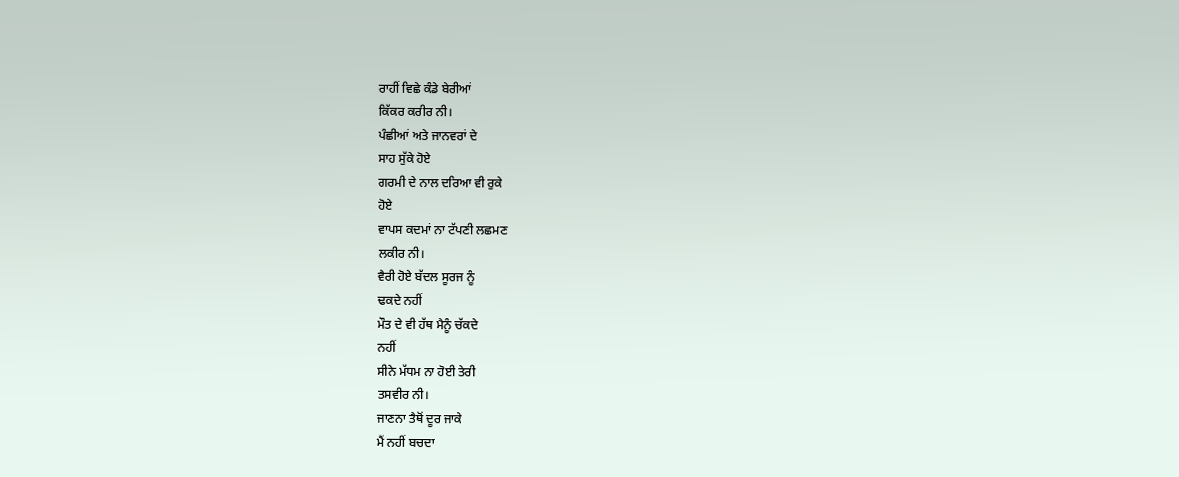ਰਾਹੀਂ ਵਿਛੇ ਕੰਡੇ ਬੇਰੀਆਂ
ਕਿੱਕਰ ਕਰੀਰ ਨੀ।
ਪੰਛੀਆਂ ਅਤੇ ਜਾਨਵਰਾਂ ਦੇ
ਸਾਹ ਸੁੱਕੇ ਹੋਏ
ਗਰਮੀ ਦੇ ਨਾਲ ਦਰਿਆ ਵੀ ਰੁਕੇ
ਹੋਏ
ਵਾਪਸ ਕਦਮਾਂ ਨਾ ਟੱਪਣੀ ਲਛਮਣ
ਲਕੀਰ ਨੀ।
ਵੈਰੀ ਹੋਏ ਬੱਦਲ ਸੂਰਜ ਨੂੰ
ਢਕਦੇ ਨਹੀਂ
ਮੌਤ ਦੇ ਵੀ ਹੱਥ ਮੈਨੂੰ ਚੱਕਦੇ
ਨਹੀਂ
ਸੀਨੇ ਮੱਧਮ ਨਾ ਹੋਈ ਤੇਰੀ
ਤਸਵੀਰ ਨੀ।
ਜਾਣਨਾ ਤੈਥੋਂ ਦੂਰ ਜਾਕੇ
ਮੈਂ ਨਹੀਂ ਬਚਦਾ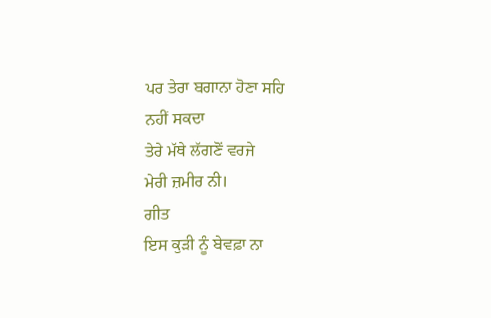ਪਰ ਤੇਰਾ ਬਗਾਨਾ ਹੋਣਾ ਸਹਿ
ਨਹੀਂ ਸਕਦਾ
ਤੇਰੇ ਮੱਥੇ ਲੱਗਣੋਂ ਵਰਜੇ
ਮੇਰੀ ਜ਼ਮੀਰ ਨੀ।
ਗੀਤ
ਇਸ ਕੁੜੀ ਨੂੰ ਬੇਵਫ਼ਾ ਨਾ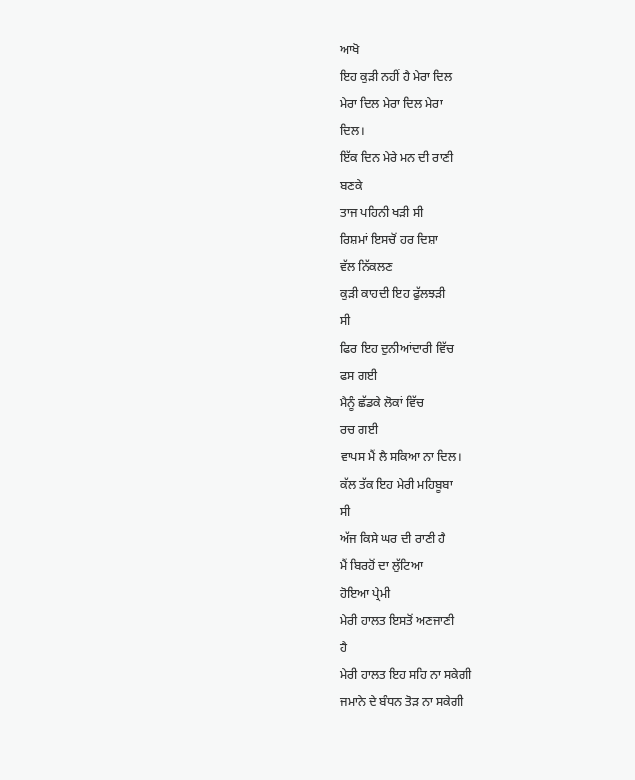ਆਖੋ
ਇਹ ਕੁੜੀ ਨਹੀਂ ਹੈ ਮੇਰਾ ਦਿਲ
ਮੇਰਾ ਦਿਲ ਮੇਰਾ ਦਿਲ ਮੇਰਾ
ਦਿਲ।
ਇੱਕ ਦਿਨ ਮੇਰੇ ਮਨ ਦੀ ਰਾਣੀ
ਬਣਕੇ
ਤਾਜ ਪਹਿਨੀ ਖੜੀ ਸੀ
ਰਿਸ਼ਮਾਂ ਇਸਚੋਂ ਹਰ ਦਿਸ਼ਾ
ਵੱਲ ਨਿੱਕਲਣ
ਕੁੜੀ ਕਾਹਦੀ ਇਹ ਫੁੱਲਝੜੀ
ਸੀ
ਫਿਰ ਇਹ ਦੁਨੀਆਂਦਾਰੀ ਵਿੱਚ
ਫਸ ਗਈ
ਮੈਨੂੰ ਛੱਡਕੇ ਲੋਕਾਂ ਵਿੱਚ
ਰਚ ਗਈ
ਵਾਪਸ ਮੈਂ ਲੈ ਸਕਿਆ ਨਾ ਦਿਲ।
ਕੱਲ ਤੱਕ ਇਹ ਮੇਰੀ ਮਹਿਬੂਬਾ
ਸੀ
ਅੱਜ ਕਿਸੇ ਘਰ ਦੀ ਰਾਣੀ ਹੈ
ਮੈਂ ਬਿਰਹੋਂ ਦਾ ਲੁੱਟਿਆ
ਹੋਇਆ ਪ੍ਰੇਮੀ
ਮੇਰੀ ਹਾਲਤ ਇਸਤੋਂ ਅਣਜਾਣੀ
ਹੈ
ਮੇਰੀ ਹਾਲਤ ਇਹ ਸਹਿ ਨਾ ਸਕੇਗੀ
ਜਮਾਨੇ ਦੇ ਬੰਧਨ ਤੋੜ ਨਾ ਸਕੇਗੀ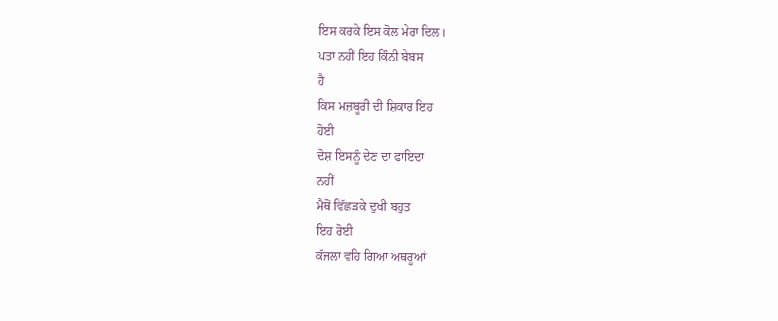ਇਸ ਕਰਕੇ ਇਸ ਕੋਲ ਮੇਰਾ ਦਿਲ।
ਪਤਾ ਨਹੀਂ ਇਹ ਕਿੰਨੀ ਬੇਬਸ
ਹੈ
ਕਿਸ ਮਜ਼ਬੂਰੀ ਦੀ ਸ਼ਿਕਾਰ ਇਹ
ਹੋਈ
ਦੋਸ਼ ਇਸਨੂੰ ਦੇਣ ਦਾ ਫਾਇਦਾ
ਨਹੀਂ
ਮੈਥੋਂ ਵਿੱਛੜਕੇ ਦੁਖੀ ਬਹੁਤ
ਇਹ ਰੋਈ
ਕੱਜਲਾ ਵਹਿ ਗਿਆ ਅਥਰੂਆਂ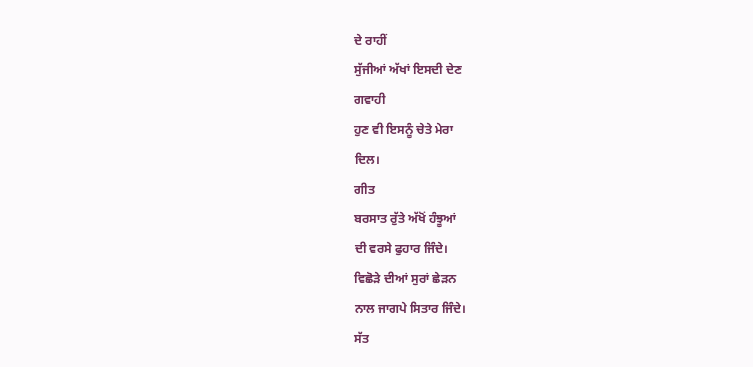ਦੇ ਰਾਹੀਂ
ਸੁੱਜੀਆਂ ਅੱਖਾਂ ਇਸਦੀ ਦੇਣ
ਗਵਾਹੀ
ਹੁਣ ਵੀ ਇਸਨੂੰ ਚੇਤੇ ਮੇਰਾ
ਦਿਲ।
ਗੀਤ
ਬਰਸਾਤ ਰੁੱਤੇ ਅੱਖੋਂ ਹੰਝੂਆਂ
ਦੀ ਵਰਸੇ ਫੁਹਾਰ ਜਿੰਦੇ।
ਵਿਛੋੜੇ ਦੀਆਂ ਸੁਰਾਂ ਛੇੜਨ
ਨਾਲ ਜਾਗਪੇ ਸਿਤਾਰ ਜਿੰਦੇ।
ਸੱਤ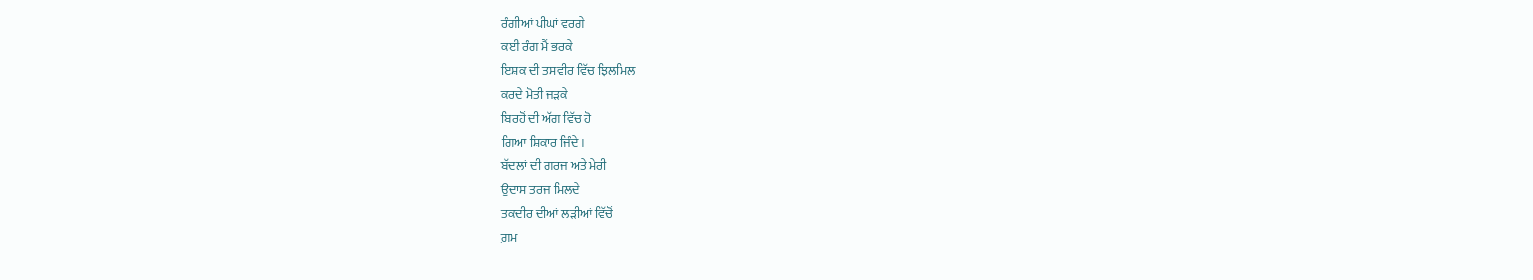ਰੰਗੀਆਂ ਪੀਘਾਂ ਵਰਗੇ
ਕਈ ਰੰਗ ਮੈਂ ਭਰਕੇ
ਇਸ਼ਕ ਦੀ ਤਸਵੀਰ ਵਿੱਚ ਝਿਲਮਿਲ
ਕਰਦੇ ਮੋਤੀ ਜੜਕੇ
ਬਿਰਹੋਂ ਦੀ ਅੱਗ ਵਿੱਚ ਹੋ
ਗਿਆ ਸ਼ਿਕਾਰ ਜਿੰਦੇ।
ਬੱਦਲਾਂ ਦੀ ਗਰਜ ਅਤੇ ਮੇਰੀ
ਉਦਾਸ ਤਰਜ ਮਿਲਦੇ
ਤਕਦੀਰ ਦੀਆਂ ਲੜੀਆਂ ਵਿੱਚੋਂ
ਗ਼ਮ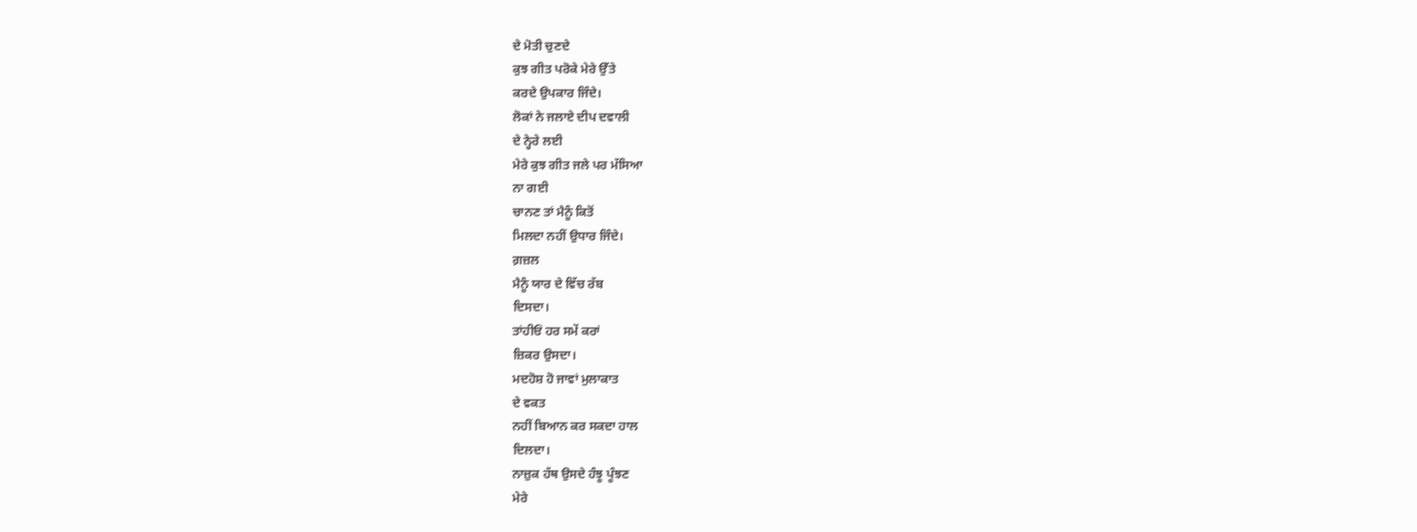ਦੇ ਮੋਤੀ ਚੁਣਦੇ
ਕੁਝ ਗੀਤ ਪਰੋਕੇ ਮੇਰੇ ਉੱਤੇ
ਕਰਦੇ ਉਪਕਾਰ ਜਿੰਦੇ।
ਲੋਕਾਂ ਨੇ ਜਲਾਏ ਦੀਪ ਦਵਾਲੀ
ਦੇ ਨ੍ਹੇਰੇ ਲਈ
ਮੇਰੇ ਕੁਝ ਗੀਤ ਜਲੇ ਪਰ ਮੱਸਿਆ
ਨਾ ਗਈ
ਚਾਨਣ ਤਾਂ ਮੈਨੂੰ ਕਿਤੋਂ
ਮਿਲਦਾ ਨਹੀਂ ਉਧਾਰ ਜਿੰਦੇ।
ਗ਼ਜ਼ਲ
ਮੈਨੂੰ ਯਾਰ ਦੇ ਵਿੱਚ ਰੱਬ
ਦਿਸਦਾ।
ਤਾਂਹੀਓਂ ਹਰ ਸਮੇਂ ਕਰਾਂ
ਜ਼ਿਕਰ ਉਸਦਾ।
ਮਦਹੋਸ਼ ਹੋ ਜਾਵਾਂ ਮੁਲਾਕਾਤ
ਦੇ ਵਕਤ
ਨਹੀਂ ਬਿਆਨ ਕਰ ਸਕਦਾ ਹਾਲ
ਦਿਲਦਾ।
ਨਾਜ਼ੁਕ ਹੱਥ ਉਸਦੇ ਹੰਝੂ ਪੂੰਝਣ
ਮੇਰੇ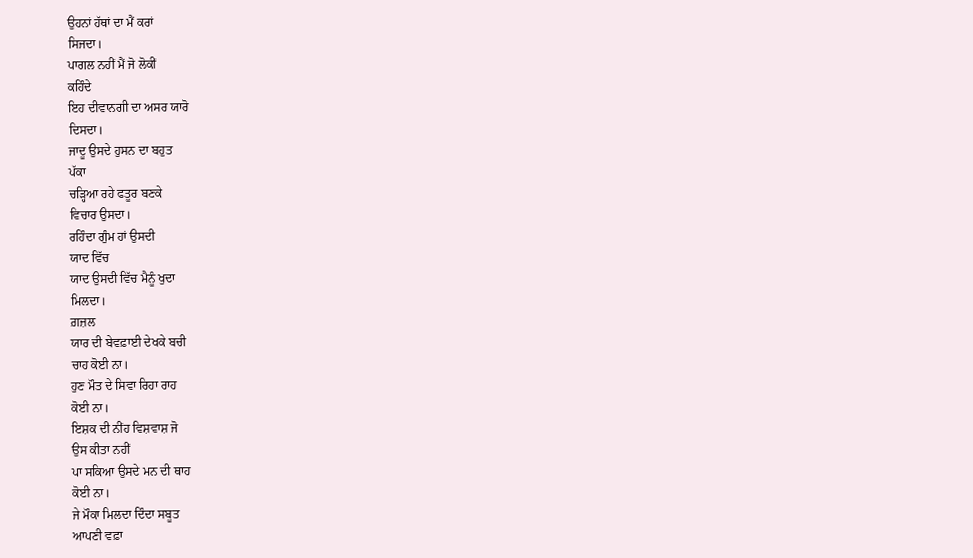ਉਹਨਾਂ ਹੱਥਾਂ ਦਾ ਮੈਂ ਕਰਾਂ
ਸਿਜਦਾ।
ਪਾਗਲ ਨਹੀਂ ਮੈਂ ਜੋ ਲੋਕੀਂ
ਕਹਿੰਦੇ
ਇਹ ਦੀਵਾਨਗੀ ਦਾ ਅਸਰ ਯਾਰੋ
ਦਿਸਦਾ।
ਜਾਦੂ ਉਸਦੇ ਹੁਸਨ ਦਾ ਬਹੁਤ
ਪੱਕਾ
ਚੜ੍ਹਿਆ ਰਹੇ ਫਤੂਰ ਬਣਕੇ
ਵਿਚਾਰ ਉਸਦਾ।
ਰਹਿੰਦਾ ਗੁੰਮ ਹਾਂ ਉਸਦੀ
ਯਾਦ ਵਿੱਚ
ਯਾਦ ਉਸਦੀ ਵਿੱਚ ਮੈਨੂੰ ਖੁਦਾ
ਮਿਲਦਾ।
ਗ਼ਜ਼ਲ
ਯਾਰ ਦੀ ਬੇਵਫ਼ਾਈ ਦੇਖਕੇ ਬਚੀ
ਚਾਹ ਕੋਈ ਨਾ।
ਹੁਣ ਮੌਤ ਦੇ ਸਿਵਾ ਰਿਹਾ ਰਾਹ
ਕੋਈ ਨਾ।
ਇਸ਼ਕ ਦੀ ਨੀਂਹ ਵਿਸ਼ਵਾਸ਼ ਜੋ
ਉਸ ਕੀਤਾ ਨਹੀਂ
ਪਾ ਸਕਿਆ ਉਸਦੇ ਮਨ ਦੀ ਥਾਹ
ਕੋਈ ਨਾ।
ਜੇ ਮੌਕਾ ਮਿਲਦਾ ਦਿੰਦਾ ਸਬੂਤ
ਆਪਣੀ ਵਫ਼ਾ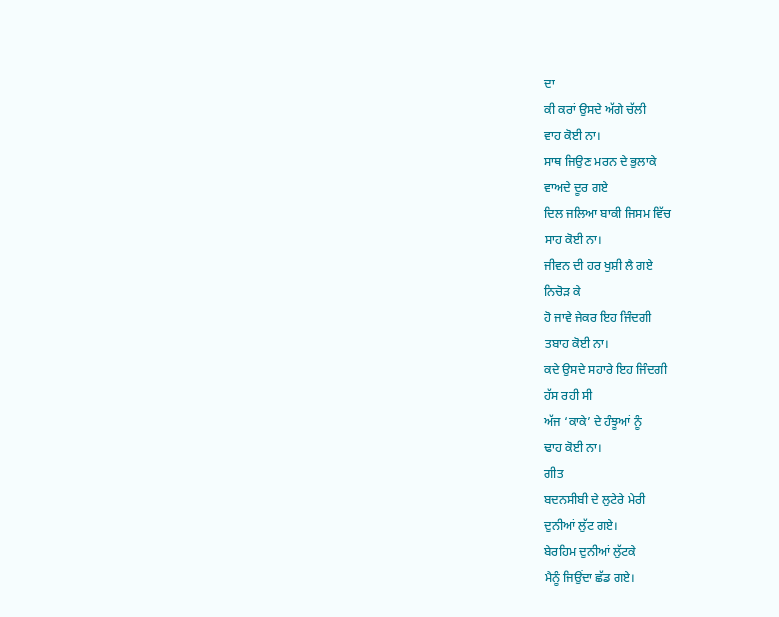ਦਾ
ਕੀ ਕਰਾਂ ਉਸਦੇ ਅੱਗੇ ਚੱਲੀ
ਵਾਹ ਕੋਈ ਨਾ।
ਸਾਥ ਜਿਉਣ ਮਰਨ ਦੇ ਭੁਲਾਕੇ
ਵਾਅਦੇ ਦੂਰ ਗਏ
ਦਿਲ ਜਲਿਆ ਬਾਕੀ ਜਿਸਮ ਵਿੱਚ
ਸਾਹ ਕੋਈ ਨਾ।
ਜੀਵਨ ਦੀ ਹਰ ਖੁਸ਼ੀ ਲੈ ਗਏ
ਨਿਚੋੜ ਕੇ
ਹੋ ਜਾਵੇ ਜੇਕਰ ਇਹ ਜਿੰਦਗੀ
ਤਬਾਹ ਕੋਈ ਨਾ।
ਕਦੇ ਉਸਦੇ ਸਹਾਰੇ ਇਹ ਜਿੰਦਗੀ
ਹੱਸ ਰਹੀ ਸੀ
ਅੱਜ ‘ਕਾਕੇ’ ਦੇ ਹੰਝੂਆਂ ਨੂੰ
ਢਾਹ ਕੋਈ ਨਾ।
ਗੀਤ
ਬਦਨਸੀਬੀ ਦੇ ਲੁਟੇਰੇ ਮੇਰੀ
ਦੁਨੀਆਂ ਲੁੱਟ ਗਏ।
ਬੇਰਹਿਮ ਦੁਨੀਆਂ ਲੁੱਟਕੇ
ਮੈਨੂੰ ਜਿਉਂਦਾ ਛੱਡ ਗਏ।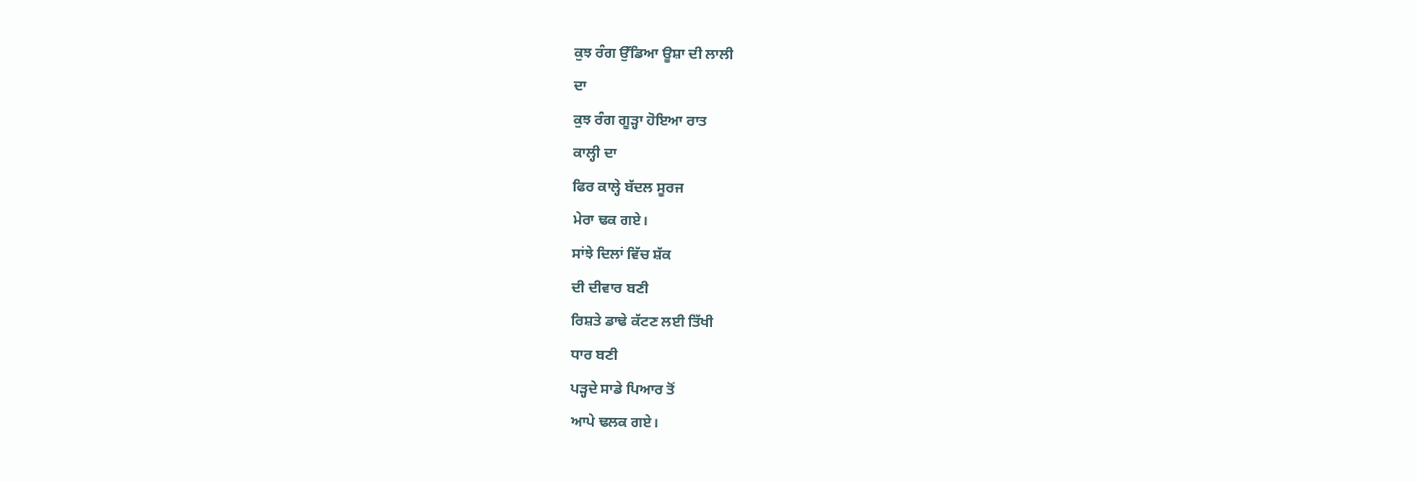ਕੁਝ ਰੰਗ ਉੱਡਿਆ ਊਸ਼ਾ ਦੀ ਲਾਲੀ
ਦਾ
ਕੁਝ ਰੰਗ ਗੂੜ੍ਹਾ ਹੋਇਆ ਰਾਤ
ਕਾਲ੍ਹੀ ਦਾ
ਫਿਰ ਕਾਲ੍ਹੇ ਬੱਦਲ ਸੂਰਜ
ਮੇਰਾ ਢਕ ਗਏ।
ਸਾਂਝੇ ਦਿਲਾਂ ਵਿੱਚ ਸ਼ੱਕ
ਦੀ ਦੀਵਾਰ ਬਣੀ
ਰਿਸ਼ਤੇ ਡਾਢੇ ਕੱਟਣ ਲਈ ਤਿੱਖੀ
ਧਾਰ ਬਣੀ
ਪੜ੍ਹਦੇ ਸਾਡੇ ਪਿਆਰ ਤੋਂ
ਆਪੇ ਢਲਕ ਗਏ।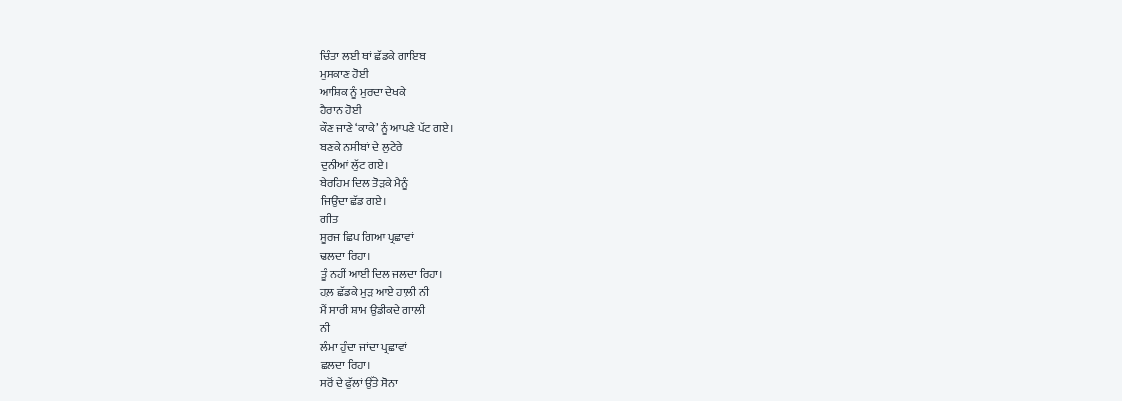ਚਿੰਤਾ ਲਈ ਥਾਂ ਛੱਡਕੇ ਗਾਇਬ
ਮੁਸਕਾਣ ਹੋਈ
ਆਸ਼ਿਕ ਨੂੰ ਮੁਰਦਾ ਦੇਖਕੇ
ਹੈਰਾਨ ਹੋਈ
ਕੌਣ ਜਾਣੇ ‘ਕਾਕੇ’ ਨੂੰ ਆਪਣੇ ਪੱਟ ਗਏ।
ਬਣਕੇ ਨਸੀਬਾਂ ਦੇ ਲੁਟੇਰੇ
ਦੁਨੀਆਂ ਲੁੱਟ ਗਏ।
ਬੇਰਹਿਮ ਦਿਲ ਤੋੜਕੇ ਮੈਨੂੰ
ਜਿਉਂਦਾ ਛੱਡ ਗਏ।
ਗੀਤ
ਸੂਰਜ ਛਿਪ ਗਿਆ ਪ੍ਰਛਾਵਾਂ
ਢਲਦਾ ਰਿਹਾ।
ਤੂੰ ਨਹੀਂ ਆਈ ਦਿਲ ਜਲਦਾ ਰਿਹਾ।
ਹਲ਼ ਛੱਡਕੇ ਮੁੜ ਆਏ ਹਾਲ਼ੀ ਨੀ
ਮੈਂ ਸਾਰੀ ਸ਼ਾਮ ਉਡੀਕਦੇ ਗਾਲੀ
ਨੀ
ਲੰਮਾ ਹੁੰਦਾ ਜਾਂਦਾ ਪ੍ਰਛਾਵਾਂ
ਛਲਦਾ ਰਿਹਾ।
ਸਰੋਂ ਦੇ ਫੁੱਲਾਂ ਉੱਤੇ ਸੋਨਾ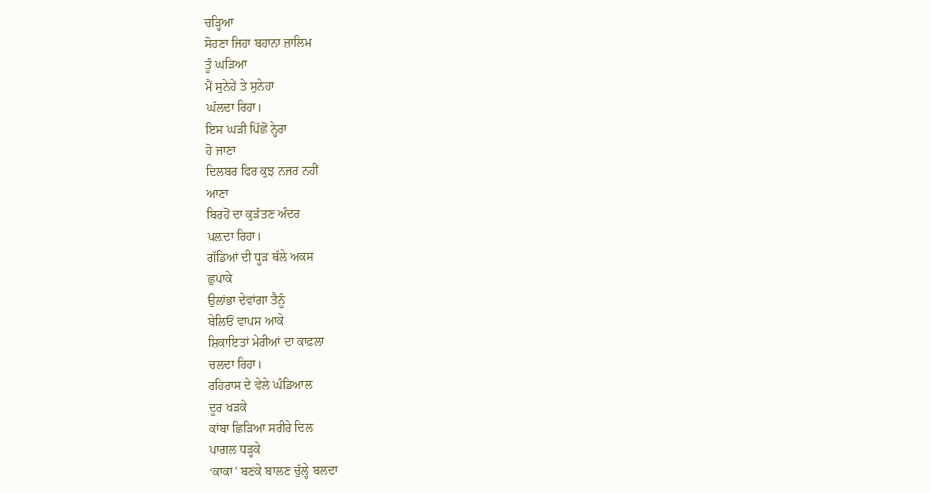ਚੜ੍ਹਿਆ
ਸੋਹਣਾ ਜਿਹਾ ਬਹਾਨਾ ਜ਼ਾਲਿਮ
ਤੂੰ ਘੜਿਆ
ਮੈਂ ਸੁਨੇਹੇਂ ਤੇ ਸੁਨੇਹਾ
ਘੱਲਦਾ ਰਿਹਾ।
ਇਸ ਘੜੀ ਪਿੱਛੋਂ ਨ੍ਹੇਰਾ
ਹੋ ਜਾਣਾ
ਦਿਲਬਰ ਫਿਰ ਕੁਝ ਨਜਰ ਨਹੀਂ
ਆਣਾ
ਬਿਰਹੋਂ ਦਾ ਕੁੜੱਤਣ ਅੰਦਰ
ਪਲ਼ਦਾ ਰਿਹਾ।
ਗੱਡਿਆਂ ਦੀ ਧੂੜ ਥੱਲੇ ਅਕਸ
ਛੁਪਾਕੇ
ਉਲਾਂਭਾ ਦੇਵਾਂਗਾ ਤੈਨੂੰ
ਬੇਲਿਓਂ ਵਾਪਸ ਆਕੇ
ਸ਼ਿਕਾਇਤਾਂ ਮੇਰੀਆਂ ਦਾ ਕਾਫ਼ਲਾ
ਚਲਦਾ ਰਿਹਾ।
ਰਹਿਰਾਸ ਦੇ ਵੇਲੇ ਘੰਡਿਆਲ
ਦੂਰ ਖੜਕੇ
ਕਾਂਬਾ ਛਿੜਿਆ ਸਰੀਰੇ ਦਿਲ
ਪਾਗਲ ਧੜ੍ਹਕੇ
‘ਕਾਕਾ’ ਬਣਕੇ ਬਾਲਣ ਚੁੱਲ੍ਹੇ ਬਲਦਾ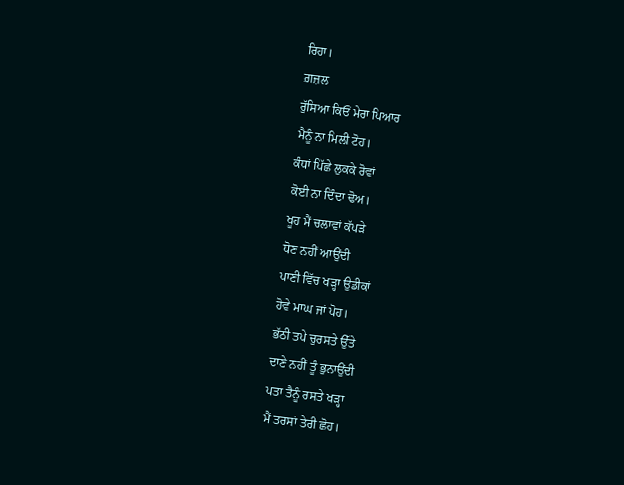ਰਿਹਾ।
ਗ਼ਜ਼ਲ
ਰੁੱਸਿਆ ਕਿਓਂ ਮੇਰਾ ਪਿਆਰ
ਮੈਨੂੰ ਨਾ ਮਿਲੀ ਟੋਹ।
ਕੰਧਾਂ ਪਿੱਛੇ ਲੁਕਕੇ ਰੋਵਾਂ
ਕੋਈ ਨਾ ਦਿੰਦਾ ਢੋਅ।
ਖੂਹ ਮੈਂ ਚਲਾਵਾਂ ਕੱਪੜੇ
ਧੋਣ ਨਹੀਂ ਆਉਂਦੀ
ਪਾਣੀ ਵਿੱਚ ਖੜ੍ਹਾ ਉਡੀਕਾਂ
ਹੋਵੇ ਮਾਘ ਜਾਂ ਪੋਹ।
ਭੱਠੀ ਤਪੇ ਚੁਰਸਤੇ ਉੱਤੇ
ਦਾਣੇ ਨਹੀਂ ਤੂੰ ਭੁਨਾਉਂਦੀ
ਪਤਾ ਤੈਨੂੰ ਰਸਤੇ ਖੜ੍ਹਾ
ਮੈਂ ਤਰਸਾਂ ਤੇਰੀ ਛੋਹ।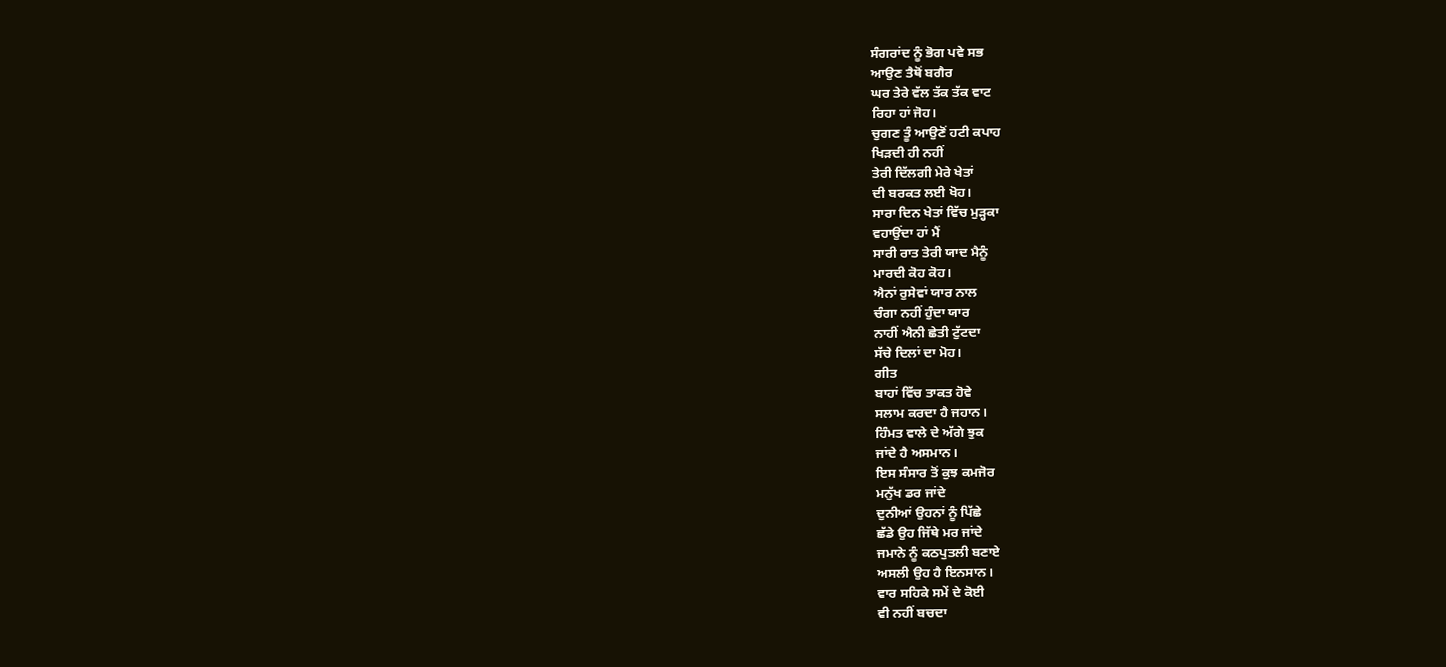ਸੰਗਰਾਂਦ ਨੂੰ ਭੋਗ ਪਵੇ ਸਭ
ਆਉਣ ਤੈਥੋਂ ਬਗੈਰ
ਘਰ ਤੇਰੇ ਵੱਲ ਤੱਕ ਤੱਕ ਵਾਟ
ਰਿਹਾ ਹਾਂ ਜੋਹ।
ਚੁਗਣ ਤੂੰ ਆਉਣੋਂ ਹਟੀ ਕਪਾਹ
ਖਿੜਦੀ ਹੀ ਨਹੀਂ
ਤੇਰੀ ਦਿੱਲਗੀ ਮੇਰੇ ਖੇਤਾਂ
ਦੀ ਬਰਕਤ ਲਈ ਖੋਹ।
ਸਾਰਾ ਦਿਨ ਖੇਤਾਂ ਵਿੱਚ ਮੁੜ੍ਹਕਾ
ਵਹਾਉਂਦਾ ਹਾਂ ਮੈਂ
ਸਾਰੀ ਰਾਤ ਤੇਰੀ ਯਾਦ ਮੈਨੂੰ
ਮਾਰਦੀ ਕੋਹ ਕੋਹ।
ਐਨਾਂ ਰੁਸੇਵਾਂ ਯਾਰ ਨਾਲ
ਚੰਗਾ ਨਹੀਂ ਹੁੰਦਾ ਯਾਰ
ਨਾਹੀਂ ਐਨੀ ਛੇਤੀ ਟੁੱਟਦਾ
ਸੱਚੇ ਦਿਲਾਂ ਦਾ ਮੋਹ।
ਗੀਤ
ਬਾਹਾਂ ਵਿੱਚ ਤਾਕਤ ਹੋਵੇ
ਸਲਾਮ ਕਰਦਾ ਹੈ ਜਹਾਨ।
ਹਿੰਮਤ ਵਾਲੇ ਦੇ ਅੱਗੇ ਝੁਕ
ਜਾਂਦੇ ਹੈ ਅਸਮਾਨ।
ਇਸ ਸੰਸਾਰ ਤੋਂ ਕੁਝ ਕਮਜੋਰ
ਮਨੁੱਖ ਡਰ ਜਾਂਦੇ
ਦੁਨੀਆਂ ਉਹਨਾਂ ਨੂੰ ਪਿੱਛੇ
ਛੱਡੇ ਉਹ ਜਿੱਥੇ ਮਰ ਜਾਂਦੇ
ਜਮਾਨੇ ਨੂੰ ਕਠਪੁਤਲੀ ਬਣਾਏ
ਅਸਲੀ ਉਹ ਹੈ ਇਨਸਾਨ।
ਵਾਰ ਸਹਿਕੇ ਸਮੇਂ ਦੇ ਕੋਈ
ਵੀ ਨਹੀਂ ਬਚਦਾ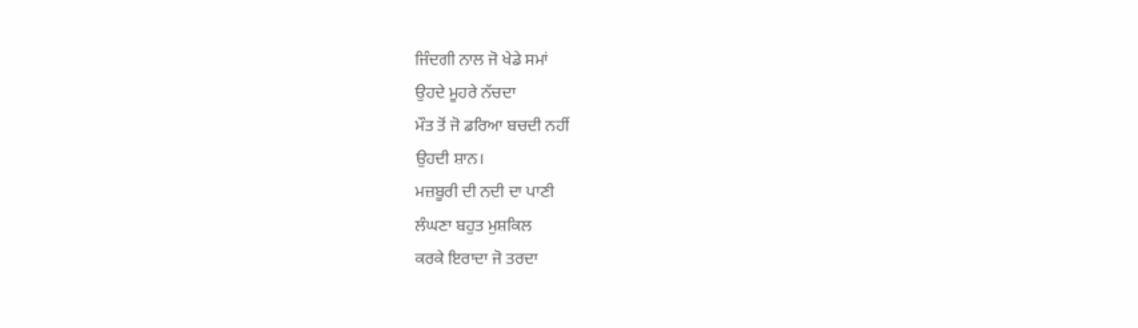ਜਿੰਦਗੀ ਨਾਲ ਜੋ ਖੇਡੇ ਸਮਾਂ
ਉਹਦੇ ਮੂਹਰੇ ਨੱਚਦਾ
ਮੌਤ ਤੋਂ ਜੋ ਡਰਿਆ ਬਚਦੀ ਨਹੀਂ
ਉਹਦੀ ਸ਼ਾਨ।
ਮਜ਼ਬੂਰੀ ਦੀ ਨਦੀ ਦਾ ਪਾਣੀ
ਲੰਘਣਾ ਬਹੁਤ ਮੁਸ਼ਕਿਲ
ਕਰਕੇ ਇਰਾਦਾ ਜੋ ਤਰਦਾ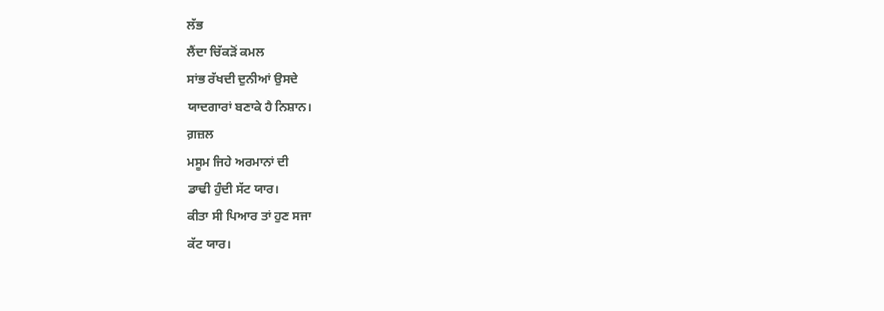ਲੱਭ
ਲੈਂਦਾ ਚਿੱਕੜੋਂ ਕਮਲ
ਸਾਂਭ ਰੱਖਦੀ ਦੁਨੀਆਂ ਉਸਦੇ
ਯਾਦਗਾਰਾਂ ਬਣਾਕੇ ਹੈ ਨਿਸ਼ਾਨ।
ਗ਼ਜ਼ਲ
ਮਸੂਮ ਜਿਹੇ ਅਰਮਾਨਾਂ ਦੀ
ਡਾਢੀ ਹੁੰਦੀ ਸੱਟ ਯਾਰ।
ਕੀਤਾ ਸੀ ਪਿਆਰ ਤਾਂ ਹੁਣ ਸਜਾ
ਕੱਟ ਯਾਰ।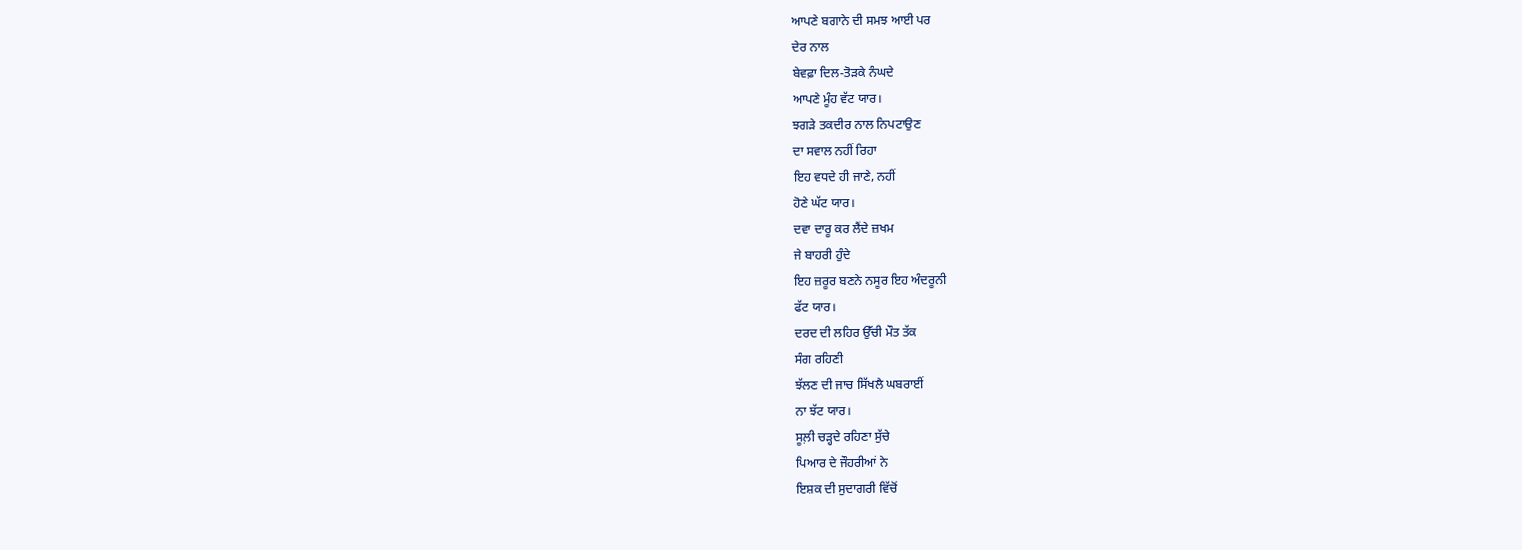ਆਪਣੇ ਬਗਾਨੇ ਦੀ ਸਮਝ ਆਈ ਪਰ
ਦੇਰ ਨਾਲ
ਬੇਵਫ਼ਾ ਦਿਲ-ਤੋੜਕੇ ਨੰਘਦੇ
ਆਪਣੇ ਮੂੰਹ ਵੱਟ ਯਾਰ।
ਝਗੜੇ ਤਕਦੀਰ ਨਾਲ ਨਿਪਟਾਉਣ
ਦਾ ਸਵਾਲ ਨਹੀਂ ਰਿਹਾ
ਇਹ ਵਧਦੇ ਹੀ ਜਾਣੇ, ਨਹੀਂ
ਹੋਣੇ ਘੱਟ ਯਾਰ।
ਦਵਾ ਦਾਰੂ ਕਰ ਲੈਂਦੇ ਜ਼ਖਮ
ਜੇ ਬਾਹਰੀ ਹੁੰਦੇ
ਇਹ ਜ਼ਰੂਰ ਬਣਨੇ ਨਸੂਰ ਇਹ ਅੰਦਰੂਨੀ
ਫੱਟ ਯਾਰ।
ਦਰਦ ਦੀ ਲਹਿਰ ਉੱਚੀ ਮੌਤ ਤੱਕ
ਸੰਗ ਰਹਿਣੀ
ਝੱਲਣ ਦੀ ਜਾਚ ਸਿੱਖਲੈ ਘਬਰਾਈਂ
ਨਾ ਝੱਟ ਯਾਰ।
ਸੂਲ਼ੀ ਚੜ੍ਹਦੇ ਰਹਿਣਾ ਸੁੱਚੇ
ਪਿਆਰ ਦੇ ਜੌਹਰੀਆਂ ਨੇ
ਇਸ਼ਕ ਦੀ ਸੁਦਾਗਰੀ ਵਿੱਚੋਂ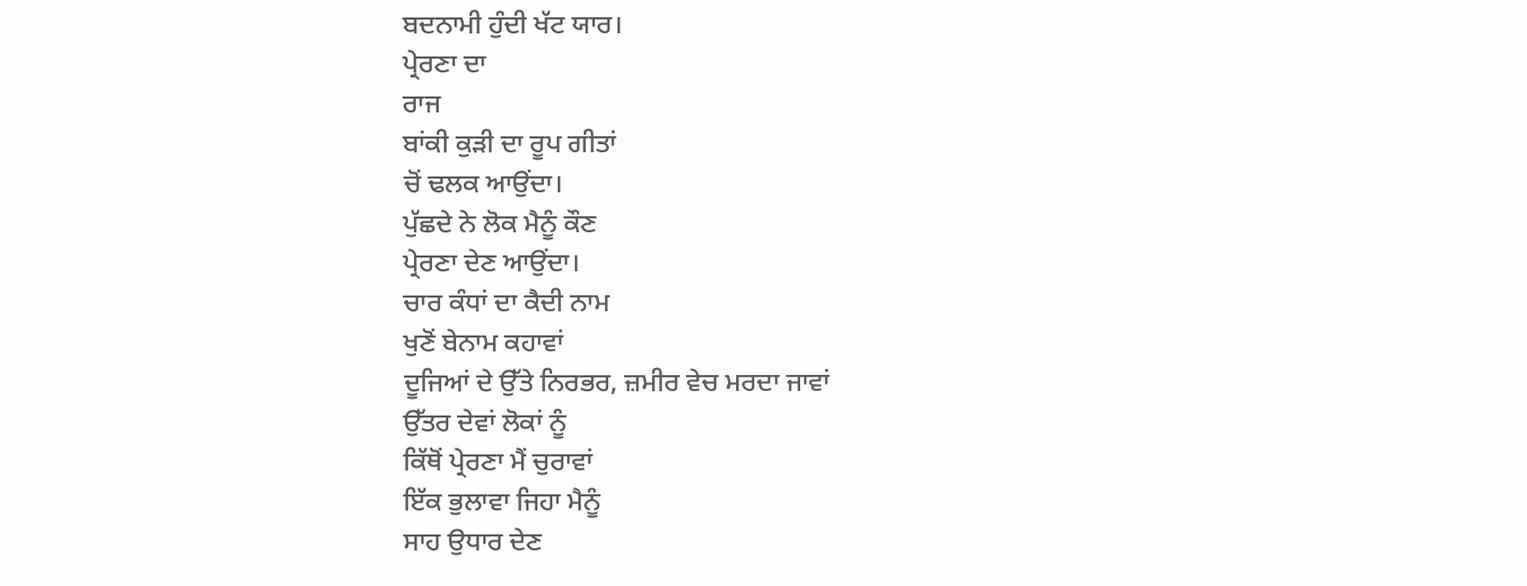ਬਦਨਾਮੀ ਹੁੰਦੀ ਖੱਟ ਯਾਰ।
ਪ੍ਰੇਰਣਾ ਦਾ
ਰਾਜ
ਬਾਂਕੀ ਕੁੜੀ ਦਾ ਰੂਪ ਗੀਤਾਂ
ਚੋਂ ਢਲਕ ਆਉਂਦਾ।
ਪੁੱਛਦੇ ਨੇ ਲੋਕ ਮੈਨੂੰ ਕੌਣ
ਪ੍ਰੇਰਣਾ ਦੇਣ ਆਉਂਦਾ।
ਚਾਰ ਕੰਧਾਂ ਦਾ ਕੈਦੀ ਨਾਮ
ਖੁਣੋਂ ਬੇਨਾਮ ਕਹਾਵਾਂ
ਦੂਜਿਆਂ ਦੇ ਉੱਤੇ ਨਿਰਭਰ, ਜ਼ਮੀਰ ਵੇਚ ਮਰਦਾ ਜਾਵਾਂ
ਉੱਤਰ ਦੇਵਾਂ ਲੋਕਾਂ ਨੂੰ
ਕਿੱਥੋਂ ਪ੍ਰੇਰਣਾ ਮੈਂ ਚੁਰਾਵਾਂ
ਇੱਕ ਭੁਲਾਵਾ ਜਿਹਾ ਮੈਨੂੰ
ਸਾਹ ਉਧਾਰ ਦੇਣ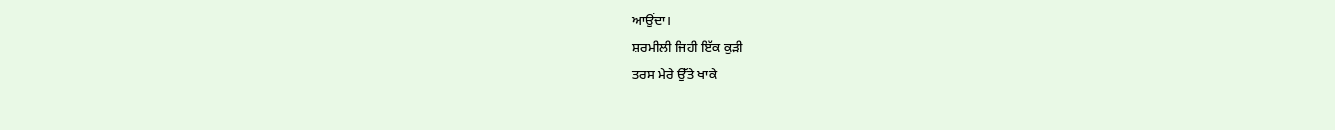ਆਉਂਦਾ।
ਸ਼ਰਮੀਲੀ ਜਿਹੀ ਇੱਕ ਕੁੜੀ
ਤਰਸ ਮੇਰੇ ਉੱਤੇ ਖਾਕੇ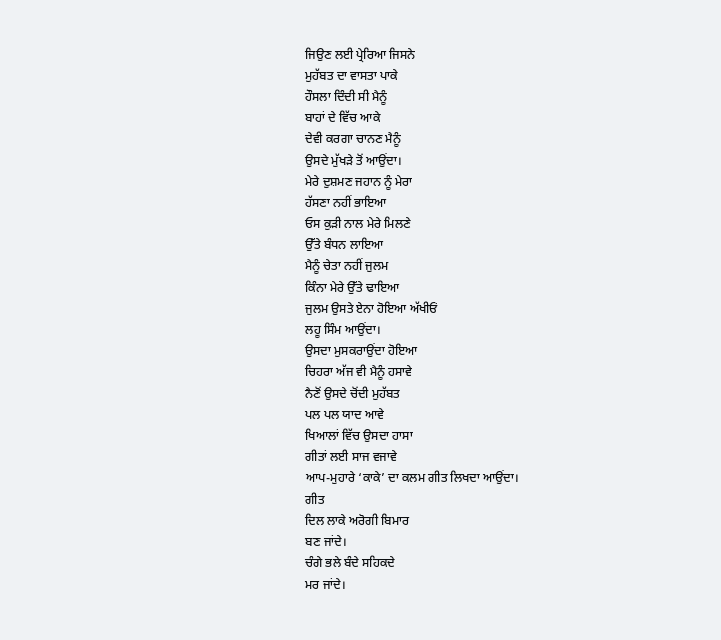ਜਿਉਣ ਲਈ ਪ੍ਰੇਰਿਆ ਜਿਸਨੇ
ਮੁਹੱਬਤ ਦਾ ਵਾਸਤਾ ਪਾਕੇ
ਹੌਸਲਾ ਦਿੰਦੀ ਸੀ ਮੈਨੂੰ
ਬਾਹਾਂ ਦੇ ਵਿੱਚ ਆਕੇ
ਦੇਵੀ ਕਰਗਾ ਚਾਨਣ ਮੈਨੂੰ
ਉਸਦੇ ਮੁੱਖੜੇ ਤੋਂ ਆਉਂਦਾ।
ਮੇਰੇ ਦੁਸ਼ਮਣ ਜਹਾਨ ਨੂੰ ਮੇਰਾ
ਹੱਸਣਾ ਨਹੀਂ ਭਾਇਆ
ਓਸ ਕੁੜੀ ਨਾਲ ਮੇਰੇ ਮਿਲਣੇ
ਉੱਤੇ ਬੰਧਨ ਲਾਇਆ
ਮੈਨੂੰ ਚੇਤਾ ਨਹੀਂ ਜੁਲਮ
ਕਿੰਨਾ ਮੇਰੇ ਉੱਤੇ ਢਾਇਆ
ਜੁਲਮ ਉਸਤੇ ਏਨਾ ਹੋਇਆ ਅੱਖੀਓਂ
ਲਹੂ ਸਿੰਮ ਆਉਂਦਾ।
ਉਸਦਾ ਮੁਸਕਰਾਉਂਦਾ ਹੋਇਆ
ਚਿਹਰਾ ਅੱਜ ਵੀ ਮੈਨੂੰ ਹਸਾਵੇ
ਨੈਣੋਂ ਉਸਦੇ ਚੋਂਦੀ ਮੁਹੱਬਤ
ਪਲ ਪਲ ਯਾਦ ਆਵੇ
ਖਿਆਲਾਂ ਵਿੱਚ ਉਸਦਾ ਹਾਸਾ
ਗੀਤਾਂ ਲਈ ਸਾਜ ਵਜਾਵੇ
ਆਪ-ਮੁਹਾਰੇ ‘ਕਾਕੇ’ ਦਾ ਕਲਮ ਗੀਤ ਲਿਖਦਾ ਆਉਂਦਾ।
ਗੀਤ
ਦਿਲ ਲਾਕੇ ਅਰੋਗੀ ਬਿਮਾਰ
ਬਣ ਜਾਂਦੇ।
ਚੰਗੇ ਭਲੇ ਬੰਦੇ ਸਹਿਕਦੇ
ਮਰ ਜਾਂਦੇ।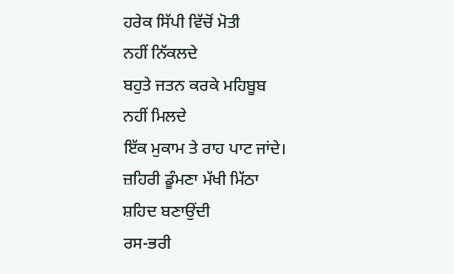ਹਰੇਕ ਸਿੱਪੀ ਵਿੱਚੋਂ ਮੋਤੀ
ਨਹੀਂ ਨਿੱਕਲਦੇ
ਬਹੁਤੇ ਜਤਨ ਕਰਕੇ ਮਹਿਬੂਬ
ਨਹੀਂ ਮਿਲਦੇ
ਇੱਕ ਮੁਕਾਮ ਤੇ ਰਾਹ ਪਾਟ ਜਾਂਦੇ।
ਜ਼ਹਿਰੀ ਡੂੰਮਣਾ ਮੱਖੀ ਮਿੱਠਾ
ਸ਼ਹਿਦ ਬਣਾਉਂਦੀ
ਰਸ-ਭਰੀ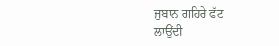ਜੁਬਾਨ ਗਹਿਰੇ ਫੱਟ
ਲਾਉਂਦੀ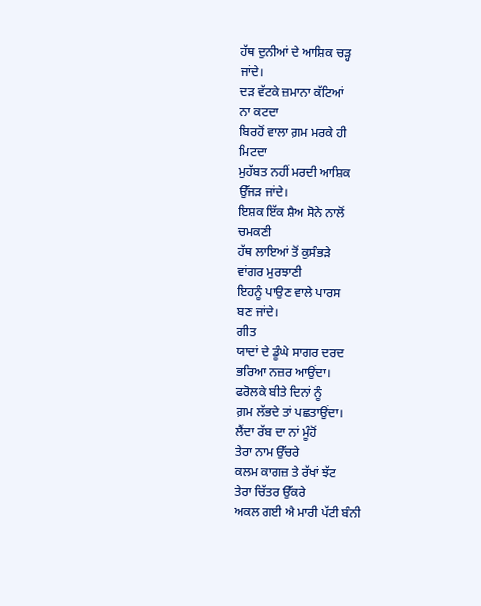ਹੱਥ ਦੁਨੀਆਂ ਦੇ ਆਸ਼ਿਕ ਚੜ੍ਹ
ਜਾਂਦੇ।
ਦੜ ਵੱਟਕੇ ਜ਼ਮਾਨਾ ਕੱਟਿਆਂ
ਨਾ ਕਟਦਾ
ਬਿਰਹੋਂ ਵਾਲਾ ਗ਼ਮ ਮਰਕੇ ਹੀ
ਮਿਟਦਾ
ਮੁਹੱਬਤ ਨਹੀਂ ਮਰਦੀ ਆਸ਼ਿਕ
ਉੱਜੜ ਜਾਂਦੇ।
ਇਸ਼ਕ ਇੱਕ ਸ਼ੈਅ ਸੋਨੇ ਨਾਲੋਂ
ਚਮਕਣੀ
ਹੱਥ ਲਾਇਆਂ ਤੋਂ ਕੁਸੰਭੜੇ
ਵਾਂਗਰ ਮੁਰਝਾਣੀ
ਇਹਨੂੰ ਪਾਉਣ ਵਾਲੇ ਪਾਰਸ
ਬਣ ਜਾਂਦੇ।
ਗੀਤ
ਯਾਦਾਂ ਦੇ ਡੂੰਘੇ ਸਾਗਰ ਦਰਦ
ਭਰਿਆ ਨਜ਼ਰ ਆਉਂਦਾ।
ਫਰੋਲਕੇ ਬੀਤੇ ਦਿਨਾਂ ਨੂੰ
ਗ਼ਮ ਲੱਭਦੇ ਤਾਂ ਪਛਤਾਉਂਦਾ।
ਲੈਂਦਾ ਰੱਬ ਦਾ ਨਾਂ ਮੂੰਹੋਂ
ਤੇਰਾ ਨਾਮ ਉੱਚਰੇ
ਕਲਮ ਕਾਗਜ਼ ਤੇ ਰੱਖਾਂ ਝੱਟ
ਤੇਰਾ ਚਿੱਤਰ ਉੱਕਰੇ
ਅਕਲ ਗਈ ਐ ਮਾਰੀ ਪੱਟੀ ਬੰਨੀ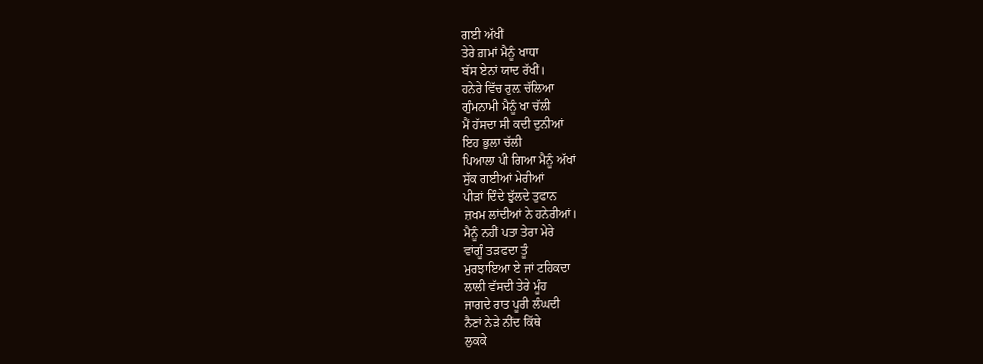ਗਈ ਅੱਖੀਂ
ਤੇਰੇ ਗ਼ਮਾਂ ਮੈਨੂੰ ਖਾਧਾ
ਬੱਸ ਏਨਾਂ ਯਾਦ ਰੱਖੀਂ।
ਹਨੇਰੇ ਵਿੱਚ ਰੁਲ਼ ਚੱਲਿਆ
ਗੁੰਮਨਾਮੀ ਮੈਨੂੰ ਖਾ ਚੱਲੀ
ਮੈਂ ਹੱਸਦਾ ਸੀ ਕਦੀ ਦੁਨੀਆਂ
ਇਹ ਭੁਲਾ ਚੱਲੀ
ਪਿਆਲਾ ਪੀ ਗਿਆ ਮੈਨੂੰ ਅੱਖਾਂ
ਸੁੱਕ ਗਈਆਂ ਮੇਰੀਆਂ
ਪੀੜਾਂ ਦਿੰਦੇ ਝੁੱਲਦੇ ਤੁਫਾਨ
ਜ਼ਖਮ ਲਾਂਦੀਆਂ ਨੇ ਹਨੇਰੀਆਂ।
ਮੈਨੂੰ ਨਹੀਂ ਪਤਾ ਤੇਰਾ ਮੇਰੇ
ਵਾਂਗੂੰ ਤੜਫਦਾ ਤੂੰ
ਮੁਰਝਾਇਆ ਏ ਜਾਂ ਟਹਿਕਦਾ
ਲਾਲੀ ਵੱਸਦੀ ਤੇਰੇ ਮੂੰਹ
ਜਾਗਦੇ ਰਾਤ ਪੂਰੀ ਲੰਘਦੀ
ਨੈਣਾਂ ਨੇੜੇ ਨੀਂਦ ਕਿੱਥੇ
ਲੁਕਕੇ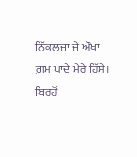ਨਿੱਕਲਜਾ ਜੇ ਔਖਾ
ਗ਼ਮ ਪਾਦੇ ਮੇਰੇ ਹਿੱਸੇ।
ਬਿਰਹੋਂ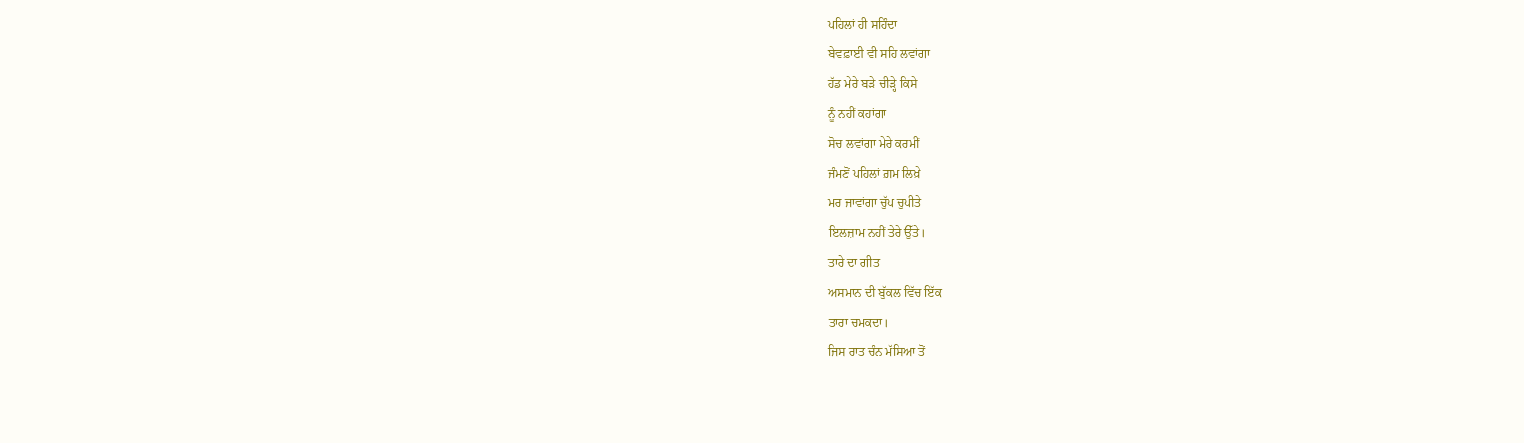ਪਹਿਲਾਂ ਹੀ ਸਹਿੰਦਾ
ਬੇਵਫ਼ਾਈ ਵੀ ਸਹਿ ਲਵਾਂਗਾ
ਹੱਡ ਮੇਰੇ ਬੜੇ ਚੀੜ੍ਹੇ ਕਿਸੇ
ਨੂੰ ਨਹੀਂ ਕਹਾਂਗਾ
ਸੋਚ ਲਵਾਂਗਾ ਮੇਰੇ ਕਰਮੀਂ
ਜੰਮਣੋਂ ਪਹਿਲਾਂ ਗ਼ਮ ਲਿਖ਼ੇ
ਮਰ ਜਾਵਾਂਗਾ ਚੁੱਪ ਚੁਪੀਤੇ
ਇਲਜ਼ਾਮ ਨਹੀਂ ਤੇਰੇ ਉੱਤੇ।
ਤਾਰੇ ਦਾ ਗੀਤ
ਅਸਮਾਨ ਦੀ ਬੁੱਕਲ ਵਿੱਚ ਇੱਕ
ਤਾਰਾ ਚਮਕਦਾ।
ਜਿਸ ਰਾਤ ਚੰਨ ਮੱਸਿਆ ਤੋਂ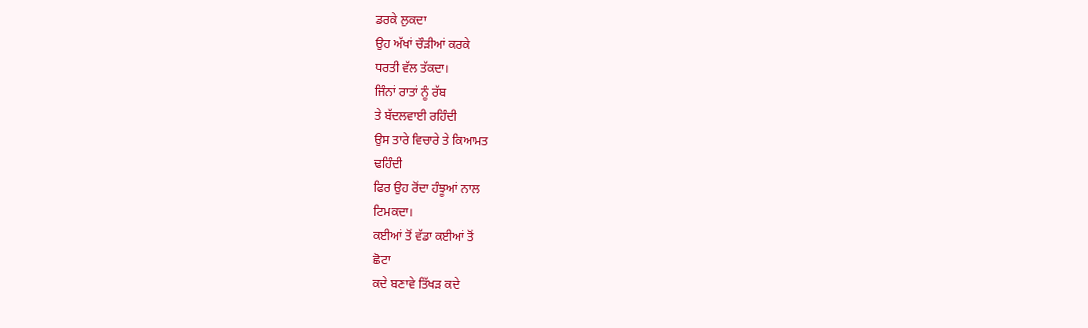ਡਰਕੇ ਲੁਕਦਾ
ਉਹ ਅੱਖਾਂ ਚੌੜੀਆਂ ਕਰਕੇ
ਧਰਤੀ ਵੱਲ ਤੱਕਦਾ।
ਜਿੰਨਾਂ ਰਾਤਾਂ ਨੂੰ ਰੱਬ
ਤੇ ਬੱਦਲਵਾਈ ਰਹਿੰਦੀ
ਉਸ ਤਾਰੇ ਵਿਚਾਰੇ ਤੇ ਕਿਆਮਤ
ਢਹਿੰਦੀ
ਫਿਰ ਉਹ ਰੋਂਦਾ ਹੰਝੂਆਂ ਨਾਲ
ਟਿਮਕਦਾ।
ਕਈਆਂ ਤੋਂ ਵੱਡਾ ਕਈਆਂ ਤੋਂ
ਛੋਟਾ
ਕਦੇ ਬਣਾਵੇ ਤਿੱਖੜ ਕਦੇ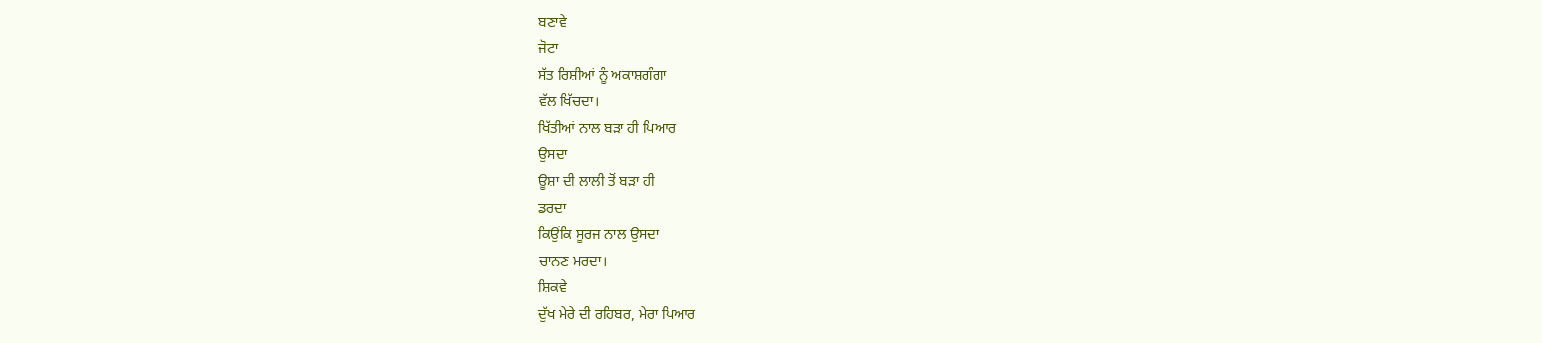ਬਣਾਵੇ
ਜੋਟਾ
ਸੱਤ ਰਿਸ਼ੀਆਂ ਨੂੰ ਅਕਾਸ਼ਗੰਗਾ
ਵੱਲ ਖਿੱਚਦਾ।
ਖਿੱਤੀਆਂ ਨਾਲ ਬੜਾ ਹੀ ਪਿਆਰ
ਉਸਦਾ
ਊਸ਼ਾ ਦੀ ਲਾਲੀ ਤੋਂ ਬੜਾ ਹੀ
ਡਰਦਾ
ਕਿਉਂਕਿ ਸੂਰਜ ਨਾਲ ਉਸਦਾ
ਚਾਨਣ ਮਰਦਾ।
ਸ਼ਿਕਵੇ
ਦੁੱਖ ਮੇਰੇ ਦੀ ਰਹਿਬਰ, ਮੇਰਾ ਪਿਆਰ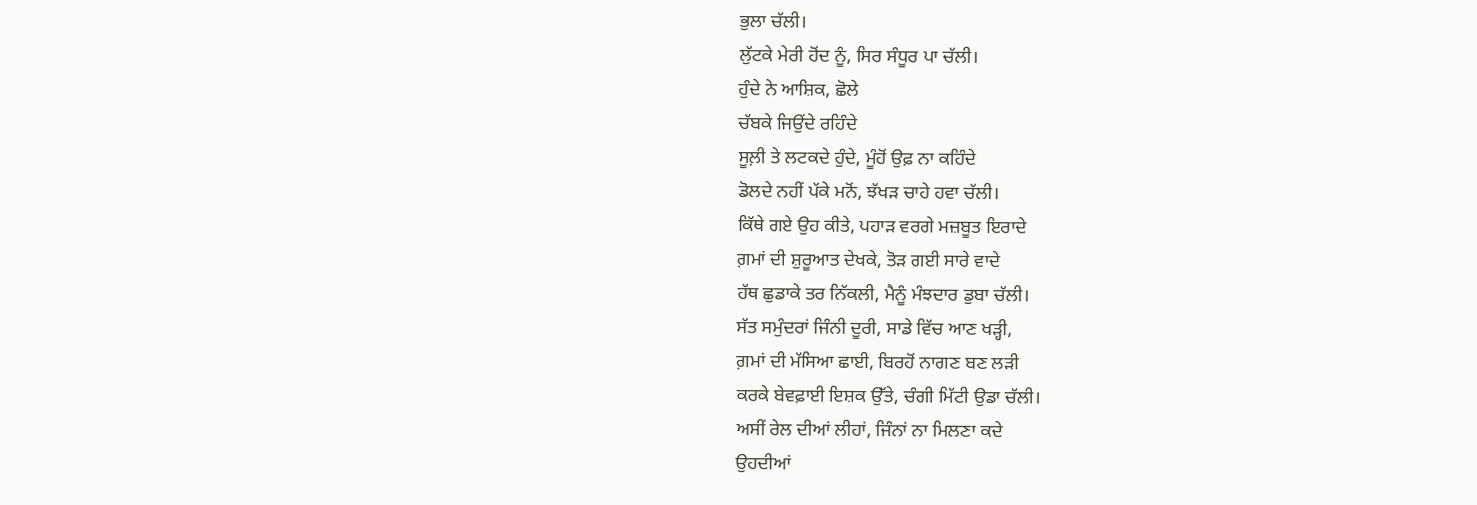ਭੁਲਾ ਚੱਲੀ।
ਲੁੱਟਕੇ ਮੇਰੀ ਹੋਂਦ ਨੂੰ, ਸਿਰ ਸੰਧੂਰ ਪਾ ਚੱਲੀ।
ਹੁੰਦੇ ਨੇ ਆਸ਼ਿਕ, ਛੋਲੇ
ਚੱਬਕੇ ਜਿਉਂਦੇ ਰਹਿੰਦੇ
ਸੂਲ਼ੀ ਤੇ ਲਟਕਦੇ ਹੁੰਦੇ, ਮੂੰਹੋਂ ਉਫ਼ ਨਾ ਕਹਿੰਦੇ
ਡੋਲਦੇ ਨਹੀਂ ਪੱਕੇ ਮਨੋਂ, ਝੱਖੜ ਚਾਹੇ ਹਵਾ ਚੱਲੀ।
ਕਿੱਥੇ ਗਏ ਉਹ ਕੀਤੇ, ਪਹਾੜ ਵਰਗੇ ਮਜ਼ਬੂਤ ਇਰਾਦੇ
ਗ਼ਮਾਂ ਦੀ ਸ਼ੁਰੂਆਤ ਦੇਖਕੇ, ਤੋੜ ਗਈ ਸਾਰੇ ਵਾਦੇ
ਹੱਥ ਛੁਡਾਕੇ ਤਰ ਨਿੱਕਲੀ, ਮੈਨੂੰ ਮੰਝਦਾਰ ਡੁਬਾ ਚੱਲੀ।
ਸੱਤ ਸਮੁੰਦਰਾਂ ਜਿੰਨੀ ਦੂਰੀ, ਸਾਡੇ ਵਿੱਚ ਆਣ ਖੜ੍ਹੀ,
ਗ਼ਮਾਂ ਦੀ ਮੱਸਿਆ ਛਾਈ, ਬਿਰਹੋਂ ਨਾਗਣ ਬਣ ਲੜੀ
ਕਰਕੇ ਬੇਵਫ਼ਾਈ ਇਸ਼ਕ ਉੱਤੇ, ਚੰਗੀ ਮਿੱਟੀ ਉਡਾ ਚੱਲੀ।
ਅਸੀਂ ਰੇਲ ਦੀਆਂ ਲੀਹਾਂ, ਜਿੰਨਾਂ ਨਾ ਮਿਲਣਾ ਕਦੇ
ਉਹਦੀਆਂ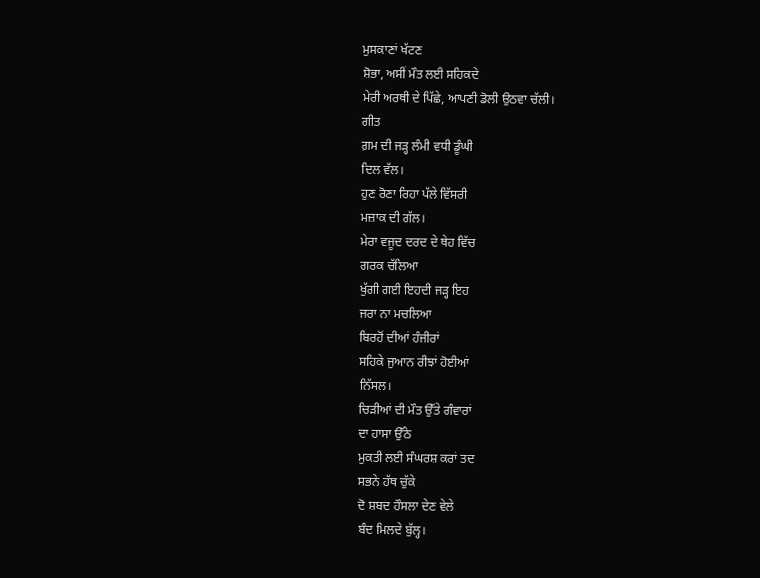ਮੁਸਕਾਣਾਂ ਖੱਟਣ
ਸ਼ੋਭਾ, ਅਸੀਂ ਮੌਤ ਲਈ ਸਹਿਕਦੇ
ਮੇਰੀ ਅਰਥੀ ਦੇ ਪਿੱਛੇ, ਆਪਣੀ ਡੋਲੀ ਉਠਵਾ ਚੱਲੀ।
ਗੀਤ
ਗ਼ਮ ਦੀ ਜੜ੍ਹ ਲੰਮੀ ਵਧੀ ਡੂੰਘੀ
ਦਿਲ ਵੱਲ।
ਹੁਣ ਰੋਣਾ ਰਿਹਾ ਪੱਲੇ ਵਿੱਸਰੀ
ਮਜ਼ਾਕ ਦੀ ਗੱਲ।
ਮੇਰਾ ਵਜੂਦ ਦਰਦ ਦੇ ਥੇਹ ਵਿੱਚ
ਗਰਕ ਚੱਲਿਆ
ਖੁੱਗੀ ਗਈ ਇਹਦੀ ਜੜ੍ਹ ਇਹ
ਜਰਾ ਨਾ ਮਚਲਿਆ
ਬਿਰਹੋਂ ਦੀਆਂ ਹੰਜੀਰਾਂ
ਸਹਿਕੇ ਜੁਆਨ ਰੀਝਾਂ ਹੋਈਆਂ
ਨਿੱਸਲ।
ਚਿੜੀਆਂ ਦੀ ਮੌਤ ਉੱਤੇ ਗੰਵਾਰਾਂ
ਦਾ ਹਾਸਾ ਉੱਠੇ
ਮੁਕਤੀ ਲਈ ਸੰਘਰਸ਼ ਕਰਾਂ ਤਦ
ਸਭਨੇ ਹੱਥ ਚੁੱਕੇ
ਦੋ ਸ਼ਬਦ ਹੌਸਲਾ ਦੇਣ ਵੇਲੇ
ਬੰਦ ਮਿਲਦੇ ਬੁੱਲ੍ਹ।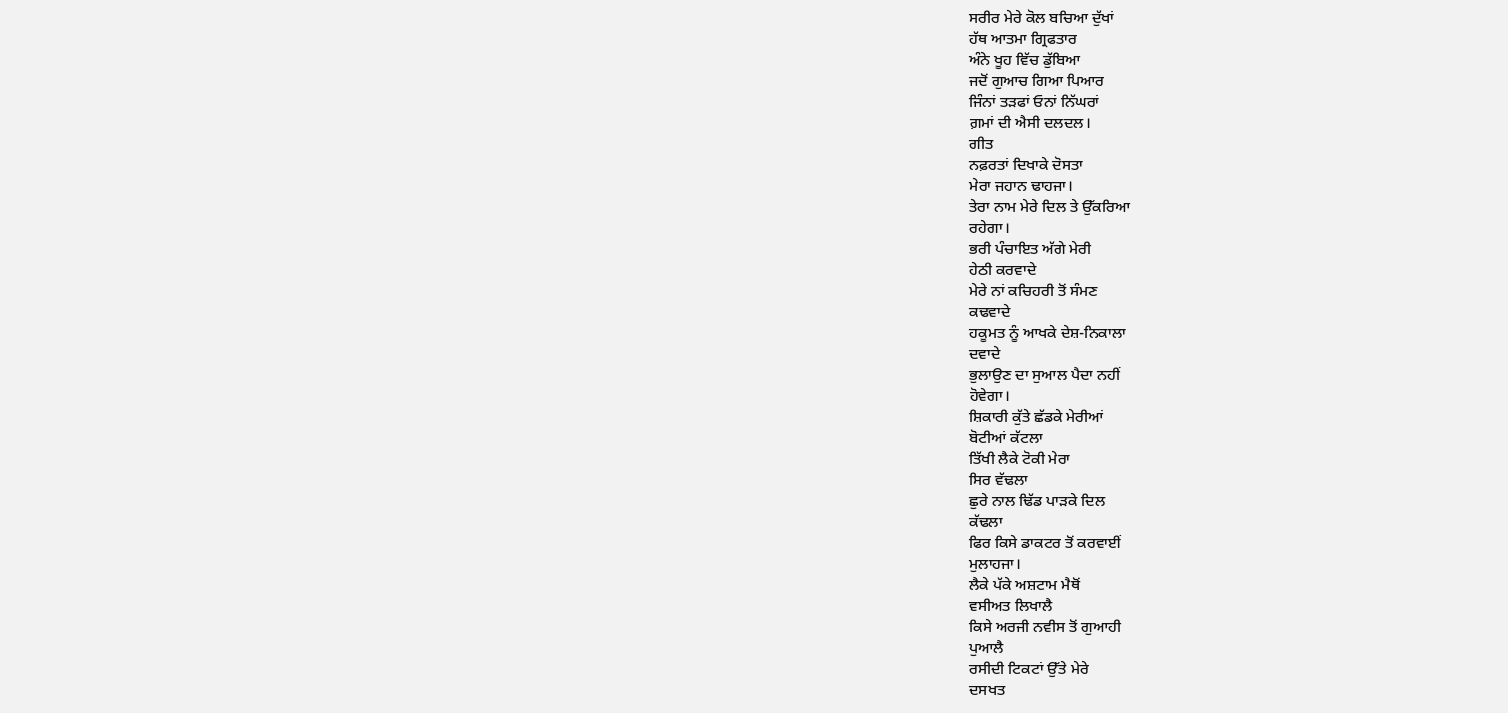ਸਰੀਰ ਮੇਰੇ ਕੋਲ ਬਚਿਆ ਦੁੱਖਾਂ
ਹੱਥ ਆਤਮਾ ਗ੍ਰਿਫਤਾਰ
ਅੰਨੇ ਖੂਹ ਵਿੱਚ ਡੁੱਬਿਆ
ਜਦੋਂ ਗੁਆਚ ਗਿਆ ਪਿਆਰ
ਜਿੰਨਾਂ ਤੜਫਾਂ ਓਨਾਂ ਨਿੱਘਰਾਂ
ਗ਼ਮਾਂ ਦੀ ਐਸੀ ਦਲਦਲ।
ਗੀਤ
ਨਫ਼ਰਤਾਂ ਦਿਖਾਕੇ ਦੋਸਤਾ
ਮੇਰਾ ਜਹਾਨ ਢਾਹਜਾ।
ਤੇਰਾ ਨਾਮ ਮੇਰੇ ਦਿਲ ਤੇ ਉੱਕਰਿਆ
ਰਹੇਗਾ।
ਭਰੀ ਪੰਚਾਇਤ ਅੱਗੇ ਮੇਰੀ
ਹੇਠੀ ਕਰਵਾਦੇ
ਮੇਰੇ ਨਾਂ ਕਚਿਹਰੀ ਤੋਂ ਸੰਮਣ
ਕਢਵਾਦੇ
ਹਕੂਮਤ ਨੂੰ ਆਖਕੇ ਦੇਸ਼-ਨਿਕਾਲਾ
ਦਵਾਦੇ
ਭੁਲਾਉਣ ਦਾ ਸੁਆਲ ਪੈਦਾ ਨਹੀਂ
ਹੋਵੇਗਾ।
ਸ਼ਿਕਾਰੀ ਕੁੱਤੇ ਛੱਡਕੇ ਮੇਰੀਆਂ
ਬੋਟੀਆਂ ਕੱਟਲਾ
ਤਿੱਖੀ ਲੈਕੇ ਟੋਕੀ ਮੇਰਾ
ਸਿਰ ਵੱਢਲਾ
ਛੁਰੇ ਨਾਲ ਢਿੱਡ ਪਾੜਕੇ ਦਿਲ
ਕੱਢਲਾ
ਫਿਰ ਕਿਸੇ ਡਾਕਟਰ ਤੋਂ ਕਰਵਾਈਂ
ਮੁਲਾਹਜਾ।
ਲੈਕੇ ਪੱਕੇ ਅਸ਼ਟਾਮ ਮੈਥੋਂ
ਵਸੀਅਤ ਲਿਖਾਲੈ
ਕਿਸੇ ਅਰਜੀ ਨਵੀਸ ਤੋਂ ਗੁਆਹੀ
ਪੁਆਲੈ
ਰਸੀਦੀ ਟਿਕਟਾਂ ਉੱਤੇ ਮੇਰੇ
ਦਸਖਤ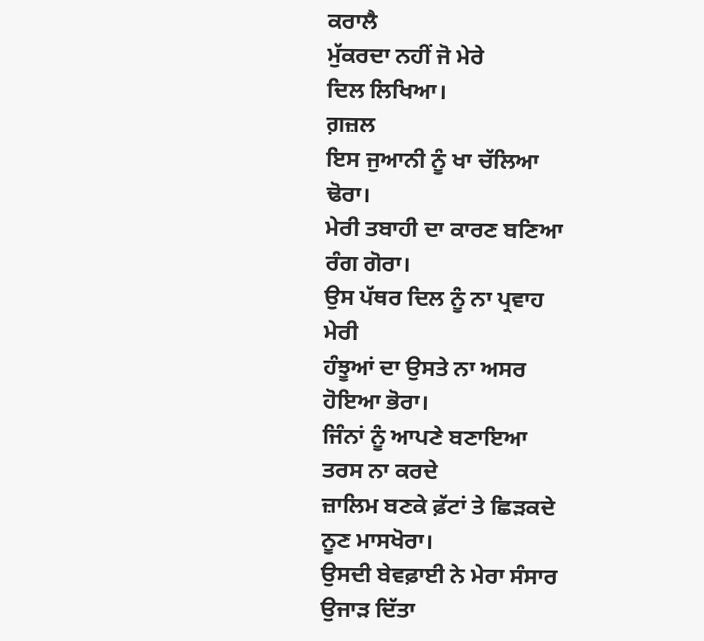ਕਰਾਲੈ
ਮੁੱਕਰਦਾ ਨਹੀਂ ਜੋ ਮੇਰੇ
ਦਿਲ ਲਿਖਿਆ।
ਗ਼ਜ਼ਲ
ਇਸ ਜੁਆਨੀ ਨੂੰ ਖਾ ਚੱਲਿਆ
ਢੋਰਾ।
ਮੇਰੀ ਤਬਾਹੀ ਦਾ ਕਾਰਣ ਬਣਿਆ
ਰੰਗ ਗੋਰਾ।
ਉਸ ਪੱਥਰ ਦਿਲ ਨੂੰ ਨਾ ਪ੍ਰਵਾਹ
ਮੇਰੀ
ਹੰਝੂਆਂ ਦਾ ਉਸਤੇ ਨਾ ਅਸਰ
ਹੋਇਆ ਭੋਰਾ।
ਜਿੰਨਾਂ ਨੂੰ ਆਪਣੇ ਬਣਾਇਆ
ਤਰਸ ਨਾ ਕਰਦੇ
ਜ਼ਾਲਿਮ ਬਣਕੇ ਫ਼ੱਟਾਂ ਤੇ ਛਿੜਕਦੇ
ਨੂਣ ਮਾਸਖੋਰਾ।
ਉਸਦੀ ਬੇਵਫ਼ਾਈ ਨੇ ਮੇਰਾ ਸੰਸਾਰ
ਉਜਾੜ ਦਿੱਤਾ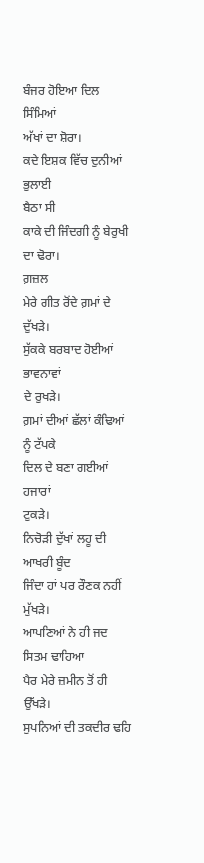ਬੰਜਰ ਹੋਇਆ ਦਿਲ ਸਿੰਮਿਆਂ
ਅੱਖਾਂ ਦਾ ਸ਼ੋਰਾ।
ਕਦੇ ਇਸ਼ਕ ਵਿੱਚ ਦੁਨੀਆਂ ਭੁਲਾਈ
ਬੈਠਾ ਸੀ
ਕਾਕੇ ਦੀ ਜਿੰਦਗੀ ਨੂੰ ਬੇਰੁਖੀ
ਦਾ ਢੋਰਾ।
ਗ਼ਜ਼ਲ
ਮੇਰੇ ਗੀਤ ਰੋਂਦੇ ਗ਼ਮਾਂ ਦੇ
ਦੁੱਖੜੇ।
ਸੁੱਕਕੇ ਬਰਬਾਦ ਹੋਈਆਂ ਭਾਵਨਾਵਾਂ
ਦੇ ਰੁਖੜੇ।
ਗ਼ਮਾਂ ਦੀਆਂ ਛੱਲਾਂ ਕੰਢਿਆਂ
ਨੂੰ ਟੱਪਕੇ
ਦਿਲ ਦੇ ਬਣਾ ਗਈਆਂ ਹਜਾਰਾਂ
ਟੁਕੜੇ।
ਨਿਚੋੜੀ ਦੁੱਖਾਂ ਲਹੂ ਦੀ
ਆਖਰੀ ਬੂੰਦ
ਜਿੰਦਾ ਹਾਂ ਪਰ ਰੌਣਕ ਨਹੀਂ
ਮੁੱਖੜੇ।
ਆਪਣਿਆਂ ਨੇ ਹੀ ਜਦ ਸਿਤਮ ਢਾਹਿਆ
ਪੈਰ ਮੇਰੇ ਜ਼ਮੀਨ ਤੋਂ ਹੀ ਉੱਖੜੇ।
ਸੁਪਨਿਆਂ ਦੀ ਤਕਦੀਰ ਢਹਿ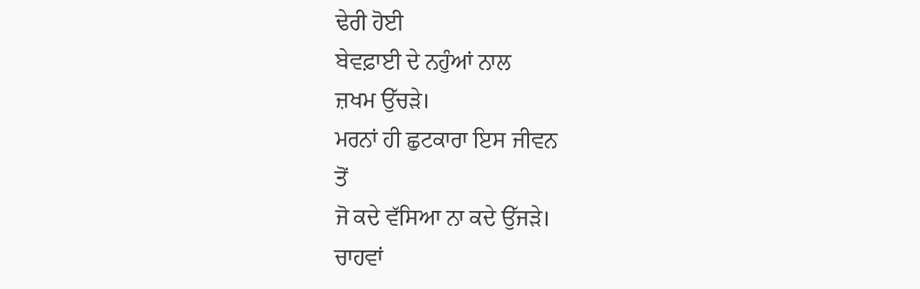ਢੇਰੀ ਹੋਈ
ਬੇਵਫ਼ਾਈ ਦੇ ਨਹੁੰਆਂ ਨਾਲ
ਜ਼ਖਮ ਉੱਚੜੇ।
ਮਰਨਾਂ ਹੀ ਛੁਟਕਾਰਾ ਇਸ ਜੀਵਨ
ਤੋਂ
ਜੋ ਕਦੇ ਵੱਸਿਆ ਨਾ ਕਦੇ ਉੱਜੜੇ।
ਚਾਹਵਾਂ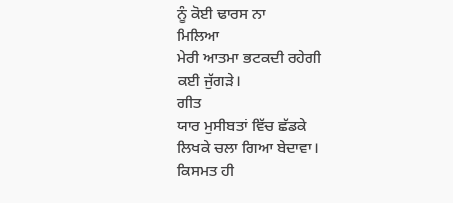ਨੂੰ ਕੋਈ ਢਾਰਸ ਨਾ
ਮਿਲਿਆ
ਮੇਰੀ ਆਤਮਾ ਭਟਕਦੀ ਰਹੇਗੀ
ਕਈ ਜੁੱਗੜੇ।
ਗੀਤ
ਯਾਰ ਮੁਸੀਬਤਾਂ ਵਿੱਚ ਛੱਡਕੇ
ਲਿਖਕੇ ਚਲਾ ਗਿਆ ਬੇਦਾਵਾ।
ਕਿਸਮਤ ਹੀ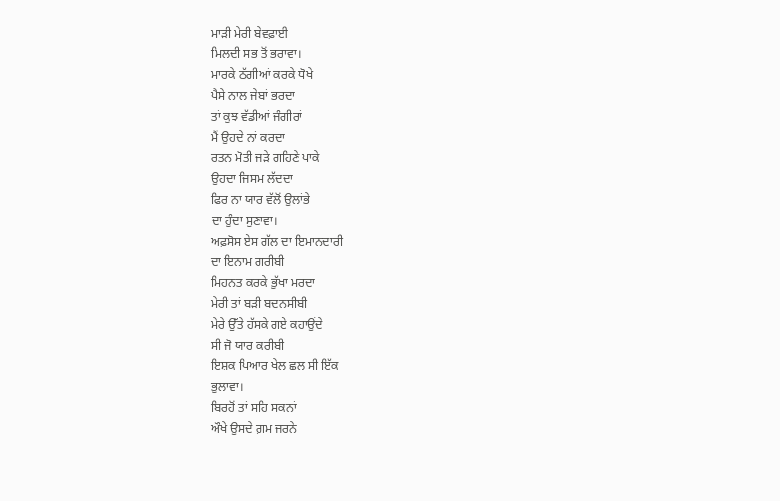ਮਾੜੀ ਮੇਰੀ ਬੇਵਫ਼ਾਈ
ਮਿਲਦੀ ਸਭ ਤੋਂ ਭਰਾਵਾ।
ਮਾਰਕੇ ਠੱਗੀਆਂ ਕਰਕੇ ਧੋਖੇ
ਪੈਸੇ ਨਾਲ ਜੇਬਾਂ ਭਰਦਾ
ਤਾਂ ਕੁਝ ਵੱਡੀਆਂ ਜੰਗੀਰਾਂ
ਮੈਂ ਉਹਦੇ ਨਾਂ ਕਰਦਾ
ਰਤਨ ਮੋਤੀ ਜੜੇ ਗਹਿਣੇ ਪਾਕੇ
ਉਹਦਾ ਜਿਸਮ ਲੱਦਦਾ
ਫਿਰ ਨਾ ਯਾਰ ਵੱਲੋਂ ਉਲਾਂਭੇ
ਦਾ ਹੁੰਦਾ ਸੁਣਾਵਾ।
ਅਫ਼ਸੋਸ ਏਸ ਗੱਲ ਦਾ ਇਮਾਨਦਾਰੀ
ਦਾ ਇਨਾਮ ਗਰੀਬੀ
ਮਿਹਨਤ ਕਰਕੇ ਭੁੱਖਾ ਮਰਦਾ
ਮੇਰੀ ਤਾਂ ਬੜੀ ਬਦਨਸੀਬੀ
ਮੇਰੇ ਉੱਤੇ ਹੱਸਕੇ ਗਏ ਕਹਾਉਂਦੇ
ਸੀ ਜੋ ਯਾਰ ਕਰੀਬੀ
ਇਸ਼ਕ ਪਿਆਰ ਖੇਲ ਛਲ ਸੀ ਇੱਕ
ਭੁਲਾਵਾ।
ਬਿਰਹੋਂ ਤਾਂ ਸਹਿ ਸਕਨਾਂ
ਔਖੇ ਉਸਦੇ ਗ਼ਮ ਜਰਨੇ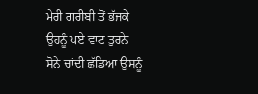ਮੇਰੀ ਗਰੀਬੀ ਤੋਂ ਭੱਜਕੇ
ਉਹਨੂੰ ਪਏ ਵਾਟ ਤੁਰਨੇ
ਸੋਨੇ ਚਾਂਦੀ ਛੱਡਿਆ ਉਸਨੂੰ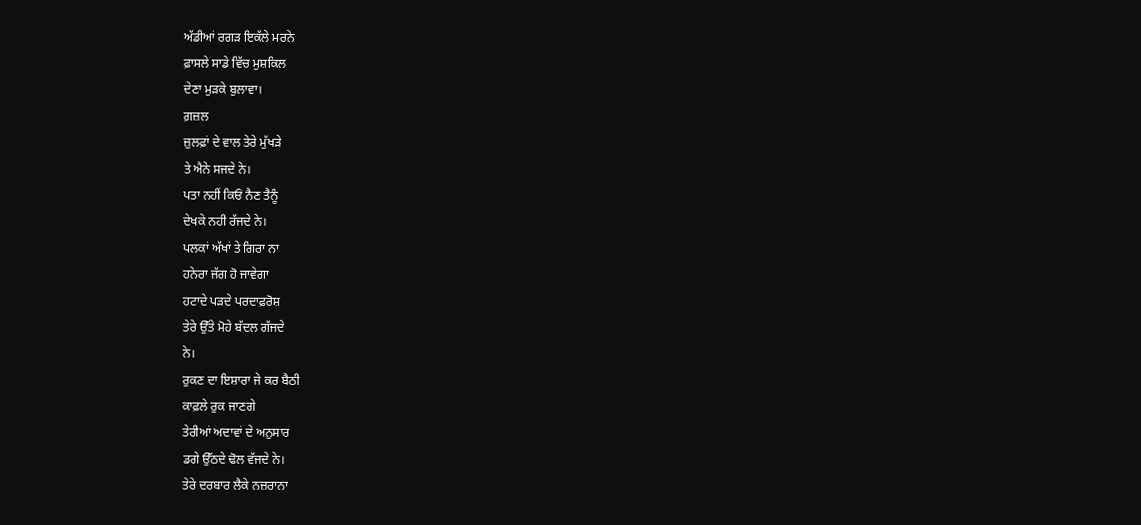ਅੱਡੀਆਂ ਰਗੜ ਇਕੱਲੇ ਮਰਨੇ
ਫ਼ਾਸਲੇ ਸਾਡੇ ਵਿੱਚ ਮੁਸ਼ਕਿਲ
ਦੇਣਾ ਮੁੜਕੇ ਬੁਲਾਵਾ।
ਗ਼ਜ਼ਲ
ਜ਼ੁਲਫ਼ਾਂ ਦੇ ਵਾਲ ਤੇਰੇ ਮੁੱਖੜੇ
ਤੇ ਐਨੇ ਸਜਦੇ ਨੇ।
ਪਤਾ ਨਹੀਂ ਕਿਓਂ ਨੈਣ ਤੈਨੂੰ
ਦੇਖਕੇ ਨਹੀ ਰੱਜਦੇ ਨੇ।
ਪਲਕਾਂ ਅੱਖਾਂ ਤੇ ਗਿਰਾ ਨਾ
ਹਨੇਰਾ ਜੱਗ ਹੋ ਜਾਵੇਗਾ
ਹਟਾਦੇ ਪੜਦੇ ਪਰਦਾਫ਼ਰੋਸ਼
ਤੇਰੇ ਉੱਤੇ ਮੋਹੇ ਬੱਦਲ ਗੱਜਦੇ
ਨੇ।
ਰੁਕਣ ਦਾ ਇਸ਼ਾਰਾ ਜੇ ਕਰ ਬੈਠੀ
ਕਾਫ਼ਲੇ ਰੁਕ ਜਾਣਗੇ
ਤੇਰੀਆਂ ਅਦਾਵਾਂ ਦੇ ਅਨੁਸਾਰ
ਡਗੇ ਉੱਠਦੇ ਢੋਲ ਵੱਜਦੇ ਨੇ।
ਤੇਰੇ ਦਰਬਾਰ ਲੈਕੇ ਨਜ਼ਰਾਨਾ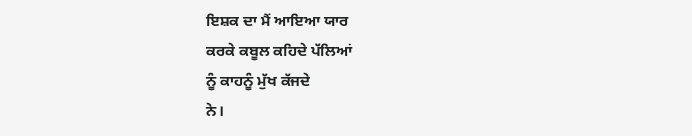ਇਸ਼ਕ ਦਾ ਮੈਂ ਆਇਆ ਯਾਰ
ਕਰਕੇ ਕਬੂਲ ਕਹਿਦੇ ਪੱਲਿਆਂ
ਨੂੰ ਕਾਹਨੂੰ ਮੁੱਖ ਕੱਜਦੇ
ਨੇ।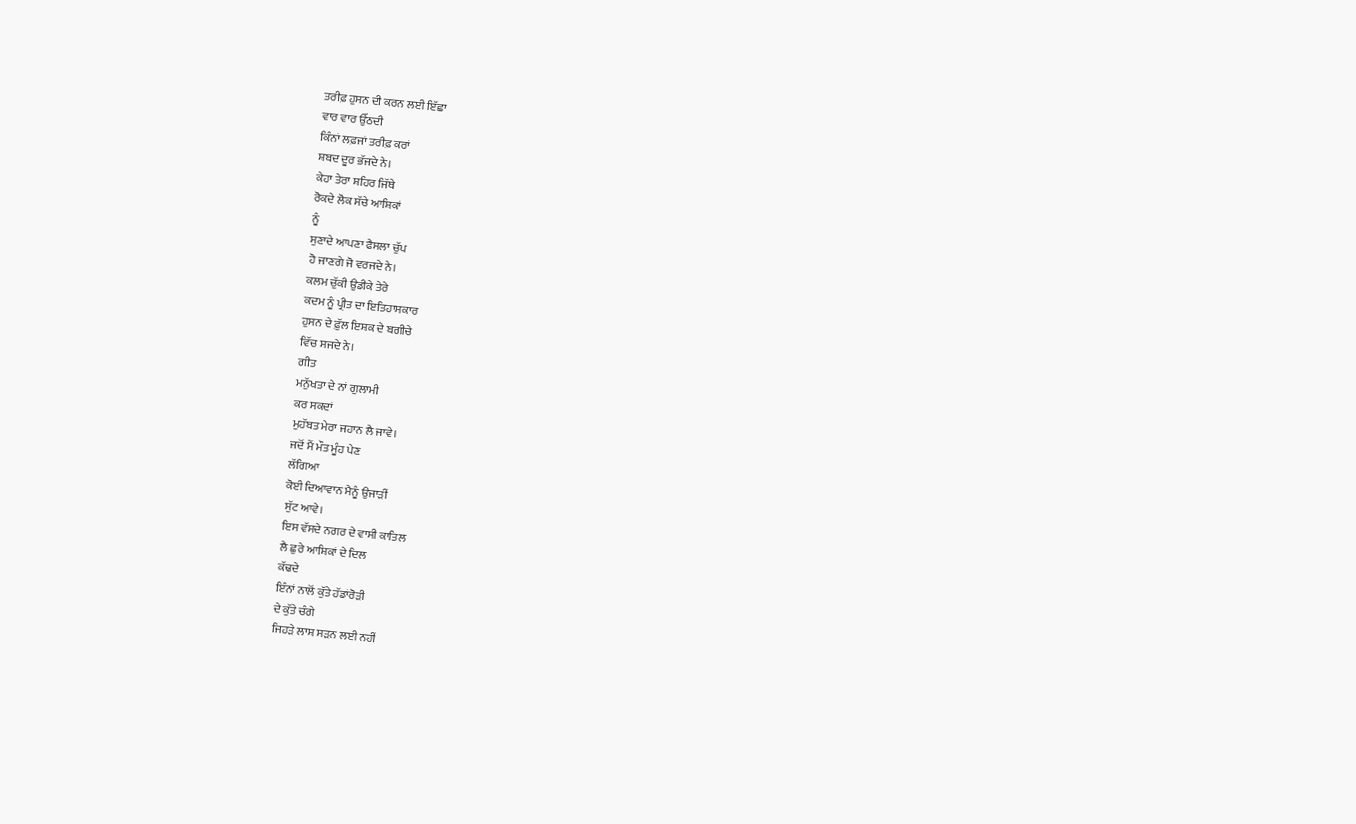ਤਰੀਫ਼ ਹੁਸਨ ਦੀ ਕਰਨ ਲਈ ਇੱਛਾ
ਵਾਰ ਵਾਰ ਉੱਠਦੀ
ਕਿੰਨਾਂ ਲਫ਼ਜਾਂ ਤਰੀਫ਼ ਕਰਾਂ
ਸ਼ਬਦ ਦੂਰ ਭੱਜਦੇ ਨੇ।
ਕੇਹਾ ਤੇਰਾ ਸ਼ਹਿਰ ਜਿੱਥੇ
ਰੋਕਦੇ ਲੋਕ ਸੱਚੇ ਆਸ਼ਿਕਾਂ
ਨੂੰ
ਸੁਣਾਦੇ ਆਪਣਾ ਫੈਸਲਾ ਚੁੱਪ
ਹੋ ਜਾਣਗੇ ਜੋ ਵਰਜਦੇ ਨੇ।
ਕਲਮ ਚੁੱਕੀ ਉਡੀਕੇ ਤੇਰੇ
ਕਦਮ ਨੂੰ ਪ੍ਰੀਤ ਦਾ ਇਤਿਹਾਸਕਾਰ
ਹੁਸਨ ਦੇ ਫ਼ੁੱਲ ਇਸ਼ਕ ਦੇ ਬਗੀਚੇ
ਵਿੱਚ ਸਜਦੇ ਨੇ।
ਗੀਤ
ਮਨੁੱਖਤਾ ਦੇ ਨਾਂ ਗੁਲਾਮੀ
ਕਰ ਸਕਦਾਂ
ਮੁਹੱਬਤ ਮੇਰਾ ਜਹਾਨ ਲੈ ਜਾਵੇ।
ਜਦੋਂ ਮੈਂ ਮੌਤ ਮੂੰਹ ਪੇਣ
ਲੱਗਿਆ
ਕੋਈ ਦਿਆਵਾਨ ਮੈਨੂੰ ਉਜਾੜੀਂ
ਸੁੱਟ ਆਵੇ।
ਇਸ ਵੱਸਦੇ ਨਗਰ ਦੇ ਵਾਸੀ ਕਾਤਿਲ
ਲੈ ਛੁਰੇ ਆਸ਼ਿਕਾਂ ਦੇ ਦਿਲ
ਕੱਢਦੇ
ਇੰਨਾਂ ਨਾਲੋਂ ਕੁੱਤੇ ਹੱਡਾਂਰੋੜੀ
ਦੇ ਕੁੱਤੇ ਚੰਗੇ
ਜਿਹੜੇ ਲਾਸ਼ ਸੜਨ ਲਈ ਨਹੀਂ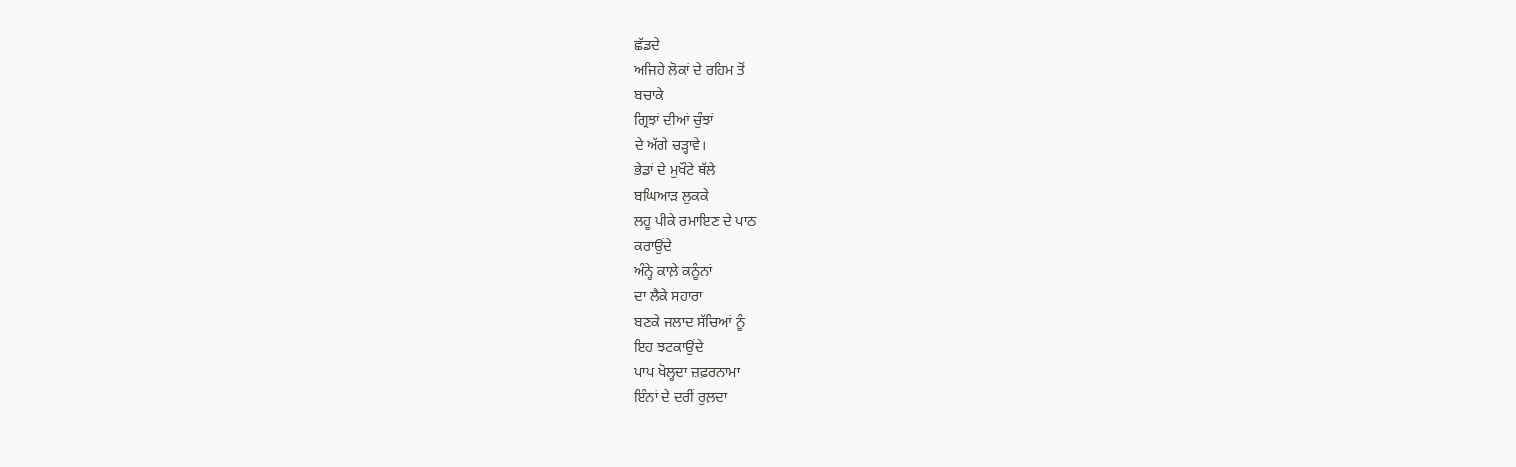ਛੱਡਦੇ
ਅਜਿਹੇ ਲੋਕਾਂ ਦੇ ਰਹਿਮ ਤੋਂ
ਬਚਾਕੇ
ਗ੍ਰਿਝਾਂ ਦੀਆਂ ਚੁੰਝਾਂ
ਦੇ ਅੱਗੇ ਚੜ੍ਹਾਵੇ।
ਭੇਡਾਂ ਦੇ ਮੁਖੌਟੇ ਥੱਲੇ
ਬਘਿਆੜ ਲੁਕਕੇ
ਲਹੂ ਪੀਕੇ ਰਮਾਇਣ ਦੇ ਪਾਠ
ਕਰਾਉਂਦੇ
ਅੰਨ੍ਹੇ ਕਾਲ਼ੇ ਕਨੂੰਨਾਂ
ਦਾ ਲੈਕੇ ਸਹਾਰਾ
ਬਣਕੇ ਜਲਾਦ ਸੱਚਿਆਂ ਨੂੰ
ਇਹ ਝਟਕਾਉਂਦੇ
ਪਾਪ ਖੋਲ੍ਹਦਾ ਜ਼ਫ਼ਰਨਾਮਾ
ਇੰਨਾਂ ਦੇ ਦਰੀਂ ਰੁਲ਼ਦਾ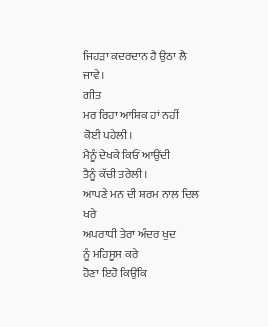ਜਿਹੜਾ ਕਦਰਦਾਨ ਹੈ ਉਠਾ ਲੈ
ਜਾਵੇ।
ਗੀਤ
ਮਰ ਰਿਹਾ ਆਸ਼ਿਕ ਹਾਂ ਨਹੀਂ
ਕੋਈ ਪਹੇਲੀ।
ਮੈਨੂੰ ਦੇਖਕੇ ਕਿਓਂ ਆਉਂਦੀ
ਤੈਨੂੰ ਕੱਚੀ ਤਰੇਲੀ।
ਆਪਣੇ ਮਨ ਦੀ ਸ਼ਰਮ ਨਾਲ ਦਿਲ
ਖਰੇ
ਅਪਰਾਧੀ ਤੇਰਾ ਅੰਦਰ ਖੁਦ
ਨੂੰ ਮਹਿਸੂਸ ਕਰੇ
ਹੋਣਾ ਇਹੋ ਕਿਉਂਕਿ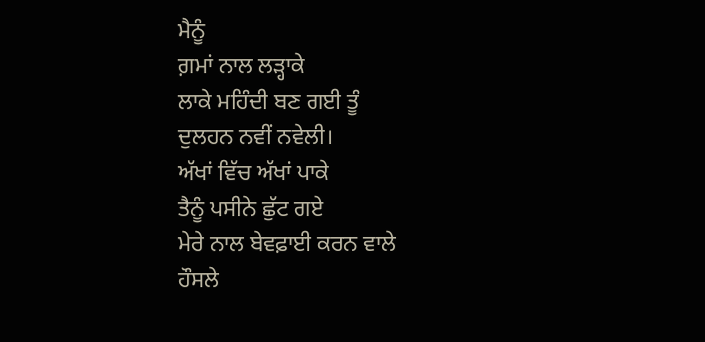ਮੈਨੂੰ
ਗ਼ਮਾਂ ਨਾਲ ਲੜ੍ਹਾਕੇ
ਲਾਕੇ ਮਹਿੰਦੀ ਬਣ ਗਈ ਤੂੰ
ਦੁਲਹਨ ਨਵੀਂ ਨਵੇਲੀ।
ਅੱਖਾਂ ਵਿੱਚ ਅੱਖਾਂ ਪਾਕੇ
ਤੈਨੂੰ ਪਸੀਨੇ ਛੁੱਟ ਗਏ
ਮੇਰੇ ਨਾਲ ਬੇਵਫ਼ਾਈ ਕਰਨ ਵਾਲੇ
ਹੌਸਲੇ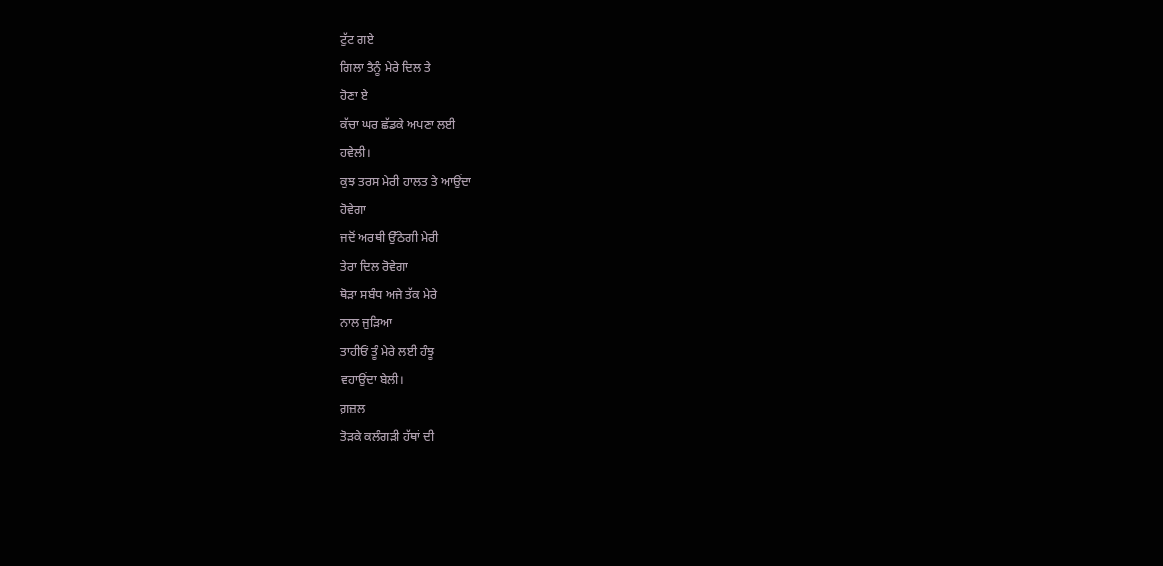ਟੁੱਟ ਗਏ
ਗਿਲਾ ਤੈਨੂੰ ਮੇਰੇ ਦਿਲ ਤੇ
ਹੋਣਾ ਏ
ਕੱਚਾ ਘਰ ਛੱਡਕੇ ਅਪਣਾ ਲਈ
ਹਵੇਲੀ।
ਕੁਝ ਤਰਸ ਮੇਰੀ ਹਾਲਤ ਤੇ ਆਉਂਦਾ
ਹੋਵੇਗਾ
ਜਦੋਂ ਅਰਥੀ ਉੱਠੇਗੀ ਮੇਰੀ
ਤੇਰਾ ਦਿਲ ਰੋਵੇਗਾ
ਥੋੜਾ ਸਬੰਧ ਅਜੇ ਤੱਕ ਮੇਰੇ
ਨਾਲ ਜੁੜਿਆ
ਤਾਹੀਓਂ ਤੂੰ ਮੇਰੇ ਲਈ ਹੰਝੂ
ਵਹਾਉਂਦਾ ਬੇਲੀ।
ਗ਼ਜ਼ਲ
ਤੋੜਕੇ ਕਲੰਗੜੀ ਹੱਥਾਂ ਦੀ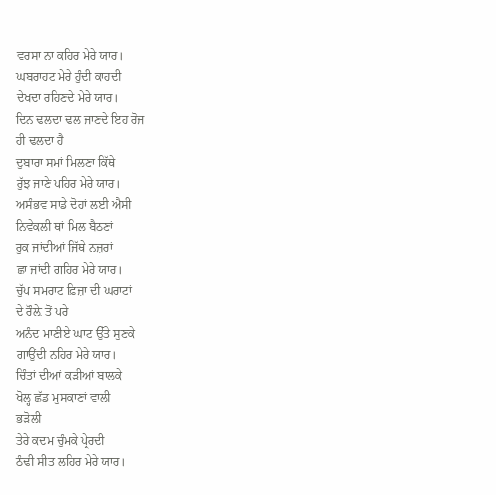ਵਰਸਾ ਨਾ ਕਹਿਰ ਮੇਰੇ ਯਾਰ।
ਘਬਰਾਹਟ ਮੇਰੇ ਹੁੰਦੀ ਕਾਹਦੀ
ਦੇਖਦਾ ਰਹਿਣਦੇ ਮੇਰੇ ਯਾਰ।
ਦਿਨ ਢਲਦਾ ਢਲ ਜਾਣਦੇ ਇਹ ਰੋਜ
ਹੀ ਢਲਦਾ ਹੈ
ਦੁਬਾਰਾ ਸਮਾਂ ਮਿਲਣਾ ਕਿੱਥੇ
ਰੁੱਝ ਜਾਣੇ ਪਹਿਰ ਮੇਰੇ ਯਾਰ।
ਅਸੰਭਵ ਸਾਡੇ ਦੋਹਾਂ ਲਈ ਐਸੀ
ਨਿਵੇਕਲੀ ਥਾਂ ਮਿਲ ਬੈਠਣਾਂ
ਰੁਕ ਜਾਂਦੀਆਂ ਜਿੱਥੇ ਨਜ਼ਰਾਂ
ਛਾ ਜਾਂਦੀ ਗਹਿਰ ਮੇਰੇ ਯਾਰ।
ਚੁੱਪ ਸਮਰਾਟ ਫ਼ਿਜ਼ਾ ਦੀ ਘਰਾਟਾਂ
ਦੇ ਰੌਲ਼ੇ ਤੋਂ ਪਰੇ
ਅਨੰਦ ਮਾਣੀਏ ਘਾਟ ਉੱਤੇ ਸੁਣਕੇ
ਗਾਉਂਦੀ ਨਹਿਰ ਮੇਰੇ ਯਾਰ।
ਚਿੰਤਾਂ ਦੀਆਂ ਕੜੀਆਂ ਬਾਲਕੇ
ਖੋਲ੍ਹ ਛੱਡ ਮੁਸਕਾਣਾਂ ਵਾਲੀ
ਭੜੋਲੀ
ਤੇਰੇ ਕਦਮ ਚੁੰਮਕੇ ਪ੍ਰੇਰਦੀ
ਠੰਢੀ ਸੀਤ ਲਹਿਰ ਮੇਰੇ ਯਾਰ।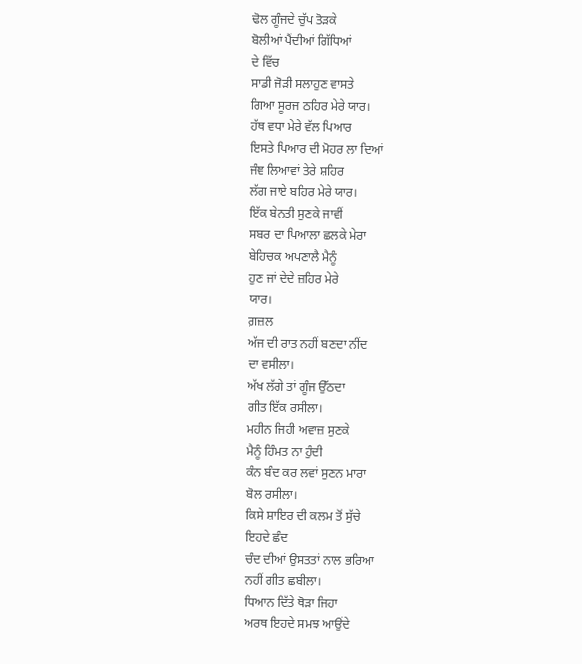ਢੋਲ ਗੂੰਜਦੇ ਚੁੱਪ ਤੋੜਕੇ
ਬੋਲੀਆਂ ਪੈਂਦੀਆਂ ਗਿੱਧਿਆਂ
ਦੇ ਵਿੱਚ
ਸਾਡੀ ਜੋੜੀ ਸਲਾਹੁਣ ਵਾਸਤੇ
ਗਿਆ ਸੂਰਜ ਠਹਿਰ ਮੇਰੇ ਯਾਰ।
ਹੱਥ ਵਧਾ ਮੇਰੇ ਵੱਲ ਪਿਆਰ
ਇਸਤੇ ਪਿਆਰ ਦੀ ਮੋਹਰ ਲਾ ਦਿਆਂ
ਜੰਞ ਲਿਆਵਾਂ ਤੇਰੇ ਸ਼ਹਿਰ
ਲੱਗ ਜਾਏ ਬਹਿਰ ਮੇਰੇ ਯਾਰ।
ਇੱਕ ਬੇਨਤੀ ਸੁਣਕੇ ਜਾਵੀਂ
ਸਬਰ ਦਾ ਪਿਆਲਾ ਛਲਕੇ ਮੇਰਾ
ਬੇਹਿਚਕ ਅਪਣਾਲੈ ਮੈਨੂੰ
ਹੁਣ ਜਾਂ ਦੇਦੇ ਜ਼ਹਿਰ ਮੇਰੇ
ਯਾਰ।
ਗ਼ਜ਼ਲ
ਅੱਜ ਦੀ ਰਾਤ ਨਹੀਂ ਬਣਦਾ ਨੀਂਦ
ਦਾ ਵਸੀਲਾ।
ਅੱਖ ਲੱਗੇ ਤਾਂ ਗੂੰਜ ਉੱਠਦਾ
ਗੀਤ ਇੱਕ ਰਸੀਲਾ।
ਮਹੀਨ ਜਿਹੀ ਅਵਾਜ਼ ਸੁਣਕੇ
ਮੈਨੂੰ ਹਿੰਮਤ ਨਾ ਹੁੰਦੀ
ਕੰਨ ਬੰਦ ਕਰ ਲਵਾਂ ਸੁਣਨ ਮਾਰਾ
ਬੋਲ ਰਸੀਲਾ।
ਕਿਸੇ ਸ਼ਾਇਰ ਦੀ ਕਲਮ ਤੋਂ ਸੁੱਚੇ
ਇਹਦੇ ਛੰਦ
ਚੰਦ ਦੀਆਂ ਉਸਤਤਾਂ ਨਾਲ ਭਰਿਆ
ਨਹੀਂ ਗੀਤ ਛਬੀਲਾ।
ਧਿਆਨ ਦਿੱਤੇ ਥੋੜਾ ਜਿਹਾ
ਅਰਥ ਇਹਦੇ ਸਮਝ ਆਉਂਦੇ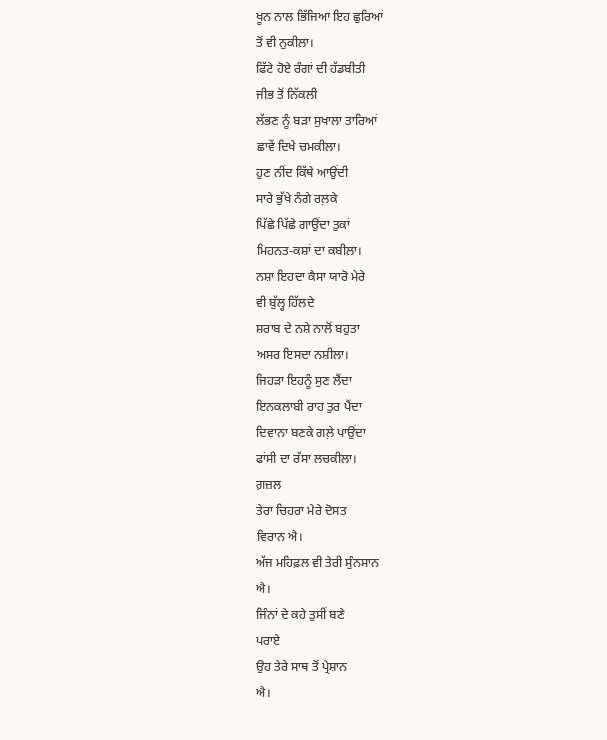ਖੂਨ ਨਾਲ ਭਿੱਜਿਆ ਇਹ ਛੁਰਿਆਂ
ਤੋਂ ਵੀ ਨੁਕੀਲਾ।
ਫਿੱਟੇ ਹੋਏ ਰੰਗਾਂ ਦੀ ਹੱਡਬੀਤੀ
ਜੀਭ ਤੋਂ ਨਿੱਕਲੀ
ਲੱਭਣ ਨੂੰ ਬੜਾ ਸੁਖਾਲਾ ਤਾਰਿਆਂ
ਛਾਵੇਂ ਦਿਖੇ ਚਮਕੀਲਾ।
ਹੁਣ ਨੀਂਦ ਕਿੱਥੇ ਆਉਂਦੀ
ਸਾਰੇ ਭੁੱਖੇ ਨੰਗੇ ਰਲ਼ਕੇ
ਪਿੱਛੇ ਪਿੱਛੇ ਗਾਉਂਦਾ ਤੁਕਾਂ
ਮਿਹਨਤ-ਕਸ਼ਾਂ ਦਾ ਕਬੀਲਾ।
ਨਸ਼ਾ ਇਹਦਾ ਕੈਸਾ ਯਾਰੋ ਮੇਰੇ
ਵੀ ਬੁੱਲ੍ਹ ਹਿੱਲਦੇ
ਸ਼ਰਾਬ ਦੇ ਨਸ਼ੇ ਨਾਲੋਂ ਬਹੁਤਾ
ਅਸਰ ਇਸਦਾ ਨਸ਼ੀਲਾ।
ਜਿਹੜਾ ਇਹਨੂੰ ਸੁਣ ਲੈਂਦਾ
ਇਨਕਲਾਬੀ ਰਾਹ ਤੁਰ ਪੈਂਦਾ
ਦਿਵਾਨਾ ਬਣਕੇ ਗਲ਼ੇ ਪਾਉਂਦਾ
ਫਾਂਸੀ ਦਾ ਰੱਸਾ ਲਚਕੀਲਾ।
ਗ਼ਜ਼ਲ
ਤੇਰਾ ਚਿਹਰਾ ਮੇਰੇ ਦੋਸਤ
ਵਿਰਾਨ ਐ।
ਅੱਜ ਮਹਿਫ਼ਲ ਵੀ ਤੇਰੀ ਸੁੰਨਸਾਨ
ਐ।
ਜਿੰਨਾਂ ਦੇ ਕਹੇ ਤੁਸੀਂ ਬਣੇ
ਪਰਾਏ
ਉਹ ਤੇਰੇ ਸਾਥ ਤੋਂ ਪ੍ਰੇਸ਼ਾਨ
ਐ।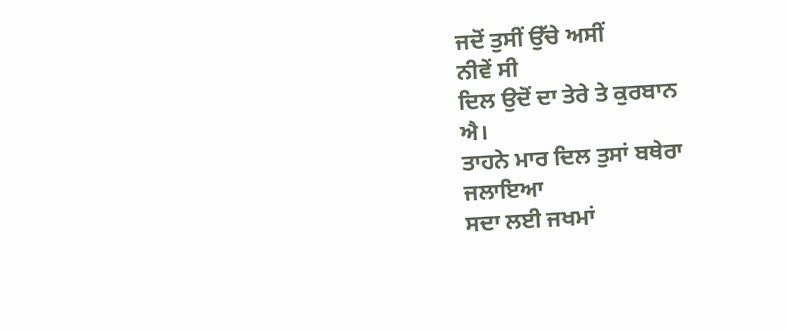ਜਦੋਂ ਤੁਸੀਂ ਉੱਚੇ ਅਸੀਂ
ਨੀਵੇਂ ਸੀ
ਦਿਲ ਉਦੋਂ ਦਾ ਤੇਰੇ ਤੇ ਕੁਰਬਾਨ
ਐ।
ਤਾਹਨੇ ਮਾਰ ਦਿਲ ਤੁਸਾਂ ਬਥੇਰਾ
ਜਲਾਇਆ
ਸਦਾ ਲਈ ਜਖਮਾਂ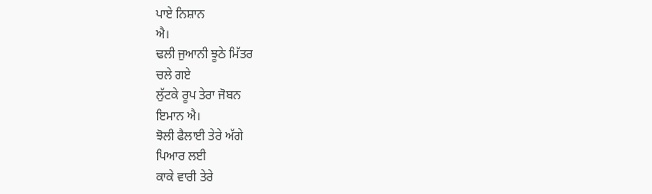ਪਾਏ ਨਿਸ਼ਾਨ
ਐ।
ਢਲੀ ਜੁਆਨੀ ਝੂਠੇ ਮਿੱਤਰ
ਚਲੇ ਗਏ
ਲੁੱਟਕੇ ਰੂਪ ਤੇਰਾ ਜੋਬਨ
ਇਮਾਨ ਐ।
ਝੋਲੀ ਫੈਲਾਈ ਤੇਰੇ ਅੱਗੇ
ਪਿਆਰ ਲਈ
ਕਾਕੇ ਵਾਰੀ ਤੇਰੇ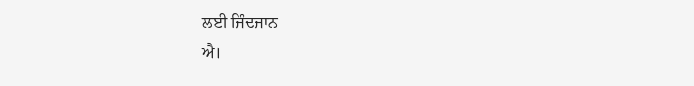ਲਈ ਜਿੰਦਜਾਨ
ਐ।